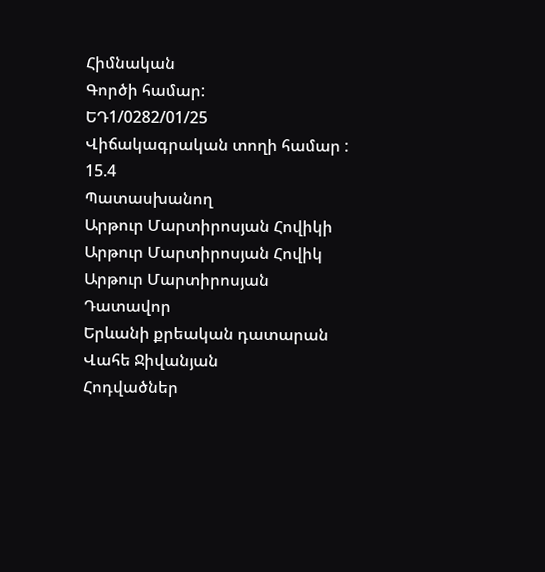Հիմնական
Գործի համար:
ԵԴ1/0282/01/25
Վիճակագրական տողի համար :
15.4
Պատասխանող
Արթուր Մարտիրոսյան Հովիկի
Արթուր Մարտիրոսյան Հովիկ
Արթուր Մարտիրոսյան
Դատավոր
Երևանի քրեական դատարան
Վահե Ջիվանյան
Հոդվածներ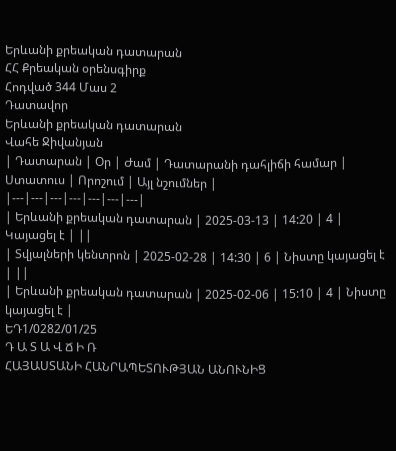Երևանի քրեական դատարան
ՀՀ Քրեական օրենսգիրք
Հոդված 344 Մաս 2
Դատավոր
Երևանի քրեական դատարան
Վահե Ջիվանյան
| Դատարան | Օր | Ժամ | Դատարանի դահլիճի համար | Ստատուս | Որոշում | Այլ նշումներ |
|---|---|---|---|---|---|---|
| Երևանի քրեական դատարան | 2025-03-13 | 14:20 | 4 | Կայացել է | ||
| Տվյալների կենտրոն | 2025-02-28 | 14:30 | 6 | Նիստը կայացել է | ||
| Երևանի քրեական դատարան | 2025-02-06 | 15:10 | 4 | Նիստը կայացել է |
ԵԴ1/0282/01/25
Դ Ա Տ Ա Վ Ճ Ի Ռ
ՀԱՅԱՍՏԱՆԻ ՀԱՆՐԱՊԵՏՈՒԹՅԱՆ ԱՆՈՒՆԻՑ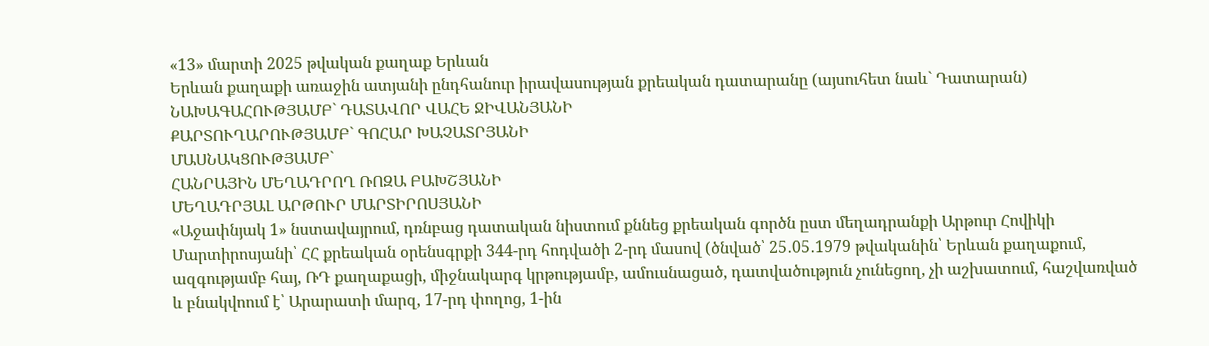«13» մարտի 2025 թվական քաղաք Երևան
Երևան քաղաքի առաջին ատյանի ընդհանուր իրավասության քրեական դատարանը (այսուհետ նաև` Դատարան)
ՆԱԽԱԳԱՀՈՒԹՅԱՄԲ` ԴԱՏԱՎՈՐ ՎԱՀԵ ՋԻՎԱՆՅԱՆԻ
ՔԱՐՏՈՒՂԱՐՈՒԹՅԱՄԲ` ԳՈՀԱՐ ԽԱՉԱՏՐՅԱՆԻ
ՄԱՍՆԱԿՑՈՒԹՅԱՄԲ`
ՀԱՆՐԱՅԻՆ ՄԵՂԱԴՐՈՂ ՌՈԶԱ ԲԱԽՇՅԱՆԻ
ՄԵՂԱԴՐՅԱԼ ԱՐԹՈՒՐ ՄԱՐՏԻՐՈՍՅԱՆԻ
«Աջափնյակ 1» նստավայրում, դռնբաց դատական նիստում քննեց քրեական գործն ըստ մեղադրանքի Արթուր Հովիկի Մարտիրոսյանի՝ ՀՀ քրեական օրենսգրքի 344-րդ հոդվածի 2-րդ մասով (ծնված՝ 25․05․1979 թվականին՝ Երևան քաղաքում, ազգությամբ հայ, ՌԴ քաղաքացի, միջնակարգ կրթությամբ, ամուսնացած, դատվածություն չունեցող, չի աշխատում, հաշվառված և բնակվոում է՝ Արարատի մարզ, 17-րդ փողոց, 1-ին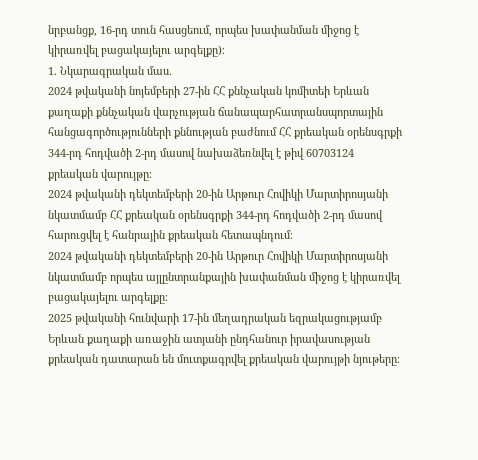նրբանցք, 16-րդ տուն հասցեում, որպես խափանման միջոց է կիրառվել բացակայելու արգելքը)։
1. Նկարագրական մաս.
2024 թվականի նոյեմբերի 27-ին ՀՀ քննչական կոմիտեի Երևան քաղաքի քննչական վարչության ճանապարհատրանսպորտային հանցագործությունների քննության բաժնում ՀՀ քրեական օրենսգրքի 344-րդ հոդվածի 2-րդ մասով նախաձեռնվել է թիվ 60703124 քրեական վարույթը։
2024 թվականի դեկտեմբերի 20-ին Արթուր Հովիկի Մարտիրոսյանի նկատմամբ ՀՀ քրեական օրենսգրքի 344-րդ հոդվածի 2-րդ մասով հարուցվել է հանրային քրեական հետապնդում։
2024 թվականի դեկտեմբերի 20-ին Արթուր Հովիկի Մարտիրոսյանի նկատմամբ որպես այլընտրանքային խափանման միջոց է կիրառվել բացակայելու արգելքը։
2025 թվականի հունվարի 17-ին մեղադրական եզրակացությամբ Երևան քաղաքի առաջին ատյանի ընդհանուր իրավասության քրեական դատարան են մուտքագրվել քրեական վարույթի նյութերը։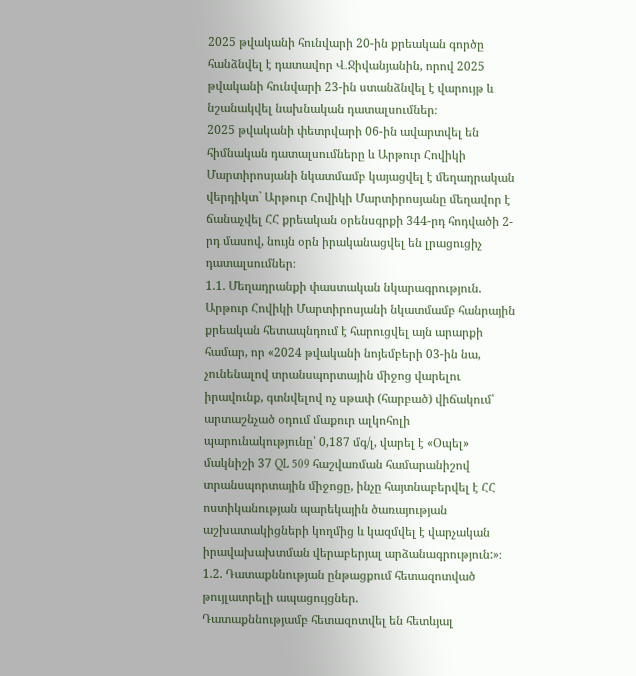2025 թվականի հունվարի 20-ին քրեական գործը հանձնվել է դատավոր Վ․Ջիվանյանին, որով 2025 թվականի հունվարի 23-ին ստանձնվել է վարույթ և նշանակվել նախնական դատալսումներ։
2025 թվականի փետրվարի 06-ին ավարտվել են հիմնական դատալսումները և Արթուր Հովիկի Մարտիրոսյանի նկատմամբ կայացվել է մեղադրական վերդիկտ` Արթուր Հովիկի Մարտիրոսյանը մեղավոր է ճանաչվել ՀՀ քրեական օրենսգրքի 344-րդ հոդվածի 2-րդ մասով, նույն օրն իրականացվել են լրացուցիչ դատալսումներ։
1.1. Մեղադրանքի փաստական նկարագրություն.
Արթուր Հովիկի Մարտիրոսյանի նկատմամբ հանրային քրեական հետապնդում է հարուցվել այն արարքի համար, որ «2024 թվականի նոյեմբերի 03-ին նա, չունենալով տրանսպորտային միջոց վարելու իրավունք, գտնվելով ոչ սթափ (հարբած) վիճակում՝ արտաշնչած օդում մաքուր ալկոհոլի պարունակությունը՝ 0,187 մգ/լ, վարել է «Օպել» մակնիշի 37 QL 509 հաշվառման համարանիշով տրանսպորտային միջոցը, ինչը հայտնաբերվել է ՀՀ ոստիկանության պարեկային ծառայության աշխատակիցների կողմից և կազմվել է վարչական իրավախախտման վերաբերյալ արձանագրություն:»։
1.2. Դատաքննության ընթացքում հետազոտված թույլատրելի ապացույցներ.
Դատաքննությամբ հետազոտվել են հետևյալ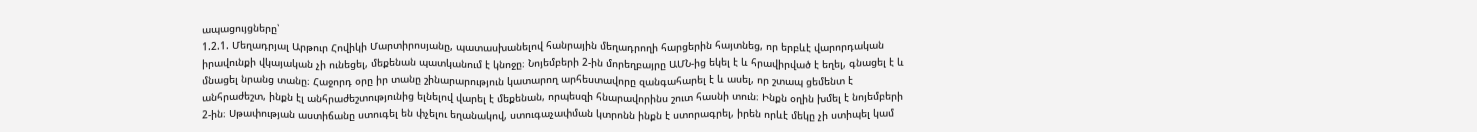ապացույցները՝
1.2.1. Մեղադրյալ Արթուր Հովիկի Մարտիրոսյանը, պատասխանելով հանրային մեղադրողի հարցերին հայտնեց, որ երբևէ վարորդական իրավունքի վկայական չի ունեցել, մեքենան պատկանում է կնոջը։ Նոյեմբերի 2-ին մորեղբայրը ԱՄՆ-ից եկել է և հրավիրված է եղել, գնացել է և մնացել նրանց տանը։ Հաջորդ օրը իր տանը շինարարություն կատարող արհեստավորը զանգահարել է և ասել, որ շտապ ցեմենտ է անհրաժեշտ, ինքն էլ անհրաժեշտությունից ելնելով վարել է մեքենան, որպեսզի հնարավորինս շուտ հասնի տուն։ Ինքն օղին խմել է նոյեմբերի 2-ին։ Սթափության աստիճանը ստուգել են փչելու եղանակով, ստուգաչափման կտրոնն ինքն է ստորագրել, իրեն որևէ մեկը չի ստիպել կամ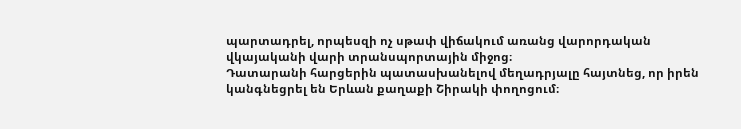պարտադրել, որպեսզի ոչ սթափ վիճակում առանց վարորդական վկայականի վարի տրանսպորտային միջոց։
Դատարանի հարցերին պատասխանելով մեղադրյալը հայտնեց, որ իրեն կանգնեցրել են Երևան քաղաքի Շիրակի փողոցում։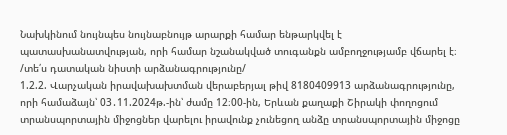Նախկինում նույնպես նույնաբնույթ արարքի համար ենթարկվել է պատասխանատվության, որի համար նշանակված տուգանքն ամբողջությամբ վճարել է։
/տե՛ս դատական նիստի արձանագրությունը/
1.2.2. Վարչական իրավախախտման վերաբերյալ թիվ 8180409913 արձանագրությունը, որի համաձայն՝ 03․11.2024թ.-ին՝ ժամը 12։00-ին, Երևան քաղաքի Շիրակի փողոցում տրանսպորտային միջոցներ վարելու իրավունք չունեցող անձը տրանսպորտային միջոցը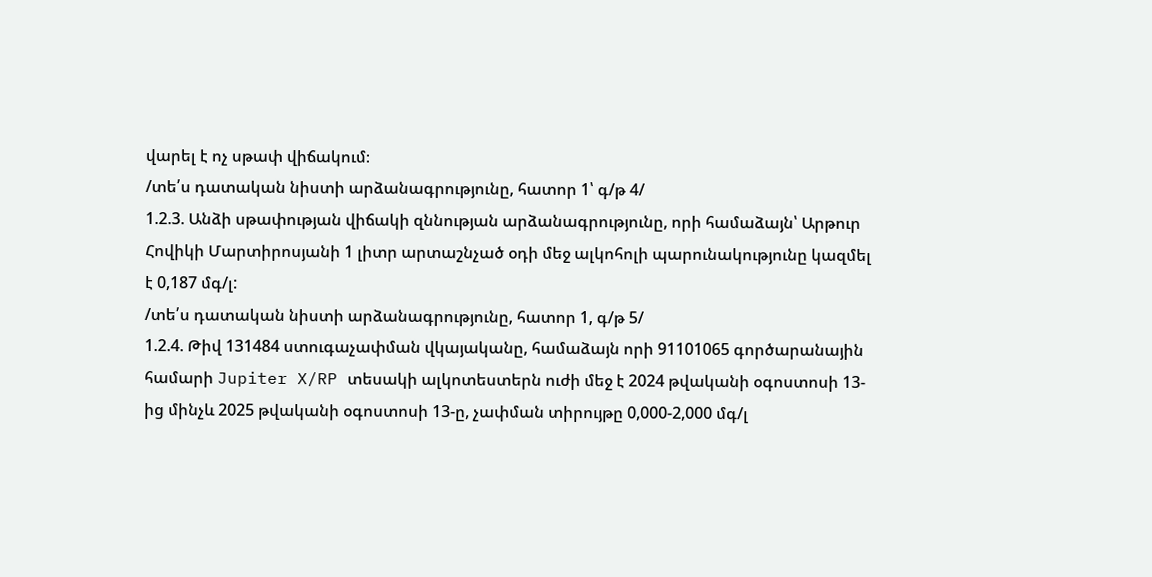վարել է ոչ սթափ վիճակում։
/տե՛ս դատական նիստի արձանագրությունը, հատոր 1՝ գ/թ 4/
1.2.3. Անձի սթափության վիճակի զննության արձանագրությունը, որի համաձայն՝ Արթուր Հովիկի Մարտիրոսյանի 1 լիտր արտաշնչած օդի մեջ ալկոհոլի պարունակությունը կազմել է 0,187 մգ/լ:
/տե՛ս դատական նիստի արձանագրությունը, հատոր 1, գ/թ 5/
1.2.4. Թիվ 131484 ստուգաչափման վկայականը, համաձայն որի 91101065 գործարանային համարի Jupiter X/RP տեսակի ալկոտեստերն ուժի մեջ է 2024 թվականի օգոստոսի 13-ից մինչև 2025 թվականի օգոստոսի 13-ը, չափման տիրույթը 0,000-2,000 մգ/լ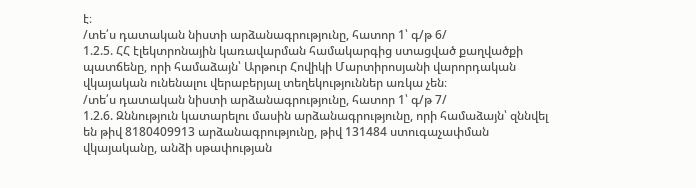է։
/տե՛ս դատական նիստի արձանագրությունը, հատոր 1՝ գ/թ 6/
1.2.5. ՀՀ էլեկտրոնային կառավարման համակարգից ստացված քաղվածքի պատճենը, որի համաձայն՝ Արթուր Հովիկի Մարտիրոսյանի վարորդական վկայական ունենալու վերաբերյալ տեղեկություններ առկա չեն։
/տե՛ս դատական նիստի արձանագրությունը, հատոր 1՝ գ/թ 7/
1.2.6. Զննություն կատարելու մասին արձանագրությունը, որի համաձայն՝ զննվել են թիվ 8180409913 արձանագրությունը, թիվ 131484 ստուգաչափման վկայականը, անձի սթափության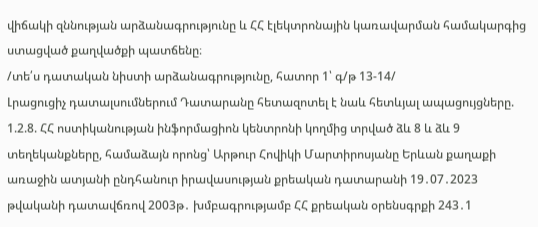վիճակի զննության արձանագրությունը և ՀՀ էլեկտրոնային կառավարման համակարգից ստացված քաղվածքի պատճենը։
/տե՛ս դատական նիստի արձանագրությունը, հատոր 1՝ գ/թ 13-14/
Լրացուցիչ դատալսումներում Դատարանը հետազոտել է նաև հետևյալ ապացույցները.
1.2.8. ՀՀ ոստիկանության ինֆորմացիոն կենտրոնի կողմից տրված ձև 8 և ձև 9 տեղեկանքները, համաձայն որոնց՝ Արթուր Հովիկի Մարտիրոսյանը Երևան քաղաքի առաջին ատյանի ընդհանուր իրավասության քրեական դատարանի 19․07․2023 թվականի դատավճռով 2003թ․ խմբագրությամբ ՀՀ քրեական օրենսգրքի 243․1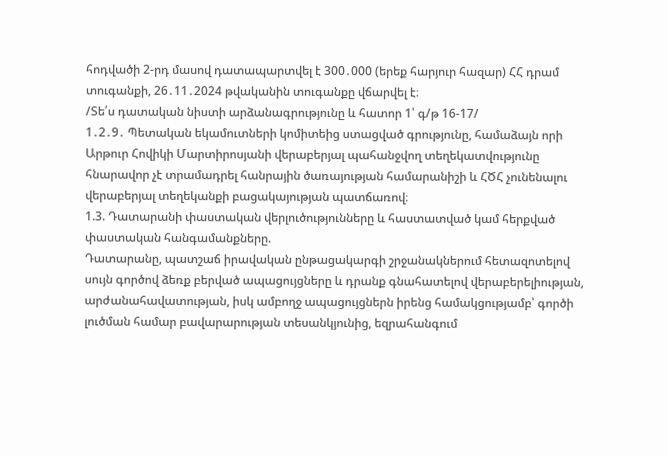հոդվածի 2-րդ մասով դատապարտվել է 300․000 (երեք հարյուր հազար) ՀՀ դրամ տուգանքի, 26․11․2024 թվականին տուգանքը վճարվել է։
/Տե՛ս դատական նիստի արձանագրությունը և հատոր 1՝ գ/թ 16-17/
1․2․9․ Պետական եկամուտների կոմիտեից ստացված գրությունը, համաձայն որի Արթուր Հովիկի Մարտիրոսյանի վերաբերյալ պահանջվող տեղեկատվությունը հնարավոր չէ տրամադրել հանրային ծառայության համարանիշի և ՀԾՀ չունենալու վերաբերյալ տեղեկանքի բացակայության պատճառով։
1.3. Դատարանի փաստական վերլուծությունները և հաստատված կամ հերքված փաստական հանգամանքները.
Դատարանը, պատշաճ իրավական ընթացակարգի շրջանակներում հետազոտելով սույն գործով ձեռք բերված ապացույցները և դրանք գնահատելով վերաբերելիության, արժանահավատության, իսկ ամբողջ ապացույցներն իրենց համակցությամբ՝ գործի լուծման համար բավարարության տեսանկյունից, եզրահանգում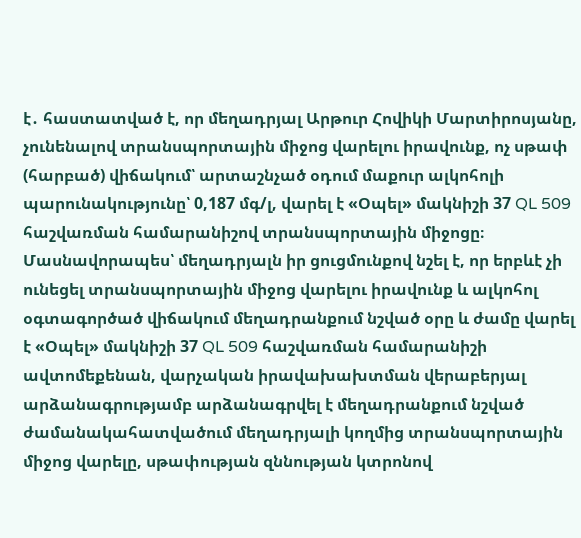է․ հաստատված է, որ մեղադրյալ Արթուր Հովիկի Մարտիրոսյանը, չունենալով տրանսպորտային միջոց վարելու իրավունք, ոչ սթափ (հարբած) վիճակում՝ արտաշնչած օդում մաքուր ալկոհոլի պարունակությունը՝ 0,187 մգ/լ, վարել է «Օպել» մակնիշի 37 QL 509 հաշվառման համարանիշով տրանսպորտային միջոցը։ Մասնավորապես՝ մեղադրյալն իր ցուցմունքով նշել է, որ երբևէ չի ունեցել տրանսպորտային միջոց վարելու իրավունք և ալկոհոլ օգտագործած վիճակում մեղադրանքում նշված օրը և ժամը վարել է «Օպել» մակնիշի 37 QL 509 հաշվառման համարանիշի ավտոմեքենան, վարչական իրավախախտման վերաբերյալ արձանագրությամբ արձանագրվել է մեղադրանքում նշված ժամանակահատվածում մեղադրյալի կողմից տրանսպորտային միջոց վարելը, սթափության զննության կտրոնով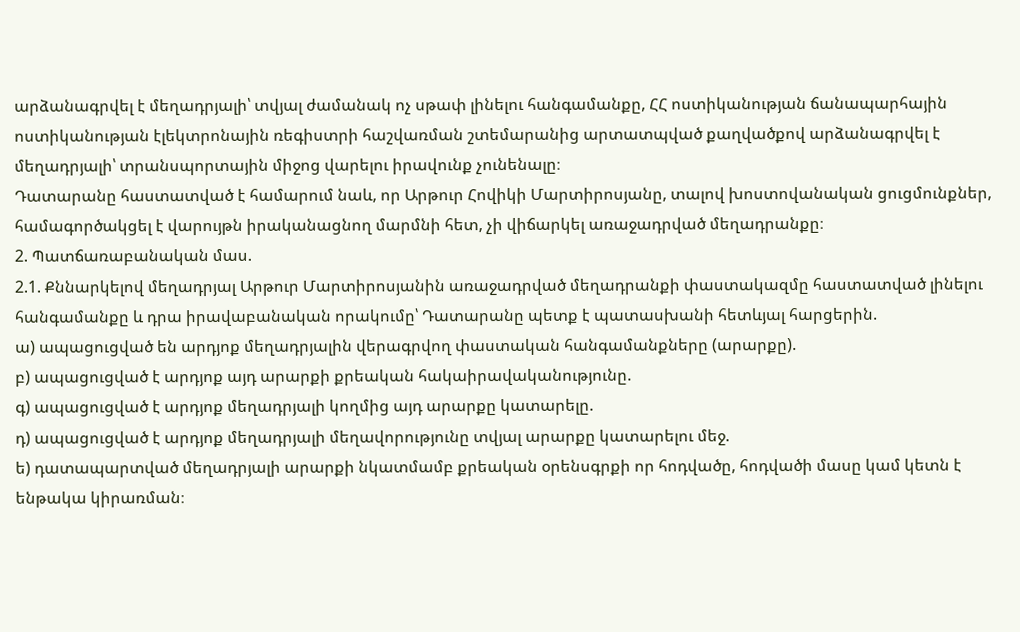արձանագրվել է մեղադրյալի՝ տվյալ ժամանակ ոչ սթափ լինելու հանգամանքը, ՀՀ ոստիկանության ճանապարհային ոստիկանության էլեկտրոնային ռեգիստրի հաշվառման շտեմարանից արտատպված քաղվածքով արձանագրվել է մեղադրյալի՝ տրանսպորտային միջոց վարելու իրավունք չունենալը։
Դատարանը հաստատված է համարում նաև, որ Արթուր Հովիկի Մարտիրոսյանը, տալով խոստովանական ցուցմունքներ, համագործակցել է վարույթն իրականացնող մարմնի հետ, չի վիճարկել առաջադրված մեղադրանքը։
2. Պատճառաբանական մաս.
2.1. Քննարկելով մեղադրյալ Արթուր Մարտիրոսյանին առաջադրված մեղադրանքի փաստակազմը հաստատված լինելու հանգամանքը և դրա իրավաբանական որակումը՝ Դատարանը պետք է պատասխանի հետևյալ հարցերին.
ա) ապացուցված են արդյոք մեղադրյալին վերագրվող փաստական հանգամանքները (արարքը).
բ) ապացուցված է արդյոք այդ արարքի քրեական հակաիրավականությունը.
գ) ապացուցված է արդյոք մեղադրյալի կողմից այդ արարքը կատարելը.
դ) ապացուցված է արդյոք մեղադրյալի մեղավորությունը տվյալ արարքը կատարելու մեջ.
ե) դատապարտված մեղադրյալի արարքի նկատմամբ քրեական օրենսգրքի որ հոդվածը, հոդվածի մասը կամ կետն է ենթակա կիրառման։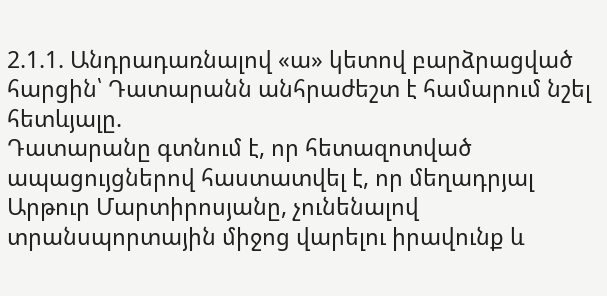2.1.1. Անդրադառնալով «ա» կետով բարձրացված հարցին՝ Դատարանն անհրաժեշտ է համարում նշել հետևյալը.
Դատարանը գտնում է, որ հետազոտված ապացույցներով հաստատվել է, որ մեղադրյալ Արթուր Մարտիրոսյանը, չունենալով տրանսպորտային միջոց վարելու իրավունք և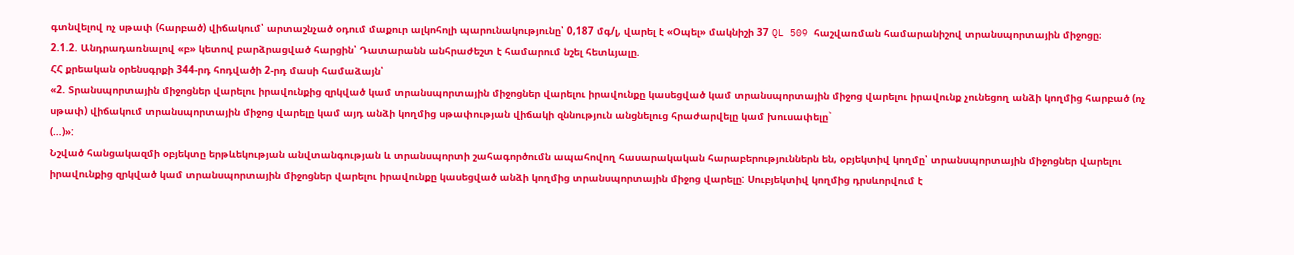գտնվելով ոչ սթափ (հարբած) վիճակում՝ արտաշնչած օդում մաքուր ալկոհոլի պարունակությունը՝ 0,187 մգ/լ, վարել է «Օպել» մակնիշի 37 QL 509 հաշվառման համարանիշով տրանսպորտային միջոցը։
2.1.2. Անդրադառնալով «բ» կետով բարձրացված հարցին՝ Դատարանն անհրաժեշտ է համարում նշել հետևյալը.
ՀՀ քրեական օրենսգրքի 344-րդ հոդվածի 2-րդ մասի համաձայն՝
«2. Տրանսպորտային միջոցներ վարելու իրավունքից զրկված կամ տրանսպորտային միջոցներ վարելու իրավունքը կասեցված կամ տրանսպորտային միջոց վարելու իրավունք չունեցող անձի կողմից հարբած (ոչ սթափ) վիճակում տրանսպորտային միջոց վարելը կամ այդ անձի կողմից սթափության վիճակի զննություն անցնելուց հրաժարվելը կամ խուսափելը`
(…)»:
Նշված հանցակազմի օբյեկտը երթևեկության անվտանգության և տրանսպորտի շահագործումն ապահովող հասարակական հարաբերություններն են, օբյեկտիվ կողմը՝ տրանսպորտային միջոցներ վարելու իրավունքից զրկված կամ տրանսպորտային միջոցներ վարելու իրավունքը կասեցված անձի կողմից տրանսպորտային միջոց վարելը: Սուբյեկտիվ կողմից դրսևորվում է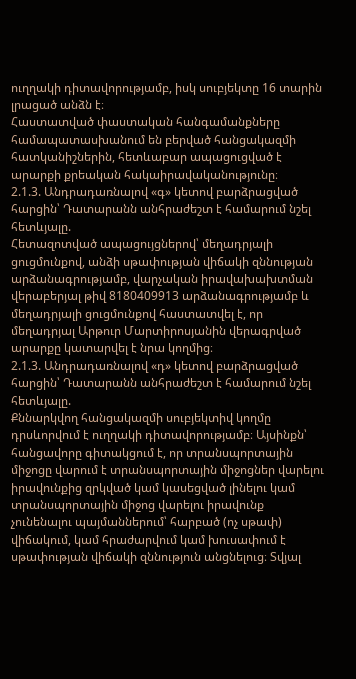ուղղակի դիտավորությամբ, իսկ սուբյեկտը 16 տարին լրացած անձն է։
Հաստատված փաստական հանգամանքները համապատասխանում են բերված հանցակազմի հատկանիշներին, հետևաբար ապացուցված է արարքի քրեական հակաիրավականությունը։
2.1.3. Անդրադառնալով «գ» կետով բարձրացված հարցին՝ Դատարանն անհրաժեշտ է համարում նշել հետևյալը.
Հետազոտված ապացույցներով՝ մեղադրյալի ցուցմունքով, անձի սթափության վիճակի զննության արձանագրությամբ, վարչական իրավախախտման վերաբերյալ թիվ 8180409913 արձանագրությամբ և մեղադրյալի ցուցմունքով հաստատվել է, որ մեղադրյալ Արթուր Մարտիրոսյանին վերագրված արարքը կատարվել է նրա կողմից։
2.1.3. Անդրադառնալով «դ» կետով բարձրացված հարցին՝ Դատարանն անհրաժեշտ է համարում նշել հետևյալը.
Քննարկվող հանցակազմի սուբյեկտիվ կողմը դրսևորվում է ուղղակի դիտավորությամբ։ Այսինքն՝ հանցավորը գիտակցում է, որ տրանսպորտային միջոցը վարում է տրանսպորտային միջոցներ վարելու իրավունքից զրկված կամ կասեցված լինելու կամ տրանսպորտային միջոց վարելու իրավունք չունենալու պայմաններում՝ հարբած (ոչ սթափ) վիճակում, կամ հրաժարվում կամ խուսափում է սթափության վիճակի զննություն անցնելուց։ Տվյալ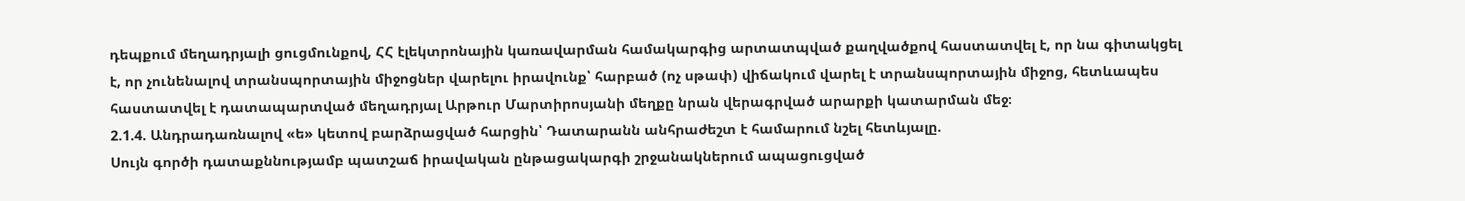դեպքում մեղադրյալի ցուցմունքով, ՀՀ էլեկտրոնային կառավարման համակարգից արտատպված քաղվածքով հաստատվել է, որ նա գիտակցել է, որ չունենալով տրանսպորտային միջոցներ վարելու իրավունք՝ հարբած (ոչ սթափ) վիճակում վարել է տրանսպորտային միջոց, հետևապես հաստատվել է դատապարտված մեղադրյալ Արթուր Մարտիրոսյանի մեղքը նրան վերագրված արարքի կատարման մեջ։
2.1.4. Անդրադառնալով «ե» կետով բարձրացված հարցին՝ Դատարանն անհրաժեշտ է համարում նշել հետևյալը.
Սույն գործի դատաքննությամբ պատշաճ իրավական ընթացակարգի շրջանակներում ապացուցված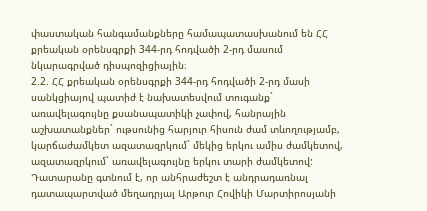փաստական հանգամանքները համապատասխանում են ՀՀ քրեական օրենսգրքի 344-րդ հոդվածի 2-րդ մասում նկարագրված դիսպոզիցիային։
2.2. ՀՀ քրեական օրենսգրքի 344-րդ հոդվածի 2-րդ մասի սանկցիայով պատիժ է նախատեսվում տուգանք` առավելագույնը քսանապատիկի չափով, հանրային աշխատանքներ` ութսունից հարյուր հիսուն ժամ տևողությամբ, կարճաժամկետ ազատազրկում` մեկից երկու ամիս ժամկետով, ազատազրկում` առավելագույնը երկու տարի ժամկետով:
Դատարանը գտնում է, որ անհրաժեշտ է անդրադառնալ դատապարտված մեղադրյալ Արթուր Հովիկի Մարտիրոսյանի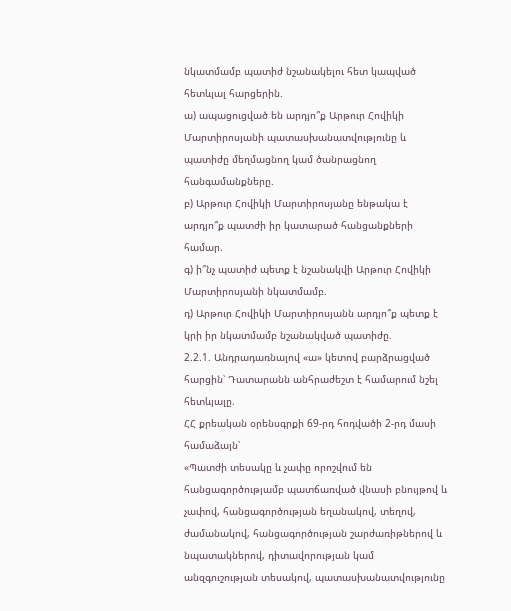նկատմամբ պատիժ նշանակելու հետ կապված հետևյալ հարցերին.
ա) ապացուցված են արդյո՞ք Արթուր Հովիկի Մարտիրոսյանի պատասխանատվությունը և պատիժը մեղմացնող կամ ծանրացնող հանգամանքները.
բ) Արթուր Հովիկի Մարտիրոսյանը ենթակա է արդյո՞ք պատժի իր կատարած հանցանքների համար.
գ) ի՞նչ պատիժ պետք է նշանակվի Արթուր Հովիկի Մարտիրոսյանի նկատմամբ.
դ) Արթուր Հովիկի Մարտիրոսյանն արդյո՞ք պետք է կրի իր նկատմամբ նշանակված պատիժը.
2.2.1. Անդրադառնալով «ա» կետով բարձրացված հարցին՝ Դատարանն անհրաժեշտ է համարում նշել հետևյալը.
ՀՀ քրեական օրենսգրքի 69-րդ հոդվածի 2-րդ մասի համաձայն՝
«Պատժի տեսակը և չափը որոշվում են հանցագործությամբ պատճառված վնասի բնույթով և չափով, հանցագործության եղանակով, տեղով, ժամանակով, հանցագործության շարժառիթներով և նպատակներով, դիտավորության կամ անզգուշության տեսակով, պատասխանատվությունը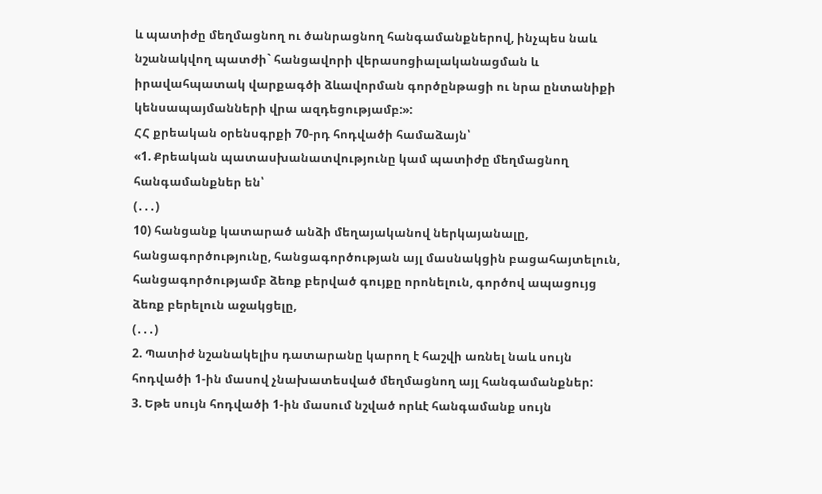և պատիժը մեղմացնող ու ծանրացնող հանգամանքներով, ինչպես նաև նշանակվող պատժի` հանցավորի վերասոցիալականացման և իրավահպատակ վարքագծի ձևավորման գործընթացի ու նրա ընտանիքի կենսապայմանների վրա ազդեցությամբ:»:
ՀՀ քրեական օրենսգրքի 70-րդ հոդվածի համաձայն՝
«1. Քրեական պատասխանատվությունը կամ պատիժը մեղմացնող հանգամանքներ են՝
(․․․)
10) հանցանք կատարած անձի մեղայականով ներկայանալը, հանցագործությունը, հանցագործության այլ մասնակցին բացահայտելուն, հանցագործությամբ ձեռք բերված գույքը որոնելուն, գործով ապացույց ձեռք բերելուն աջակցելը,
(․․․)
2. Պատիժ նշանակելիս դատարանը կարող է հաշվի առնել նաև սույն հոդվածի 1-ին մասով չնախատեսված մեղմացնող այլ հանգամանքներ:
3. Եթե սույն հոդվածի 1-ին մասում նշված որևէ հանգամանք սույն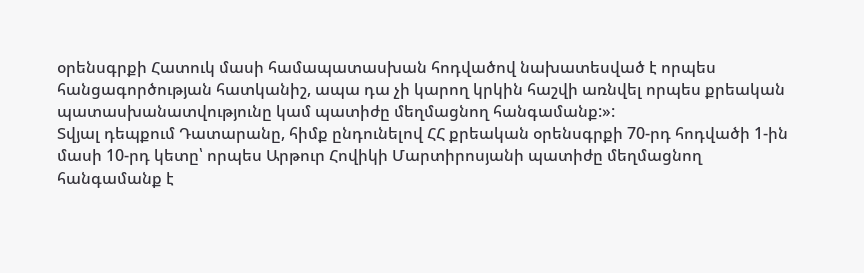օրենսգրքի Հատուկ մասի համապատասխան հոդվածով նախատեսված է որպես հանցագործության հատկանիշ, ապա դա չի կարող կրկին հաշվի առնվել որպես քրեական պատասխանատվությունը կամ պատիժը մեղմացնող հանգամանք:»:
Տվյալ դեպքում Դատարանը, հիմք ընդունելով ՀՀ քրեական օրենսգրքի 70-րդ հոդվածի 1-ին մասի 10-րդ կետը՝ որպես Արթուր Հովիկի Մարտիրոսյանի պատիժը մեղմացնող հանգամանք է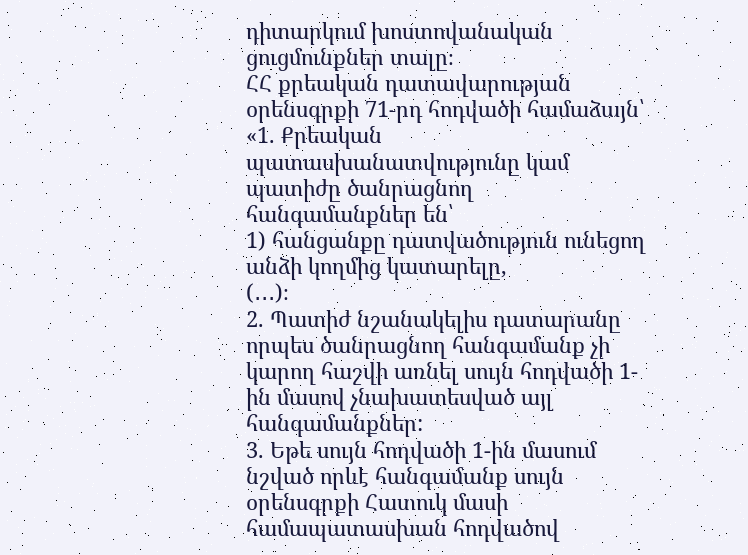դիտարկում խոստովանական ցուցմունքներ տալը։
ՀՀ քրեական դատավարության օրենսգրքի 71-րդ հոդվածի համաձայն՝
«1. Քրեական պատասխանատվությունը կամ պատիժը ծանրացնող հանգամանքներ են՝
1) հանցանքը դատվածություն ունեցող անձի կողմից կատարելը,
(․․․)։
2. Պատիժ նշանակելիս դատարանը որպես ծանրացնող հանգամանք չի կարող հաշվի առնել սույն հոդվածի 1-ին մասով չնախատեսված այլ հանգամանքներ:
3. Եթե սույն հոդվածի 1-ին մասում նշված որևէ հանգամանք սույն օրենսգրքի Հատուկ մասի համապատասխան հոդվածով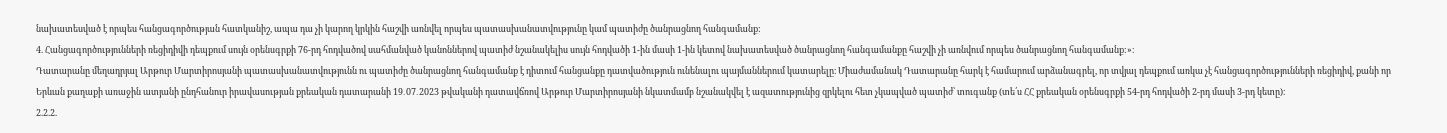նախատեսված է որպես հանցագործության հատկանիշ, ապա դա չի կարող կրկին հաշվի առնվել որպես պատասխանատվությունը կամ պատիժը ծանրացնող հանգամանք:
4. Հանցագործությունների ռեցիդիվի դեպքում սույն օրենսգրքի 76-րդ հոդվածով սահմանված կանոններով պատիժ նշանակելիս սույն հոդվածի 1-ին մասի 1-ին կետով նախատեսված ծանրացնող հանգամանքը հաշվի չի առնվում որպես ծանրացնող հանգամանք:»։
Դատարանը մեղադրյալ Արթուր Մարտիրոսյանի պատասխանատվությունն ու պատիժը ծանրացնող հանգամանք է դիտում հանցանքը դատվածություն ունենալու պայմաններում կատարելը։ Միաժամանակ Դատարանը հարկ է համարում արձանագրել, որ տվյալ դեպքում առկա չէ հանցագործությունների ռեցիդիվ, քանի որ Երևան քաղաքի առաջին ատյանի ընդհանուր իրավասության քրեական դատարանի 19․07․2023 թվականի դատավճռով Արթուր Մարտիրոսյանի նկատմամբ նշանակվել է ազատությունից զրկելու հետ չկապված պատիժ՝ տուգանք (տե՛ս ՀՀ քրեական օրենսգրքի 54-րդ հոդվածի 2-րդ մասի 3-րդ կետը)։
2.2.2.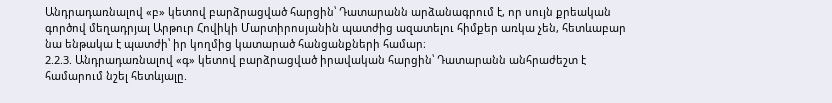Անդրադառնալով «բ» կետով բարձրացված հարցին՝ Դատարանն արձանագրում է, որ սույն քրեական գործով մեղադրյալ Արթուր Հովիկի Մարտիրոսյանին պատժից ազատելու հիմքեր առկա չեն, հետևաբար նա ենթակա է պատժի՝ իր կողմից կատարած հանցանքների համար։
2.2.3. Անդրադառնալով «գ» կետով բարձրացված իրավական հարցին՝ Դատարանն անհրաժեշտ է համարում նշել հետևյալը.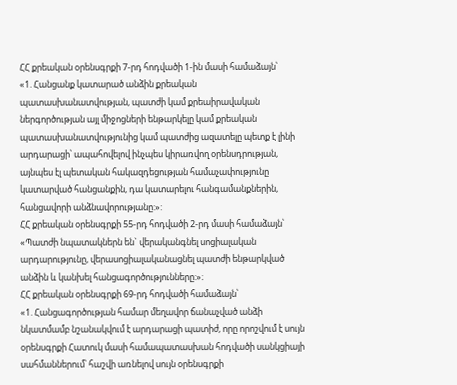ՀՀ քրեական օրենսգրքի 7-րդ հոդվածի 1-ին մասի համաձայն՝
«1. Հանցանք կատարած անձին քրեական պատասխանատվության, պատժի կամ քրեաիրավական ներգործության այլ միջոցների ենթարկելը կամ քրեական պատասխանատվությունից կամ պատժից ազատելը պետք է լինի արդարացի՝ ապահովելով ինչպես կիրառվող օրենսդրության, այնպես էլ պետական հակազդեցության համաչափությունը կատարված հանցանքին, դա կատարելու հանգամանքներին, հանցավորի անձնավորությանը:»:
ՀՀ քրեական օրենսգրքի 55-րդ հոդվածի 2-րդ մասի համաձայն՝
«Պատժի նպատակներն են` վերականգնել սոցիալական արդարությունը, վերասոցիալականացնել պատժի ենթարկված անձին և կանխել հանցագործությունները:»։
ՀՀ քրեական օրենսգրքի 69-րդ հոդվածի համաձայն՝
«1. Հանցագործության համար մեղավոր ճանաչված անձի նկատմամբ նշանակվում է արդարացի պատիժ, որը որոշվում է սույն օրենսգրքի Հատուկ մասի համապատասխան հոդվածի սանկցիայի սահմաններում՝ հաշվի առնելով սույն օրենսգրքի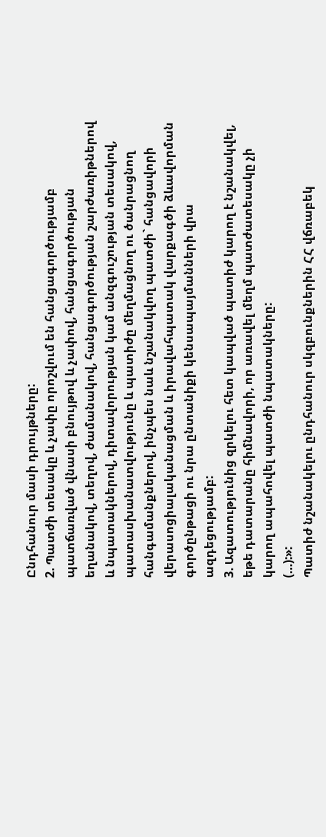Ընդհանուր մասի դրույթները:
2. Պատժի տեսակը և չափը որոշվում են հանցագործությամբ պատճառված վնասի բնույթով և չափով, հանցագործության եղանակով, տեղով, ժամանակով, հանցագործության շարժառիթներով և նպատակներով, դիտավորության կամ անզգուշության տեսակով, պատասխանատվությունը և պատիժը մեղմացնող ու ծանրացնող հանգամանքներով, ինչպես նաև նշանակվող պատժի` հանցավորի վերասոցիալականացման և իրավահպատակ վարքագծի ձևավորման գործընթացի ու նրա ընտանիքի կենսապայմանների վրա ազդեցությամբ:
3. Ազատությունից զրկելու հետ կապված պատիժ կարող է նշանակվել, եթե դատարանը հիմնավորի, որ առավել մեղմ պատժատեսակը չի կարող ապահովել պատժի նպատակները:
(…):»:
Պատիժ նշանակելու ընդհանուր սկզբունքներին ՀՀ վճռաբեկ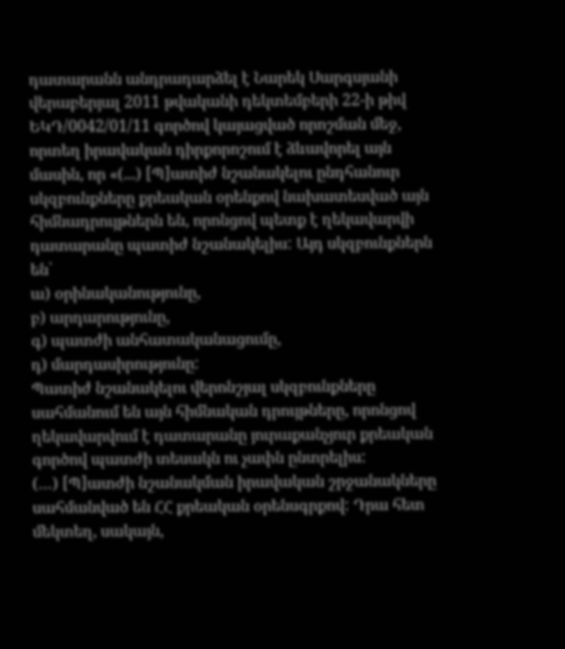դատարանն անդրադարձել է Նարեկ Սարգսյանի վերաբերյալ 2011 թվականի դեկտեմբերի 22-ի թիվ ԵԿԴ/0042/01/11 գործով կայացված որոշման մեջ, որտեղ իրավական դիրքորոշում է ձևավորել այն մասին, որ «(...) [Պ]ատիժ նշանակելու ընդհանուր սկզբունքները քրեական օրենքով նախատեսված այն հիմնադրույթներն են, որոնցով պետք է ղեկավարվի դատարանը պատիժ նշանակելիս: Այդ սկզբունքներն են՝
ա) օրինականությունը,
բ) արդարությունը,
գ) պատժի անհատականացումը,
դ) մարդասիրությունը:
Պատիժ նշանակելու վերոնշյալ սկզբունքները սահմանում են այն հիմնական դրույթները, որոնցով ղեկավարվում է դատարանը յուրաքանչյուր քրեական գործով պատժի տեսակն ու չափն ընտրելիս:
(…) [Պ]ատժի նշանակման իրավական շրջանակները սահմանված են ՀՀ քրեական օրենսգրքով: Դրա հետ մեկտեղ, սակայն,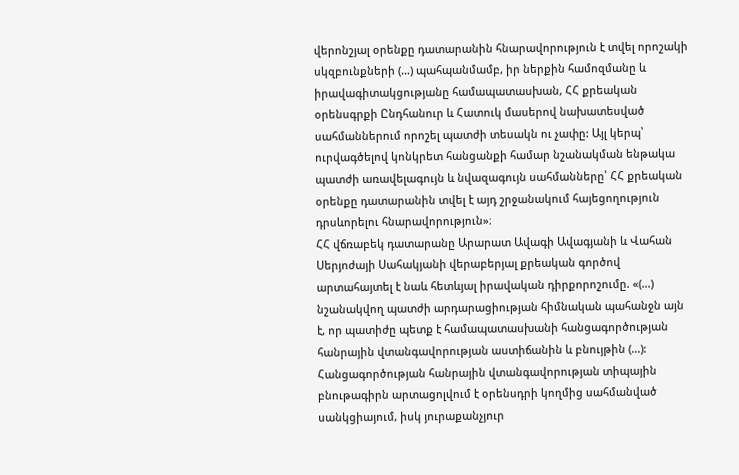վերոնշյալ օրենքը դատարանին հնարավորություն է տվել որոշակի սկզբունքների (…) պահպանմամբ, իր ներքին համոզմանը և իրավագիտակցությանը համապատասխան, ՀՀ քրեական օրենսգրքի Ընդհանուր և Հատուկ մասերով նախատեսված սահմաններում որոշել պատժի տեսակն ու չափը: Այլ կերպ՝ ուրվագծելով կոնկրետ հանցանքի համար նշանակման ենթակա պատժի առավելագույն և նվազագույն սահմանները՝ ՀՀ քրեական օրենքը դատարանին տվել է այդ շրջանակում հայեցողություն դրսևորելու հնարավորություն»։
ՀՀ վճռաբեկ դատարանը Արարատ Ավագի Ավագյանի և Վահան Սերյոժայի Սահակյանի վերաբերյալ քրեական գործով արտահայտել է նաև հետևյալ իրավական դիրքորոշումը. «(…) նշանակվող պատժի արդարացիության հիմնական պահանջն այն է, որ պատիժը պետք է համապատասխանի հանցագործության հանրային վտանգավորության աստիճանին և բնույթին (…): Հանցագործության հանրային վտանգավորության տիպային բնութագիրն արտացոլվում է օրենսդրի կողմից սահմանված սանկցիայում, իսկ յուրաքանչյուր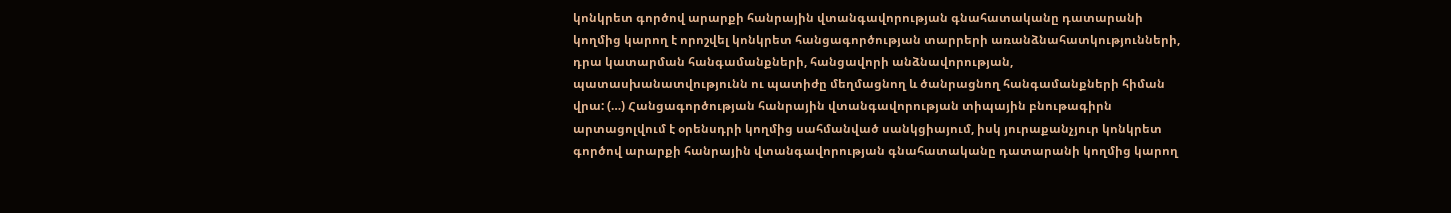կոնկրետ գործով արարքի հանրային վտանգավորության գնահատականը դատարանի կողմից կարող է որոշվել կոնկրետ հանցագործության տարրերի առանձնահատկությունների, դրա կատարման հանգամանքների, հանցավորի անձնավորության, պատասխանատվությունն ու պատիժը մեղմացնող և ծանրացնող հանգամանքների հիման վրա: (…) Հանցագործության հանրային վտանգավորության տիպային բնութագիրն արտացոլվում է օրենսդրի կողմից սահմանված սանկցիայում, իսկ յուրաքանչյուր կոնկրետ գործով արարքի հանրային վտանգավորության գնահատականը դատարանի կողմից կարող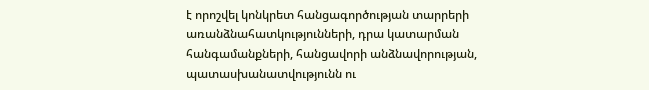է որոշվել կոնկրետ հանցագործության տարրերի առանձնահատկությունների, դրա կատարման հանգամանքների, հանցավորի անձնավորության, պատասխանատվությունն ու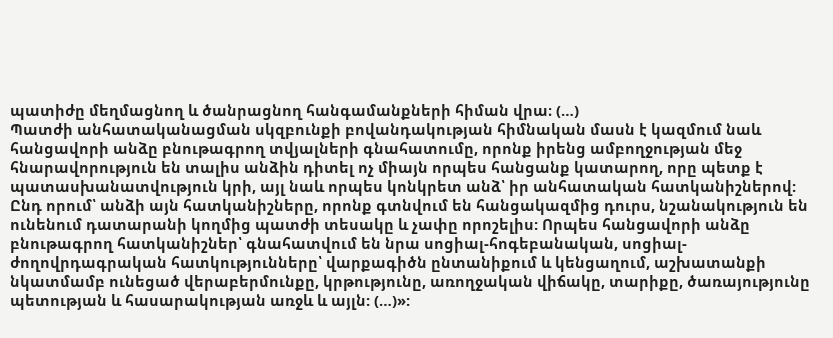պատիժը մեղմացնող և ծանրացնող հանգամանքների հիման վրա։ (…)
Պատժի անհատականացման սկզբունքի բովանդակության հիմնական մասն է կազմում նաև հանցավորի անձը բնութագրող տվյալների գնահատումը, որոնք իրենց ամբողջության մեջ հնարավորություն են տալիս անձին դիտել ոչ միայն որպես հանցանք կատարող, որը պետք է պատասխանատվություն կրի, այլ նաև որպես կոնկրետ անձ՝ իր անհատական հատկանիշներով: Ընդ որում՝ անձի այն հատկանիշները, որոնք գտնվում են հանցակազմից դուրս, նշանակություն են ունենում դատարանի կողմից պատժի տեսակը և չափը որոշելիս: Որպես հանցավորի անձը բնութագրող հատկանիշներ՝ գնահատվում են նրա սոցիալ-հոգեբանական, սոցիալ-ժողովրդագրական հատկությունները՝ վարքագիծն ընտանիքում և կենցաղում, աշխատանքի նկատմամբ ունեցած վերաբերմունքը, կրթությունը, առողջական վիճակը, տարիքը, ծառայությունը պետության և հասարակության առջև և այլն: (…)»: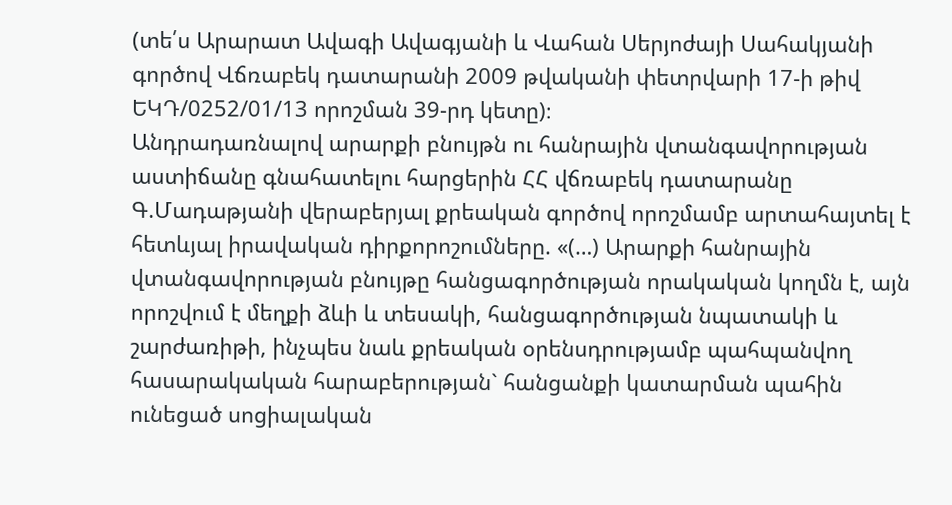(տե՛ս Արարատ Ավագի Ավագյանի և Վահան Սերյոժայի Սահակյանի գործով Վճռաբեկ դատարանի 2009 թվականի փետրվարի 17-ի թիվ ԵԿԴ/0252/01/13 որոշման 39-րդ կետը)։
Անդրադառնալով արարքի բնույթն ու հանրային վտանգավորության աստիճանը գնահատելու հարցերին ՀՀ վճռաբեկ դատարանը Գ.Մադաթյանի վերաբերյալ քրեական գործով որոշմամբ արտահայտել է հետևյալ իրավական դիրքորոշումները. «(…) Արարքի հանրային վտանգավորության բնույթը հանցագործության որակական կողմն է, այն որոշվում է մեղքի ձևի և տեսակի, հանցագործության նպատակի և շարժառիթի, ինչպես նաև քրեական օրենսդրությամբ պահպանվող հասարակական հարաբերության` հանցանքի կատարման պահին ունեցած սոցիալական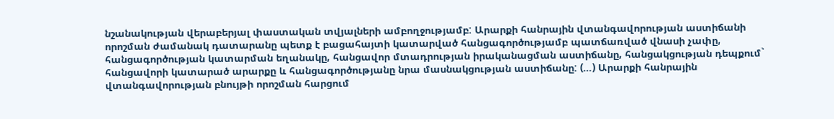նշանակության վերաբերյալ փաստական տվյալների ամբողջությամբ: Արարքի հանրային վտանգավորության աստիճանի որոշման ժամանակ դատարանը պետք է բացահայտի կատարված հանցագործությամբ պատճառված վնասի չափը, հանցագործության կատարման եղանակը, հանցավոր մտադրության իրականացման աստիճանը, հանցակցության դեպքում` հանցավորի կատարած արարքը և հանցագործությանը նրա մասնակցության աստիճանը: (…) Արարքի հանրային վտանգավորության բնույթի որոշման հարցում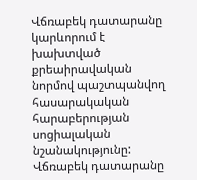Վճռաբեկ դատարանը կարևորում է խախտված քրեաիրավական նորմով պաշտպանվող հասարակական հարաբերության սոցիալական նշանակությունը: Վճռաբեկ դատարանը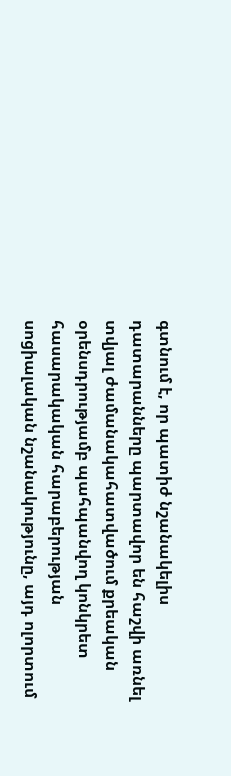գտնում է, որ պատիժ նշանակելիս դատարանները պարտավոր են հաշվի առնել տվյալ ժամանակահատվածում քրեական օրենսդրությամբ պահպանվող կոնկրետ հասարակական հարաբերության սոցիալական նշանակությունը, այդ ոլորտում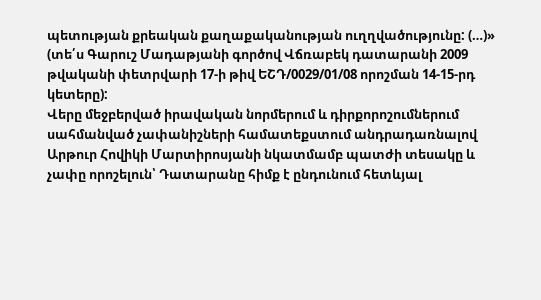պետության քրեական քաղաքականության ուղղվածությունը: (…)» (տե՛ս Գարուշ Մադաթյանի գործով Վճռաբեկ դատարանի 2009 թվականի փետրվարի 17-ի թիվ ԵՇԴ/0029/01/08 որոշման 14-15-րդ կետերը):
Վերը մեջբերված իրավական նորմերում և դիրքորոշումներում սահմանված չափանիշների համատեքստում անդրադառնալով Արթուր Հովիկի Մարտիրոսյանի նկատմամբ պատժի տեսակը և չափը որոշելուն՝ Դատարանը հիմք է ընդունում հետևյալ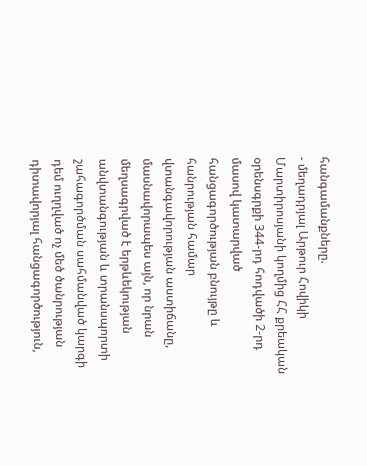հանգամանքները.
- մեղադրյալ Արթուր Հովիկի Մարտիրոսյանի կողմից ՀՀ քրեական օրենսգրքի 344-րդ հոդվածի 2-րդ մասով կատարված հանցագործության բնույթը և հանրության համար վտանգավորության աստիճանը, մասնավորապես այն, որ նրան մեղսագրված է երթևեկության անվտանգության և տրանսպորտի շահագործման սահմանված կարգի դեմ ուղղված ոչ մեծ ծանրության դիտավորյալ հանցագործություն,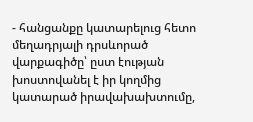- հանցանքը կատարելուց հետո մեղադրյալի դրսևորած վարքագիծը՝ ըստ էության խոստովանել է իր կողմից կատարած իրավախախտումը,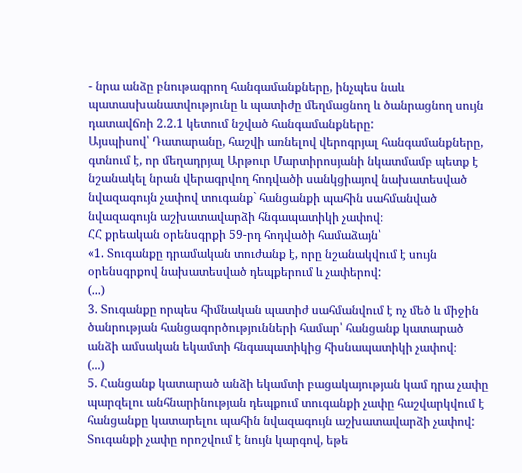- նրա անձը բնութագրող հանգամանքները, ինչպես նաև պատասխանատվությունը և պատիժը մեղմացնող և ծանրացնող սույն դատավճռի 2.2.1 կետում նշված հանգամանքները:
Այսպիսով՝ Դատարանը, հաշվի առնելով վերոգրյալ հանգամանքները, գտնում է, որ մեղադրյալ Արթուր Մարտիրոսյանի նկատմամբ պետք է նշանակել նրան վերագրվող հոդվածի սանկցիայով նախատեսված նվազագույն չափով տուգանք` հանցանքի պահին սահմանված նվազագույն աշխատավարձի հնգապատիկի չափով։
ՀՀ քրեական օրենսգրքի 59-րդ հոդվածի համաձայն՝
«1. Տուգանքը դրամական տուժանք է, որը նշանակվում է սույն օրենսգրքով նախատեսված դեպքերում և չափերով:
(...)
3. Տուգանքը որպես հիմնական պատիժ սահմանվում է ոչ մեծ և միջին ծանրության հանցագործությունների համար՝ հանցանք կատարած անձի ամսական եկամտի հնգապատիկից հիսնապատիկի չափով։
(...)
5. Հանցանք կատարած անձի եկամտի բացակայության կամ դրա չափը պարզելու անհնարինության դեպքում տուգանքի չափը հաշվարկվում է հանցանքը կատարելու պահին նվազագույն աշխատավարձի չափով: Տուգանքի չափը որոշվում է նույն կարգով, եթե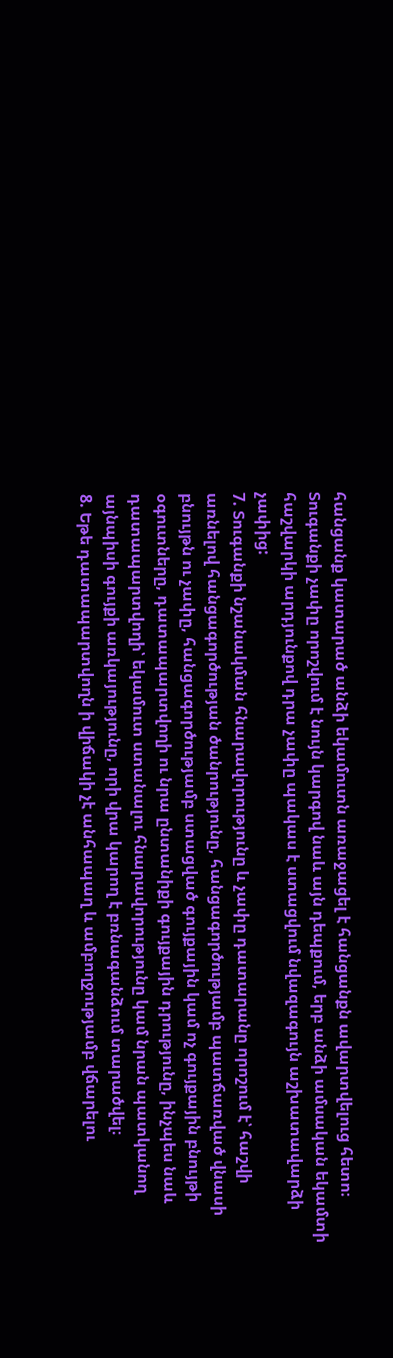հանցանք կատարած անձի եկամուտն առաջացել է հանցանքն ավարտվելուց հետո։ Տուգանքի չափը որոշվում է նույն կարգով նաև այն դեպքում, երբ անձի ամսական եկամտի հաշվարկի արդյունքով դրա չափը պակաս է ստացվում նվազագույն աշխատավարձի չափից:
7. Տուգանքի նշանակման հնարավորությունը և չափը դատարանը որոշում է՝ հաշվի առնելով հանցագործության ծանրությունը, հանցագործությամբ պատճառված վնասի բնույթն ու չափը, հանցագործությամբ ստացված գույքային կամ ոչ գույքային բնույթի օգուտները, դատապարտվողի ու նրա ընտանիքի գույքային դրությունը, ինչպես նաև դատապարտվողի՝ եկամուտ ստանալու հնարավորությունը կամ նրան պատկանող այնպիսի գույքի առկայությունը, որի վրա կարող է բռնագանձում տարածվել։
8. Եթե դատապարտվողն ի վիճակի չէ անհապաղ և ամբողջությամբ վճարելու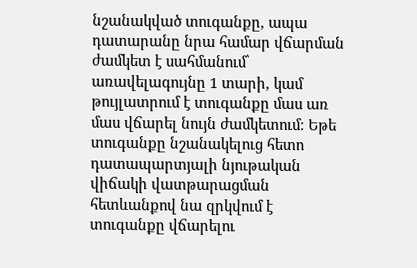նշանակված տուգանքը, ապա դատարանը նրա համար վճարման ժամկետ է սահմանում՝ առավելագույնը 1 տարի, կամ թույլատրում է տուգանքը մաս առ մաս վճարել նույն ժամկետում։ Եթե տուգանքը նշանակելուց հետո դատապարտյալի նյութական վիճակի վատթարացման հետևանքով նա զրկվում է տուգանքը վճարելու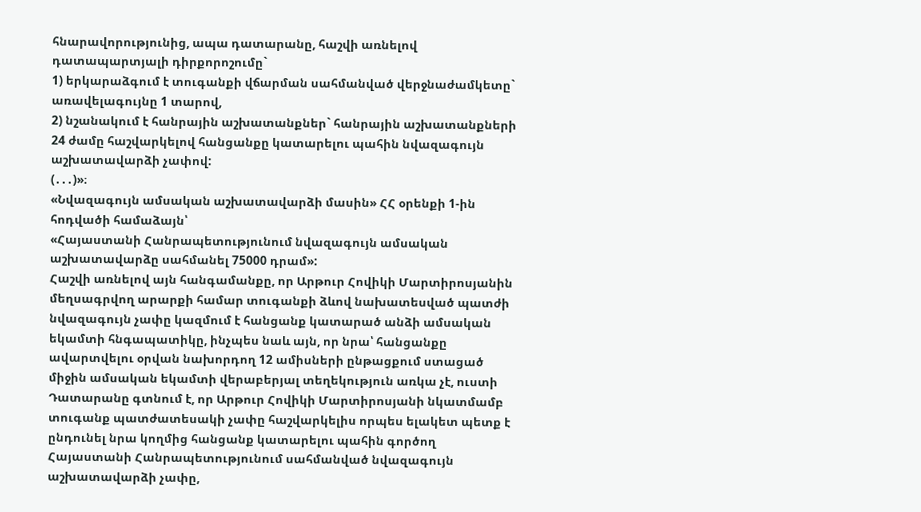հնարավորությունից, ապա դատարանը, հաշվի առնելով դատապարտյալի դիրքորոշումը`
1) երկարաձգում է տուգանքի վճարման սահմանված վերջնաժամկետը` առավելագույնը 1 տարով,
2) նշանակում է հանրային աշխատանքներ` հանրային աշխատանքների 24 ժամը հաշվարկելով հանցանքը կատարելու պահին նվազագույն աշխատավարձի չափով:
(․․․)»։
«Նվազագույն ամսական աշխատավարձի մասին» ՀՀ օրենքի 1-ին հոդվածի համաձայն՝
«Հայաստանի Հանրապետությունում նվազագույն ամսական աշխատավարձը սահմանել 75000 դրամ»:
Հաշվի առնելով այն հանգամանքը, որ Արթուր Հովիկի Մարտիրոսյանին մեղսագրվող արարքի համար տուգանքի ձևով նախատեսված պատժի նվազագույն չափը կազմում է հանցանք կատարած անձի ամսական եկամտի հնգապատիկը, ինչպես նաև այն, որ նրա՝ հանցանքը ավարտվելու օրվան նախորդող 12 ամիսների ընթացքում ստացած միջին ամսական եկամտի վերաբերյալ տեղեկություն առկա չէ, ուստի Դատարանը գտնում է, որ Արթուր Հովիկի Մարտիրոսյանի նկատմամբ տուգանք պատժատեսակի չափը հաշվարկելիս որպես ելակետ պետք է ընդունել նրա կողմից հանցանք կատարելու պահին գործող Հայաստանի Հանրապետությունում սահմանված նվազագույն աշխատավարձի չափը,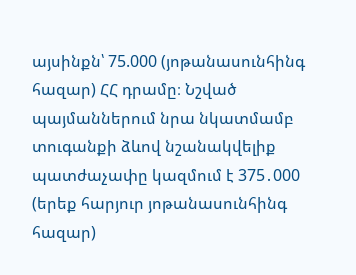այսինքն՝ 75.000 (յոթանասունհինգ հազար) ՀՀ դրամը։ Նշված պայմաններում նրա նկատմամբ տուգանքի ձևով նշանակվելիք պատժաչափը կազմում է 375․000 (երեք հարյուր յոթանասունհինգ հազար)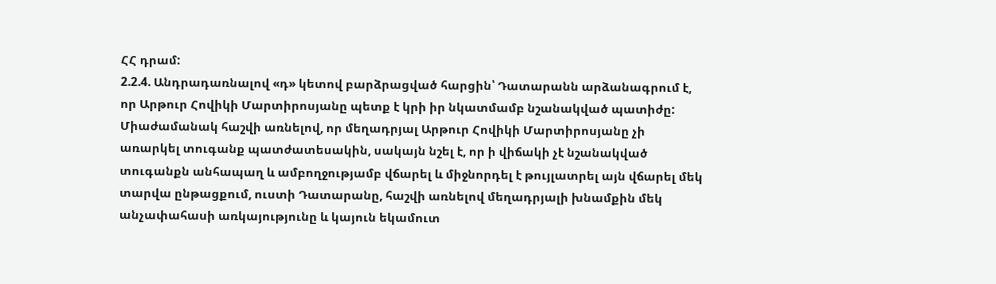ՀՀ դրամ:
2.2.4. Անդրադառնալով «դ» կետով բարձրացված հարցին՝ Դատարանն արձանագրում է, որ Արթուր Հովիկի Մարտիրոսյանը պետք է կրի իր նկատմամբ նշանակված պատիժը:
Միաժամանակ հաշվի առնելով, որ մեղադրյալ Արթուր Հովիկի Մարտիրոսյանը չի առարկել տուգանք պատժատեսակին, սակայն նշել է, որ ի վիճակի չէ նշանակված տուգանքն անհապաղ և ամբողջությամբ վճարել և միջնորդել է թույլատրել այն վճարել մեկ տարվա ընթացքում, ուստի Դատարանը, հաշվի առնելով մեղադրյալի խնամքին մեկ անչափահասի առկայությունը և կայուն եկամուտ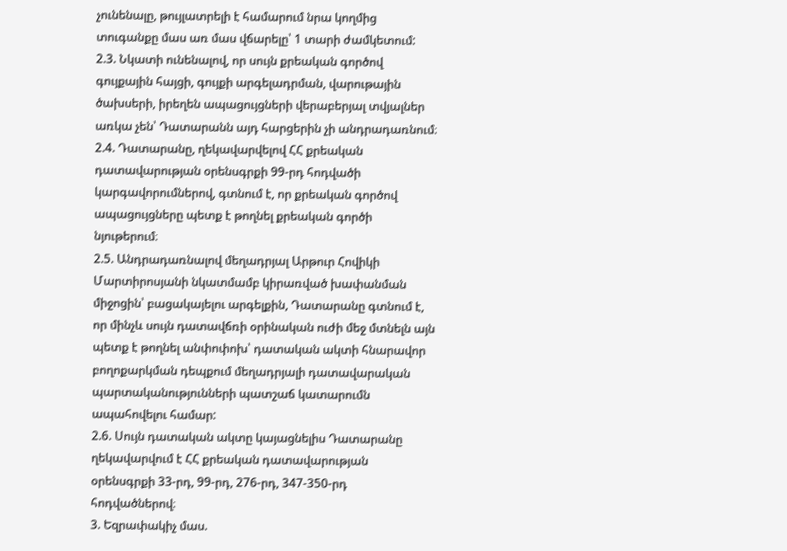չունենալը, թույլատրելի է համարում նրա կողմից տուգանքը մաս առ մաս վճարելը՝ 1 տարի ժամկետում:
2.3. Նկատի ունենալով, որ սույն քրեական գործով գույքային հայցի, գույքի արգելադրման, վարութային ծախսերի, իրեղեն ապացույցների վերաբերյալ տվյալներ առկա չեն՝ Դատարանն այդ հարցերին չի անդրադառնում։
2.4. Դատարանը, ղեկավարվելով ՀՀ քրեական դատավարության օրենսգրքի 99-րդ հոդվածի կարգավորումներով, գտնում է, որ քրեական գործով ապացույցները պետք է թողնել քրեական գործի նյութերում։
2.5. Անդրադառնալով մեղադրյալ Արթուր Հովիկի Մարտիրոսյանի նկատմամբ կիրառված խափանման միջոցին՝ բացակայելու արգելքին, Դատարանը գտնում է, որ մինչև սույն դատավճռի օրինական ուժի մեջ մտնելն այն պետք է թողնել անփոփոխ՝ դատական ակտի հնարավոր բողոքարկման դեպքում մեղադրյալի դատավարական պարտականությունների պատշաճ կատարումն ապահովելու համար:
2.6. Սույն դատական ակտը կայացնելիս Դատարանը ղեկավարվում է ՀՀ քրեական դատավարության օրենսգրքի 33-րդ, 99-րդ, 276-րդ, 347-350-րդ հոդվածներով։
3. Եզրափակիչ մաս.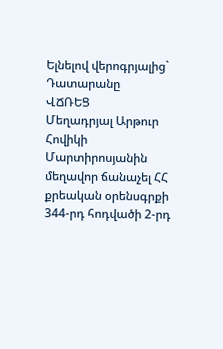Ելնելով վերոգրյալից` Դատարանը
ՎՃՌԵՑ
Մեղադրյալ Արթուր Հովիկի Մարտիրոսյանին մեղավոր ճանաչել ՀՀ քրեական օրենսգրքի 344-րդ հոդվածի 2-րդ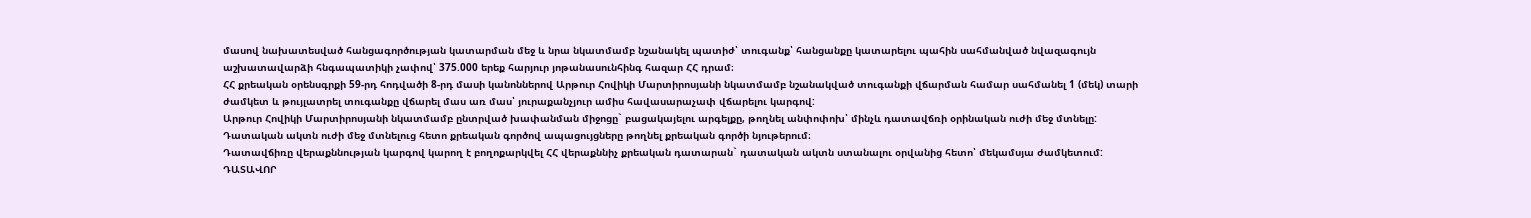մասով նախատեսված հանցագործության կատարման մեջ և նրա նկատմամբ նշանակել պատիժ՝ տուգանք՝ հանցանքը կատարելու պահին սահմանված նվազագույն աշխատավարձի հնգապատիկի չափով՝ 375.000 երեք հարյուր յոթանասունհինգ հազար ՀՀ դրամ։
ՀՀ քրեական օրենսգրքի 59-րդ հոդվածի 8-րդ մասի կանոններով Արթուր Հովիկի Մարտիրոսյանի նկատմամբ նշանակված տուգանքի վճարման համար սահմանել 1 (մեկ) տարի ժամկետ և թույլատրել տուգանքը վճարել մաս առ մաս՝ յուրաքանչյուր ամիս հավասարաչափ վճարելու կարգով:
Արթուր Հովիկի Մարտիրոսյանի նկատմամբ ընտրված խափանման միջոցը` բացակայելու արգելքը, թողնել անփոփոխ՝ մինչև դատավճռի օրինական ուժի մեջ մտնելը:
Դատական ակտն ուժի մեջ մտնելուց հետո քրեական գործով ապացույցները թողնել քրեական գործի նյութերում։
Դատավճիռը վերաքննության կարգով կարող է բողոքարկվել ՀՀ վերաքննիչ քրեական դատարան` դատական ակտն ստանալու օրվանից հետո՝ մեկամսյա ժամկետում:
ԴԱՏԱՎՈՐ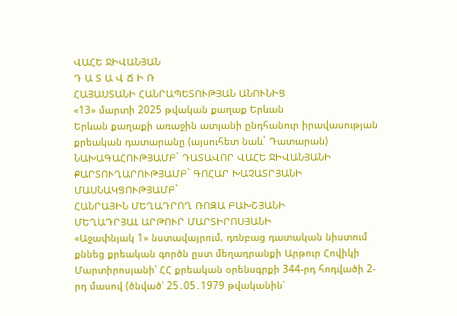ՎԱՀԵ ՋԻՎԱՆՅԱՆ
Դ Ա Տ Ա Վ Ճ Ի Ռ
ՀԱՅԱՍՏԱՆԻ ՀԱՆՐԱՊԵՏՈՒԹՅԱՆ ԱՆՈՒՆԻՑ
«13» մարտի 2025 թվական քաղաք Երևան
Երևան քաղաքի առաջին ատյանի ընդհանուր իրավասության քրեական դատարանը (այսուհետ նաև` Դատարան)
ՆԱԽԱԳԱՀՈՒԹՅԱՄԲ` ԴԱՏԱՎՈՐ ՎԱՀԵ ՋԻՎԱՆՅԱՆԻ
ՔԱՐՏՈՒՂԱՐՈՒԹՅԱՄԲ` ԳՈՀԱՐ ԽԱՉԱՏՐՅԱՆԻ
ՄԱՍՆԱԿՑՈՒԹՅԱՄԲ`
ՀԱՆՐԱՅԻՆ ՄԵՂԱԴՐՈՂ ՌՈԶԱ ԲԱԽՇՅԱՆԻ
ՄԵՂԱԴՐՅԱԼ ԱՐԹՈՒՐ ՄԱՐՏԻՐՈՍՅԱՆԻ
«Աջափնյակ 1» նստավայրում, դռնբաց դատական նիստում քննեց քրեական գործն ըստ մեղադրանքի Արթուր Հովիկի Մարտիրոսյանի՝ ՀՀ քրեական օրենսգրքի 344-րդ հոդվածի 2-րդ մասով (ծնված՝ 25․05․1979 թվականին՝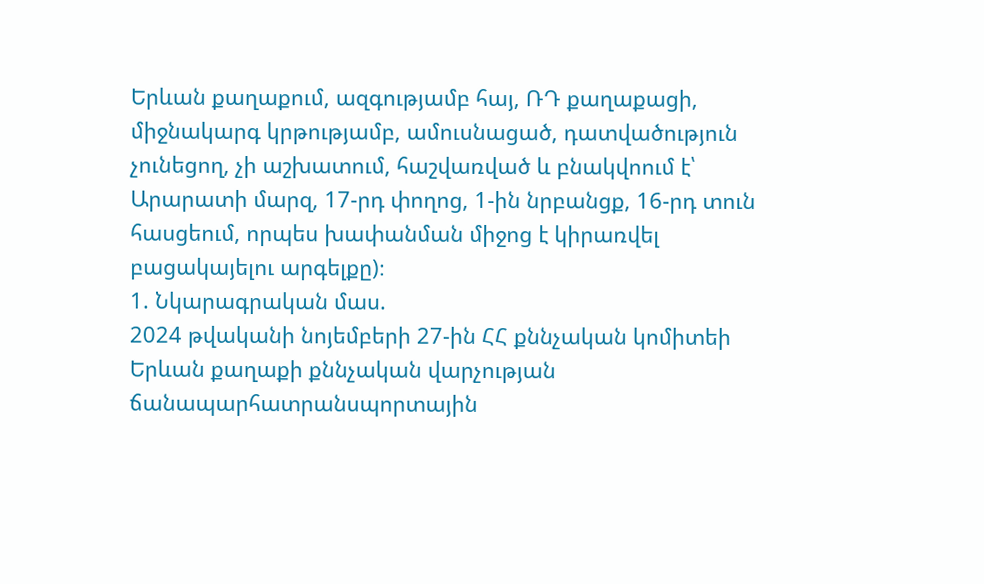Երևան քաղաքում, ազգությամբ հայ, ՌԴ քաղաքացի, միջնակարգ կրթությամբ, ամուսնացած, դատվածություն չունեցող, չի աշխատում, հաշվառված և բնակվոում է՝ Արարատի մարզ, 17-րդ փողոց, 1-ին նրբանցք, 16-րդ տուն հասցեում, որպես խափանման միջոց է կիրառվել բացակայելու արգելքը)։
1. Նկարագրական մաս.
2024 թվականի նոյեմբերի 27-ին ՀՀ քննչական կոմիտեի Երևան քաղաքի քննչական վարչության ճանապարհատրանսպորտային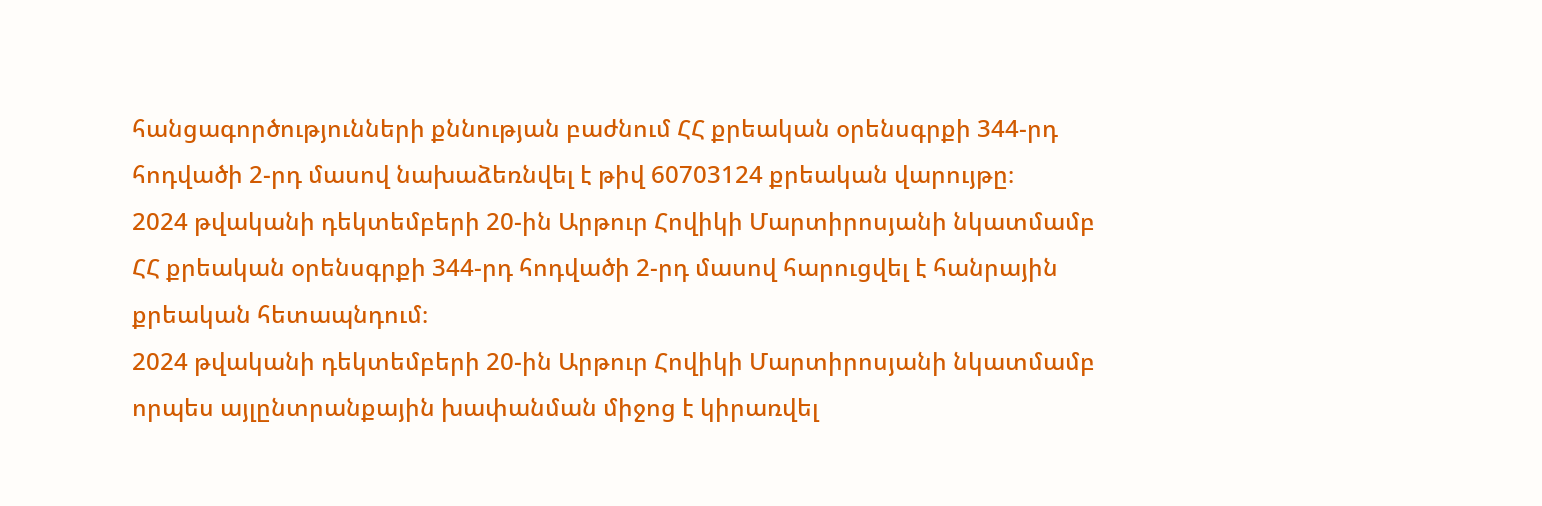հանցագործությունների քննության բաժնում ՀՀ քրեական օրենսգրքի 344-րդ հոդվածի 2-րդ մասով նախաձեռնվել է թիվ 60703124 քրեական վարույթը։
2024 թվականի դեկտեմբերի 20-ին Արթուր Հովիկի Մարտիրոսյանի նկատմամբ ՀՀ քրեական օրենսգրքի 344-րդ հոդվածի 2-րդ մասով հարուցվել է հանրային քրեական հետապնդում։
2024 թվականի դեկտեմբերի 20-ին Արթուր Հովիկի Մարտիրոսյանի նկատմամբ որպես այլընտրանքային խափանման միջոց է կիրառվել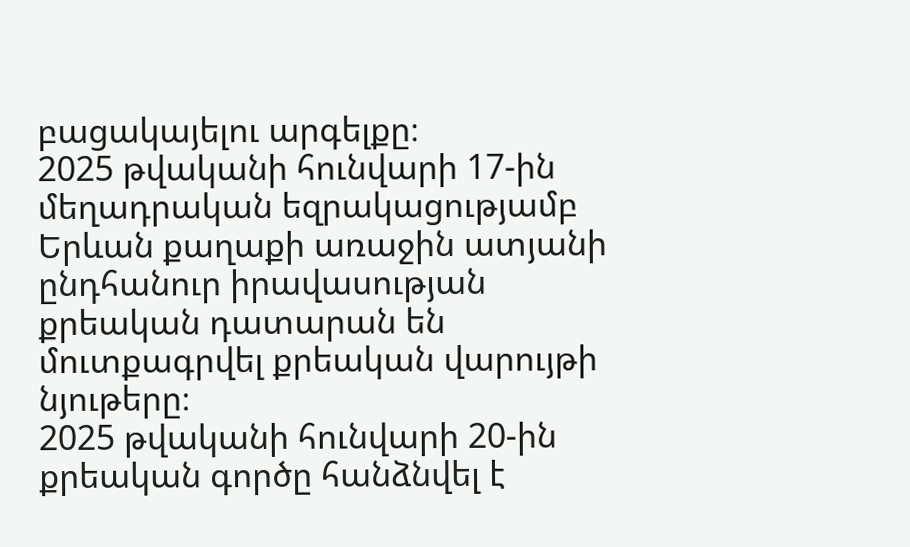բացակայելու արգելքը։
2025 թվականի հունվարի 17-ին մեղադրական եզրակացությամբ Երևան քաղաքի առաջին ատյանի ընդհանուր իրավասության քրեական դատարան են մուտքագրվել քրեական վարույթի նյութերը։
2025 թվականի հունվարի 20-ին քրեական գործը հանձնվել է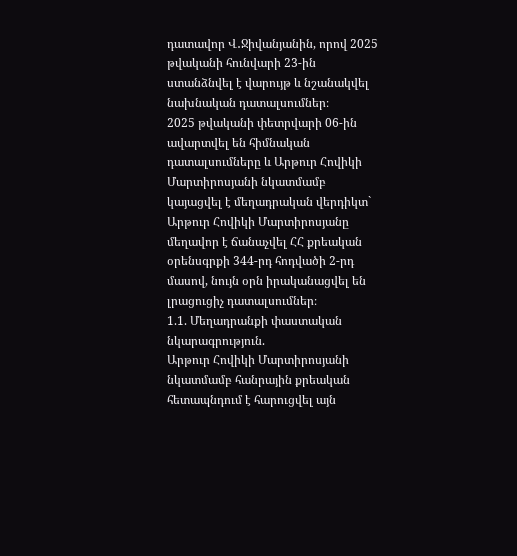դատավոր Վ․Ջիվանյանին, որով 2025 թվականի հունվարի 23-ին ստանձնվել է վարույթ և նշանակվել նախնական դատալսումներ։
2025 թվականի փետրվարի 06-ին ավարտվել են հիմնական դատալսումները և Արթուր Հովիկի Մարտիրոսյանի նկատմամբ կայացվել է մեղադրական վերդիկտ` Արթուր Հովիկի Մարտիրոսյանը մեղավոր է ճանաչվել ՀՀ քրեական օրենսգրքի 344-րդ հոդվածի 2-րդ մասով, նույն օրն իրականացվել են լրացուցիչ դատալսումներ։
1.1. Մեղադրանքի փաստական նկարագրություն.
Արթուր Հովիկի Մարտիրոսյանի նկատմամբ հանրային քրեական հետապնդում է հարուցվել այն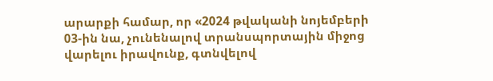արարքի համար, որ «2024 թվականի նոյեմբերի 03-ին նա, չունենալով տրանսպորտային միջոց վարելու իրավունք, գտնվելով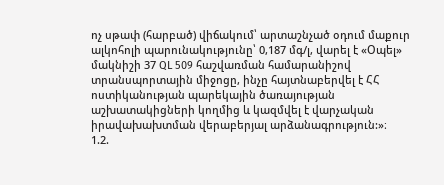ոչ սթափ (հարբած) վիճակում՝ արտաշնչած օդում մաքուր ալկոհոլի պարունակությունը՝ 0,187 մգ/լ, վարել է «Օպել» մակնիշի 37 QL 509 հաշվառման համարանիշով տրանսպորտային միջոցը, ինչը հայտնաբերվել է ՀՀ ոստիկանության պարեկային ծառայության աշխատակիցների կողմից և կազմվել է վարչական իրավախախտման վերաբերյալ արձանագրություն:»։
1.2.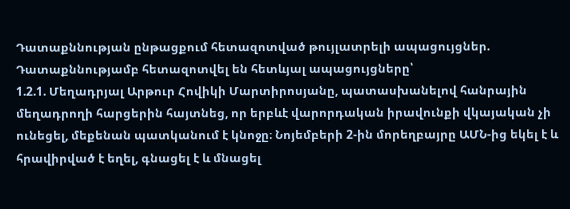Դատաքննության ընթացքում հետազոտված թույլատրելի ապացույցներ.
Դատաքննությամբ հետազոտվել են հետևյալ ապացույցները՝
1.2.1. Մեղադրյալ Արթուր Հովիկի Մարտիրոսյանը, պատասխանելով հանրային մեղադրողի հարցերին հայտնեց, որ երբևէ վարորդական իրավունքի վկայական չի ունեցել, մեքենան պատկանում է կնոջը։ Նոյեմբերի 2-ին մորեղբայրը ԱՄՆ-ից եկել է և հրավիրված է եղել, գնացել է և մնացել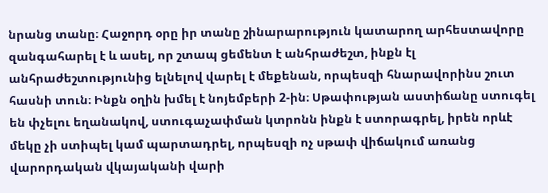նրանց տանը։ Հաջորդ օրը իր տանը շինարարություն կատարող արհեստավորը զանգահարել է և ասել, որ շտապ ցեմենտ է անհրաժեշտ, ինքն էլ անհրաժեշտությունից ելնելով վարել է մեքենան, որպեսզի հնարավորինս շուտ հասնի տուն։ Ինքն օղին խմել է նոյեմբերի 2-ին։ Սթափության աստիճանը ստուգել են փչելու եղանակով, ստուգաչափման կտրոնն ինքն է ստորագրել, իրեն որևէ մեկը չի ստիպել կամ պարտադրել, որպեսզի ոչ սթափ վիճակում առանց վարորդական վկայականի վարի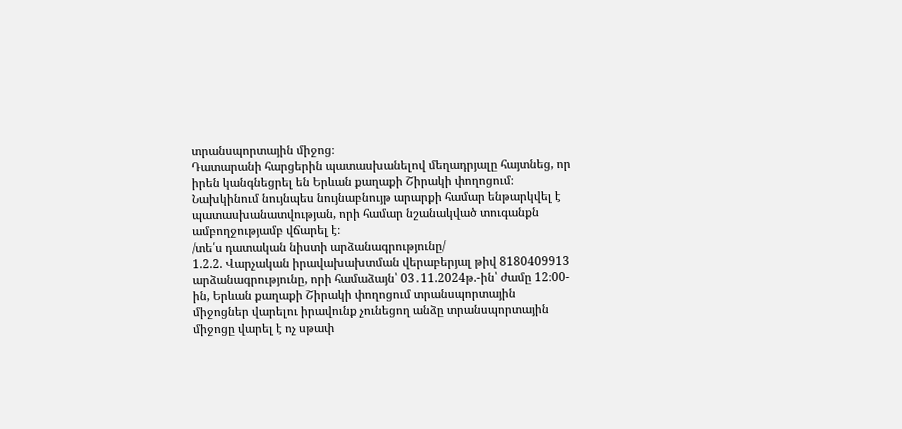տրանսպորտային միջոց։
Դատարանի հարցերին պատասխանելով մեղադրյալը հայտնեց, որ իրեն կանգնեցրել են Երևան քաղաքի Շիրակի փողոցում։ Նախկինում նույնպես նույնաբնույթ արարքի համար ենթարկվել է պատասխանատվության, որի համար նշանակված տուգանքն ամբողջությամբ վճարել է։
/տե՛ս դատական նիստի արձանագրությունը/
1.2.2. Վարչական իրավախախտման վերաբերյալ թիվ 8180409913 արձանագրությունը, որի համաձայն՝ 03․11.2024թ.-ին՝ ժամը 12։00-ին, Երևան քաղաքի Շիրակի փողոցում տրանսպորտային միջոցներ վարելու իրավունք չունեցող անձը տրանսպորտային միջոցը վարել է ոչ սթափ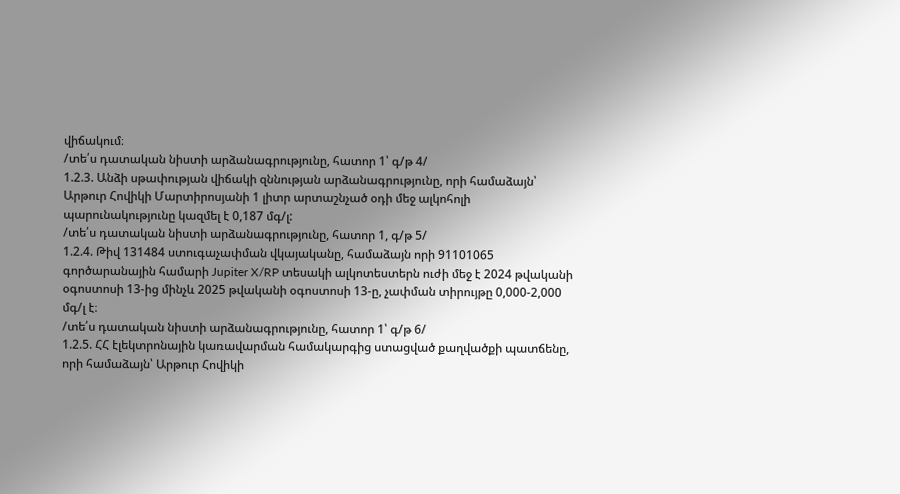վիճակում։
/տե՛ս դատական նիստի արձանագրությունը, հատոր 1՝ գ/թ 4/
1.2.3. Անձի սթափության վիճակի զննության արձանագրությունը, որի համաձայն՝ Արթուր Հովիկի Մարտիրոսյանի 1 լիտր արտաշնչած օդի մեջ ալկոհոլի պարունակությունը կազմել է 0,187 մգ/լ:
/տե՛ս դատական նիստի արձանագրությունը, հատոր 1, գ/թ 5/
1.2.4. Թիվ 131484 ստուգաչափման վկայականը, համաձայն որի 91101065 գործարանային համարի Jupiter X/RP տեսակի ալկոտեստերն ուժի մեջ է 2024 թվականի օգոստոսի 13-ից մինչև 2025 թվականի օգոստոսի 13-ը, չափման տիրույթը 0,000-2,000 մգ/լ է։
/տե՛ս դատական նիստի արձանագրությունը, հատոր 1՝ գ/թ 6/
1.2.5. ՀՀ էլեկտրոնային կառավարման համակարգից ստացված քաղվածքի պատճենը, որի համաձայն՝ Արթուր Հովիկի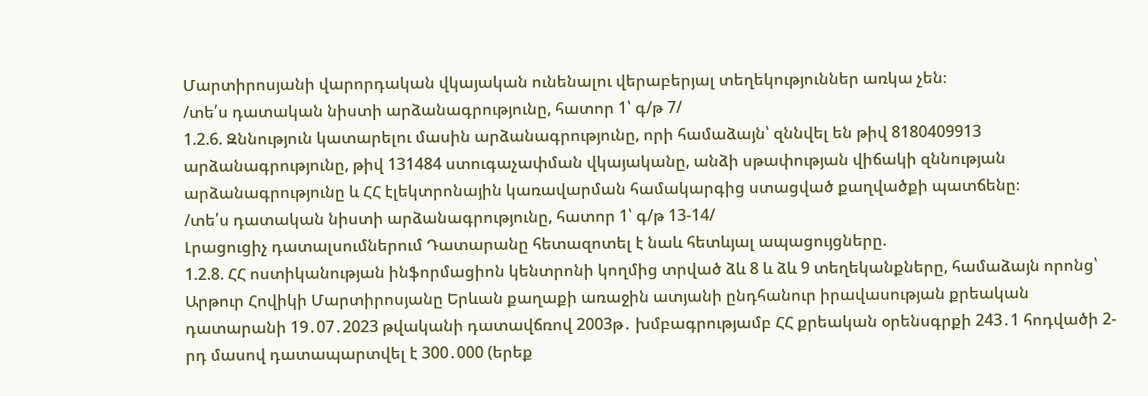Մարտիրոսյանի վարորդական վկայական ունենալու վերաբերյալ տեղեկություններ առկա չեն։
/տե՛ս դատական նիստի արձանագրությունը, հատոր 1՝ գ/թ 7/
1.2.6. Զննություն կատարելու մասին արձանագրությունը, որի համաձայն՝ զննվել են թիվ 8180409913 արձանագրությունը, թիվ 131484 ստուգաչափման վկայականը, անձի սթափության վիճակի զննության արձանագրությունը և ՀՀ էլեկտրոնային կառավարման համակարգից ստացված քաղվածքի պատճենը։
/տե՛ս դատական նիստի արձանագրությունը, հատոր 1՝ գ/թ 13-14/
Լրացուցիչ դատալսումներում Դատարանը հետազոտել է նաև հետևյալ ապացույցները.
1.2.8. ՀՀ ոստիկանության ինֆորմացիոն կենտրոնի կողմից տրված ձև 8 և ձև 9 տեղեկանքները, համաձայն որոնց՝ Արթուր Հովիկի Մարտիրոսյանը Երևան քաղաքի առաջին ատյանի ընդհանուր իրավասության քրեական դատարանի 19․07․2023 թվականի դատավճռով 2003թ․ խմբագրությամբ ՀՀ քրեական օրենսգրքի 243․1 հոդվածի 2-րդ մասով դատապարտվել է 300․000 (երեք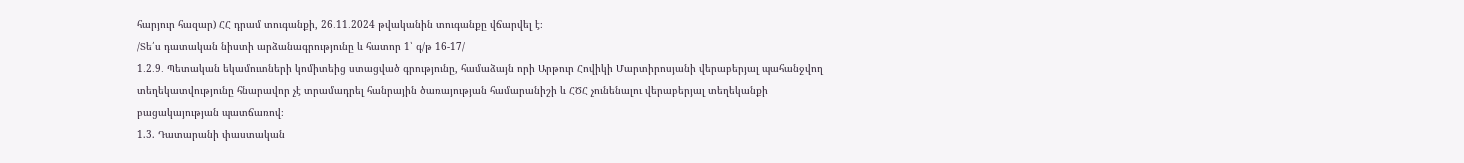հարյուր հազար) ՀՀ դրամ տուգանքի, 26․11․2024 թվականին տուգանքը վճարվել է։
/Տե՛ս դատական նիստի արձանագրությունը և հատոր 1՝ գ/թ 16-17/
1․2․9․ Պետական եկամուտների կոմիտեից ստացված գրությունը, համաձայն որի Արթուր Հովիկի Մարտիրոսյանի վերաբերյալ պահանջվող տեղեկատվությունը հնարավոր չէ տրամադրել հանրային ծառայության համարանիշի և ՀԾՀ չունենալու վերաբերյալ տեղեկանքի բացակայության պատճառով։
1.3. Դատարանի փաստական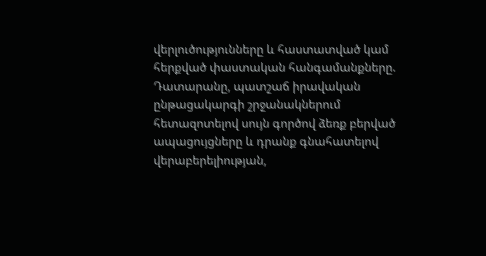վերլուծությունները և հաստատված կամ հերքված փաստական հանգամանքները.
Դատարանը, պատշաճ իրավական ընթացակարգի շրջանակներում հետազոտելով սույն գործով ձեռք բերված ապացույցները և դրանք գնահատելով վերաբերելիության,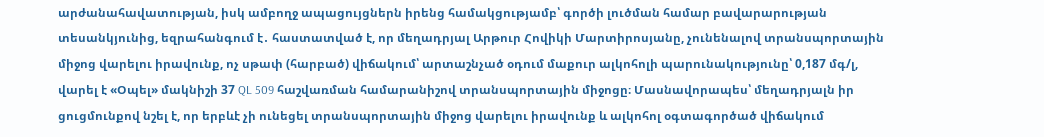արժանահավատության, իսկ ամբողջ ապացույցներն իրենց համակցությամբ՝ գործի լուծման համար բավարարության տեսանկյունից, եզրահանգում է․ հաստատված է, որ մեղադրյալ Արթուր Հովիկի Մարտիրոսյանը, չունենալով տրանսպորտային միջոց վարելու իրավունք, ոչ սթափ (հարբած) վիճակում՝ արտաշնչած օդում մաքուր ալկոհոլի պարունակությունը՝ 0,187 մգ/լ, վարել է «Օպել» մակնիշի 37 QL 509 հաշվառման համարանիշով տրանսպորտային միջոցը։ Մասնավորապես՝ մեղադրյալն իր ցուցմունքով նշել է, որ երբևէ չի ունեցել տրանսպորտային միջոց վարելու իրավունք և ալկոհոլ օգտագործած վիճակում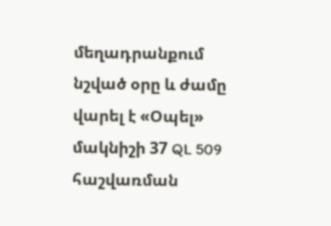մեղադրանքում նշված օրը և ժամը վարել է «Օպել» մակնիշի 37 QL 509 հաշվառման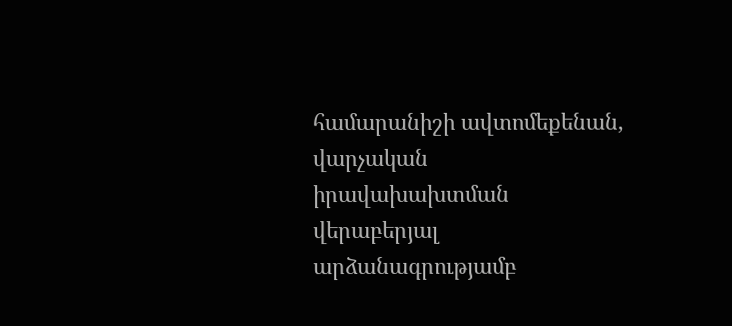համարանիշի ավտոմեքենան, վարչական իրավախախտման վերաբերյալ արձանագրությամբ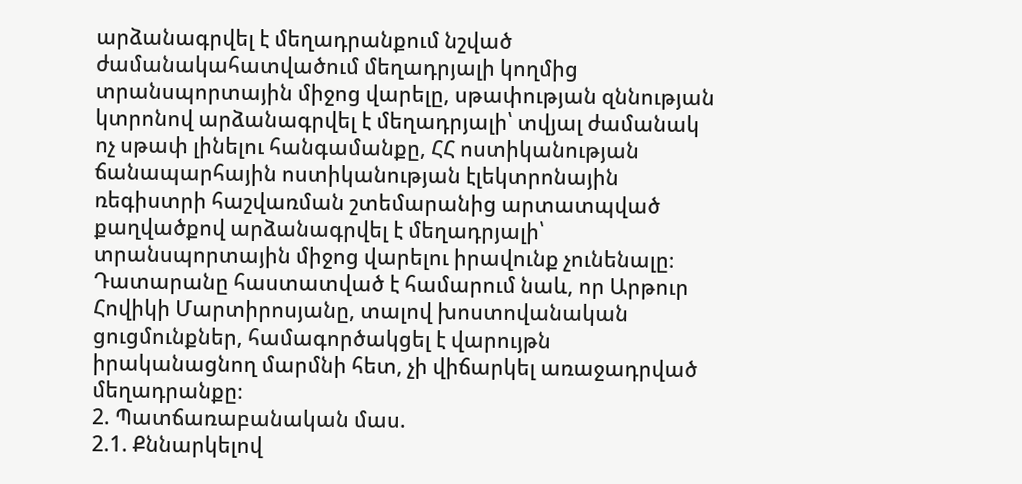արձանագրվել է մեղադրանքում նշված ժամանակահատվածում մեղադրյալի կողմից տրանսպորտային միջոց վարելը, սթափության զննության կտրոնով արձանագրվել է մեղադրյալի՝ տվյալ ժամանակ ոչ սթափ լինելու հանգամանքը, ՀՀ ոստիկանության ճանապարհային ոստիկանության էլեկտրոնային ռեգիստրի հաշվառման շտեմարանից արտատպված քաղվածքով արձանագրվել է մեղադրյալի՝ տրանսպորտային միջոց վարելու իրավունք չունենալը։
Դատարանը հաստատված է համարում նաև, որ Արթուր Հովիկի Մարտիրոսյանը, տալով խոստովանական ցուցմունքներ, համագործակցել է վարույթն իրականացնող մարմնի հետ, չի վիճարկել առաջադրված մեղադրանքը։
2. Պատճառաբանական մաս.
2.1. Քննարկելով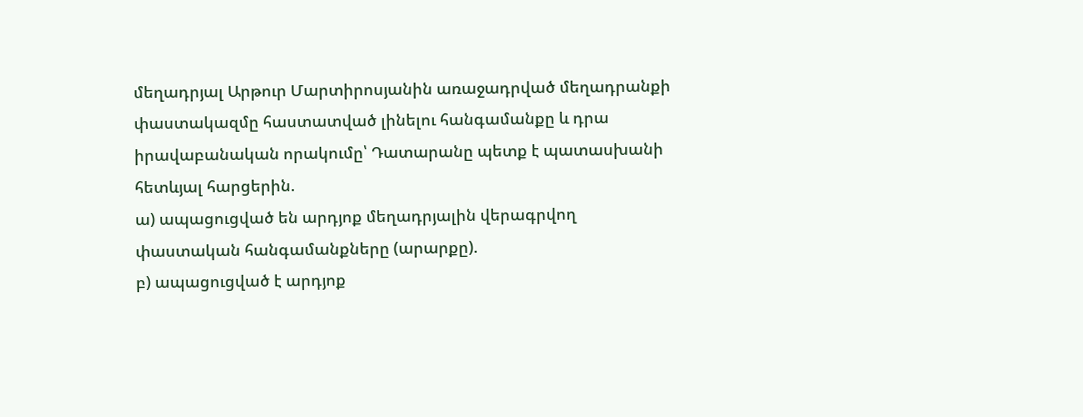մեղադրյալ Արթուր Մարտիրոսյանին առաջադրված մեղադրանքի փաստակազմը հաստատված լինելու հանգամանքը և դրա իրավաբանական որակումը՝ Դատարանը պետք է պատասխանի հետևյալ հարցերին.
ա) ապացուցված են արդյոք մեղադրյալին վերագրվող փաստական հանգամանքները (արարքը).
բ) ապացուցված է արդյոք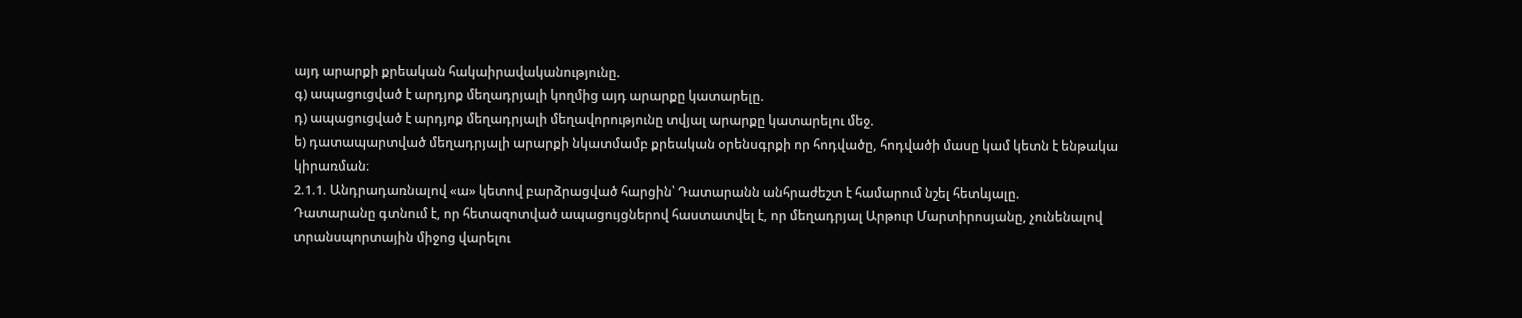այդ արարքի քրեական հակաիրավականությունը.
գ) ապացուցված է արդյոք մեղադրյալի կողմից այդ արարքը կատարելը.
դ) ապացուցված է արդյոք մեղադրյալի մեղավորությունը տվյալ արարքը կատարելու մեջ.
ե) դատապարտված մեղադրյալի արարքի նկատմամբ քրեական օրենսգրքի որ հոդվածը, հոդվածի մասը կամ կետն է ենթակա կիրառման։
2.1.1. Անդրադառնալով «ա» կետով բարձրացված հարցին՝ Դատարանն անհրաժեշտ է համարում նշել հետևյալը.
Դատարանը գտնում է, որ հետազոտված ապացույցներով հաստատվել է, որ մեղադրյալ Արթուր Մարտիրոսյանը, չունենալով տրանսպորտային միջոց վարելու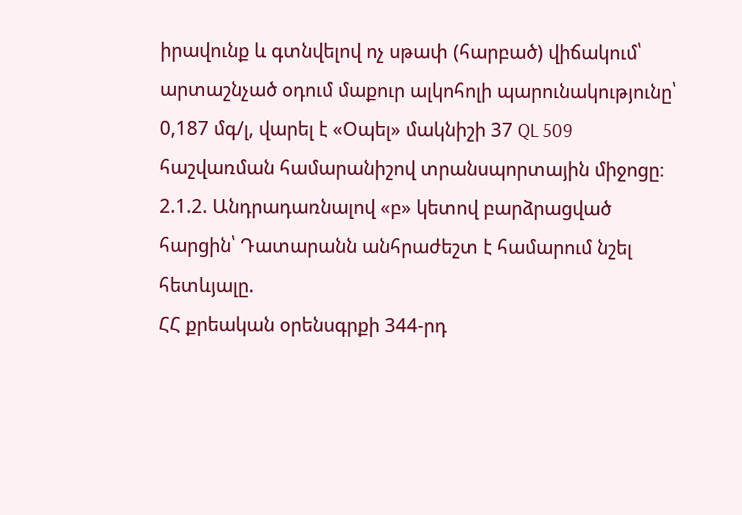իրավունք և գտնվելով ոչ սթափ (հարբած) վիճակում՝ արտաշնչած օդում մաքուր ալկոհոլի պարունակությունը՝ 0,187 մգ/լ, վարել է «Օպել» մակնիշի 37 QL 509 հաշվառման համարանիշով տրանսպորտային միջոցը։
2.1.2. Անդրադառնալով «բ» կետով բարձրացված հարցին՝ Դատարանն անհրաժեշտ է համարում նշել հետևյալը.
ՀՀ քրեական օրենսգրքի 344-րդ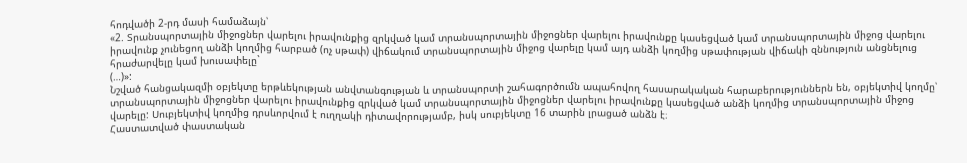հոդվածի 2-րդ մասի համաձայն՝
«2. Տրանսպորտային միջոցներ վարելու իրավունքից զրկված կամ տրանսպորտային միջոցներ վարելու իրավունքը կասեցված կամ տրանսպորտային միջոց վարելու իրավունք չունեցող անձի կողմից հարբած (ոչ սթափ) վիճակում տրանսպորտային միջոց վարելը կամ այդ անձի կողմից սթափության վիճակի զննություն անցնելուց հրաժարվելը կամ խուսափելը`
(…)»:
Նշված հանցակազմի օբյեկտը երթևեկության անվտանգության և տրանսպորտի շահագործումն ապահովող հասարակական հարաբերություններն են, օբյեկտիվ կողմը՝ տրանսպորտային միջոցներ վարելու իրավունքից զրկված կամ տրանսպորտային միջոցներ վարելու իրավունքը կասեցված անձի կողմից տրանսպորտային միջոց վարելը: Սուբյեկտիվ կողմից դրսևորվում է ուղղակի դիտավորությամբ, իսկ սուբյեկտը 16 տարին լրացած անձն է։
Հաստատված փաստական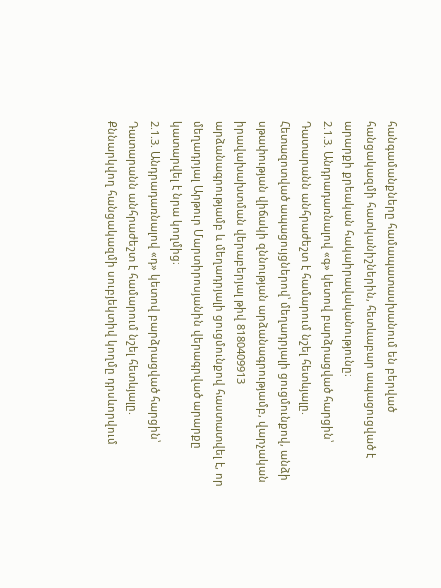հանգամանքները համապատասխանում են բերված հանցակազմի հատկանիշներին, հետևաբար ապացուցված է արարքի քրեական հակաիրավականությունը։
2.1.3. Անդրադառնալով «գ» կետով բարձրացված հարցին՝ Դատարանն անհրաժեշտ է համարում նշել հետևյալը.
Հետազոտված ապացույցներով՝ մեղադրյալի ցուցմունքով, անձի սթափության վիճակի զննության արձանագրությամբ, վարչական իրավախախտման վերաբերյալ թիվ 8180409913 արձանագրությամբ և մեղադրյալի ցուցմունքով հաստատվել է, որ մեղադրյալ Արթուր Մարտիրոսյանին վերագրված արարքը կատարվել է նրա կողմից։
2.1.3. Անդրադառնալով «դ» կետով բարձրացված հարցին՝ Դատարանն անհրաժեշտ է համարում նշել հետևյալը.
Քննարկվող հանցակազմի սուբյեկտիվ կողմը դրսևորվում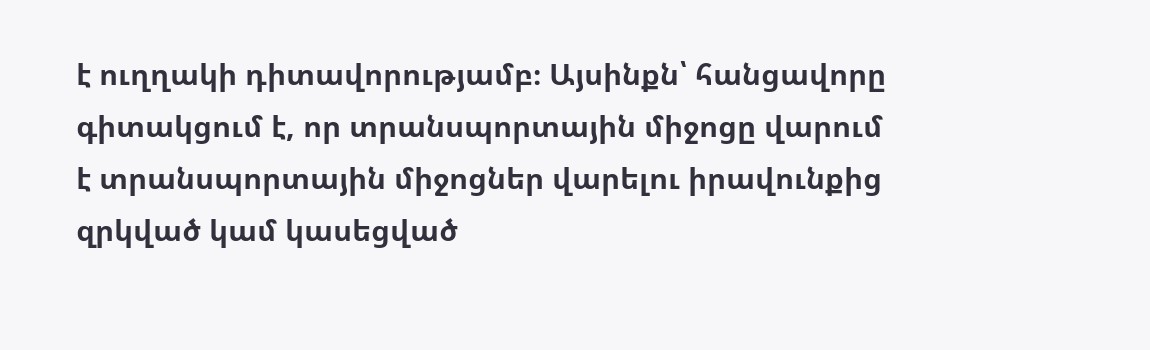է ուղղակի դիտավորությամբ։ Այսինքն՝ հանցավորը գիտակցում է, որ տրանսպորտային միջոցը վարում է տրանսպորտային միջոցներ վարելու իրավունքից զրկված կամ կասեցված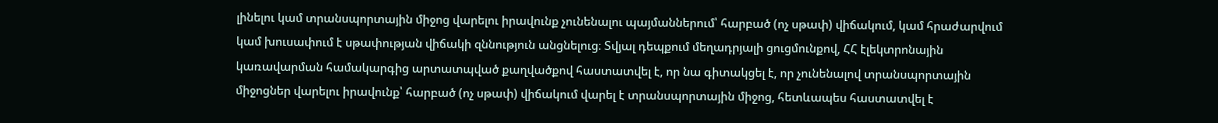լինելու կամ տրանսպորտային միջոց վարելու իրավունք չունենալու պայմաններում՝ հարբած (ոչ սթափ) վիճակում, կամ հրաժարվում կամ խուսափում է սթափության վիճակի զննություն անցնելուց։ Տվյալ դեպքում մեղադրյալի ցուցմունքով, ՀՀ էլեկտրոնային կառավարման համակարգից արտատպված քաղվածքով հաստատվել է, որ նա գիտակցել է, որ չունենալով տրանսպորտային միջոցներ վարելու իրավունք՝ հարբած (ոչ սթափ) վիճակում վարել է տրանսպորտային միջոց, հետևապես հաստատվել է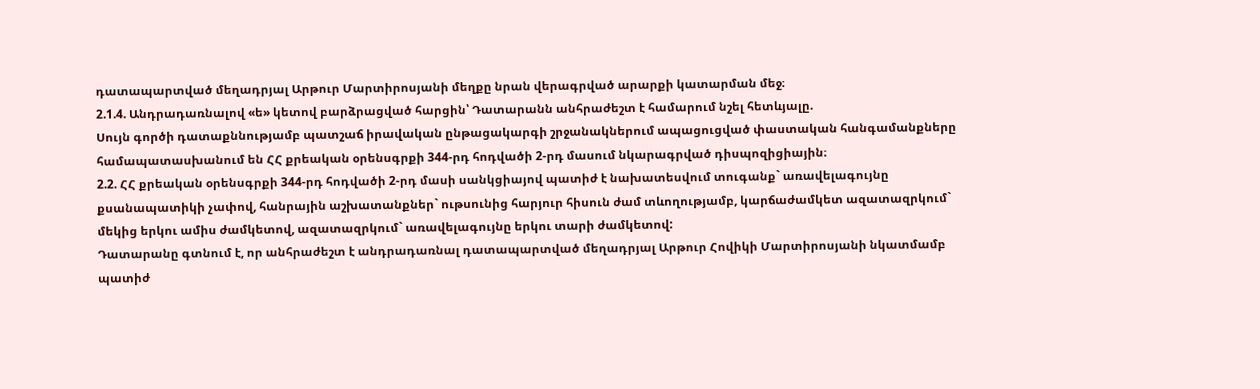դատապարտված մեղադրյալ Արթուր Մարտիրոսյանի մեղքը նրան վերագրված արարքի կատարման մեջ։
2.1.4. Անդրադառնալով «ե» կետով բարձրացված հարցին՝ Դատարանն անհրաժեշտ է համարում նշել հետևյալը.
Սույն գործի դատաքննությամբ պատշաճ իրավական ընթացակարգի շրջանակներում ապացուցված փաստական հանգամանքները համապատասխանում են ՀՀ քրեական օրենսգրքի 344-րդ հոդվածի 2-րդ մասում նկարագրված դիսպոզիցիային։
2.2. ՀՀ քրեական օրենսգրքի 344-րդ հոդվածի 2-րդ մասի սանկցիայով պատիժ է նախատեսվում տուգանք` առավելագույնը քսանապատիկի չափով, հանրային աշխատանքներ` ութսունից հարյուր հիսուն ժամ տևողությամբ, կարճաժամկետ ազատազրկում` մեկից երկու ամիս ժամկետով, ազատազրկում` առավելագույնը երկու տարի ժամկետով:
Դատարանը գտնում է, որ անհրաժեշտ է անդրադառնալ դատապարտված մեղադրյալ Արթուր Հովիկի Մարտիրոսյանի նկատմամբ պատիժ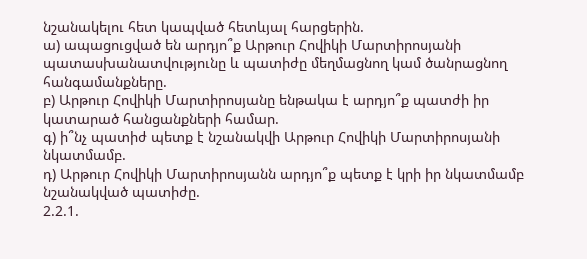նշանակելու հետ կապված հետևյալ հարցերին.
ա) ապացուցված են արդյո՞ք Արթուր Հովիկի Մարտիրոսյանի պատասխանատվությունը և պատիժը մեղմացնող կամ ծանրացնող հանգամանքները.
բ) Արթուր Հովիկի Մարտիրոսյանը ենթակա է արդյո՞ք պատժի իր կատարած հանցանքների համար.
գ) ի՞նչ պատիժ պետք է նշանակվի Արթուր Հովիկի Մարտիրոսյանի նկատմամբ.
դ) Արթուր Հովիկի Մարտիրոսյանն արդյո՞ք պետք է կրի իր նկատմամբ նշանակված պատիժը.
2.2.1.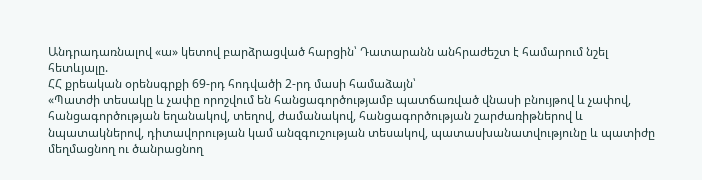Անդրադառնալով «ա» կետով բարձրացված հարցին՝ Դատարանն անհրաժեշտ է համարում նշել հետևյալը.
ՀՀ քրեական օրենսգրքի 69-րդ հոդվածի 2-րդ մասի համաձայն՝
«Պատժի տեսակը և չափը որոշվում են հանցագործությամբ պատճառված վնասի բնույթով և չափով, հանցագործության եղանակով, տեղով, ժամանակով, հանցագործության շարժառիթներով և նպատակներով, դիտավորության կամ անզգուշության տեսակով, պատասխանատվությունը և պատիժը մեղմացնող ու ծանրացնող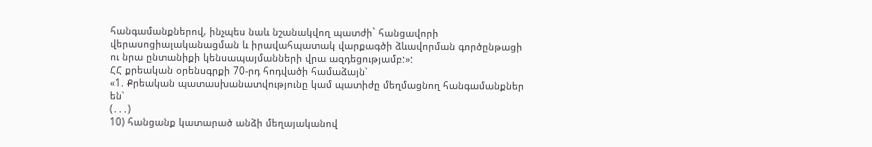հանգամանքներով, ինչպես նաև նշանակվող պատժի` հանցավորի վերասոցիալականացման և իրավահպատակ վարքագծի ձևավորման գործընթացի ու նրա ընտանիքի կենսապայմանների վրա ազդեցությամբ:»:
ՀՀ քրեական օրենսգրքի 70-րդ հոդվածի համաձայն՝
«1. Քրեական պատասխանատվությունը կամ պատիժը մեղմացնող հանգամանքներ են՝
(․․․)
10) հանցանք կատարած անձի մեղայականով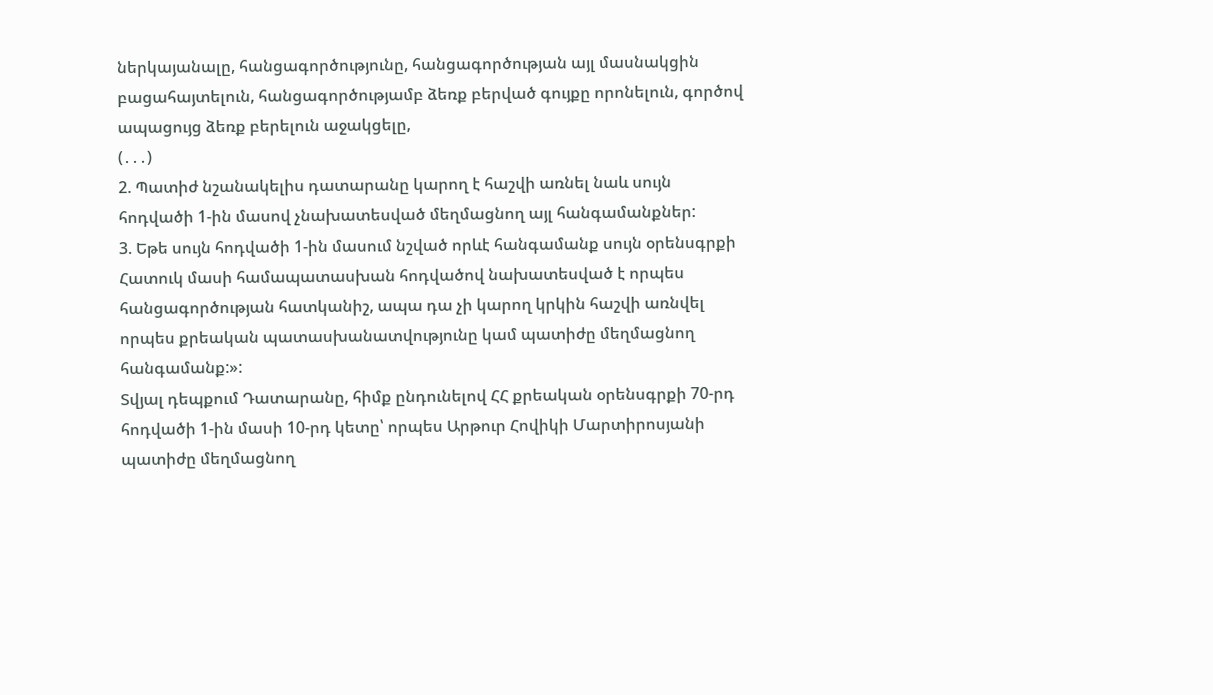ներկայանալը, հանցագործությունը, հանցագործության այլ մասնակցին բացահայտելուն, հանցագործությամբ ձեռք բերված գույքը որոնելուն, գործով ապացույց ձեռք բերելուն աջակցելը,
(․․․)
2. Պատիժ նշանակելիս դատարանը կարող է հաշվի առնել նաև սույն հոդվածի 1-ին մասով չնախատեսված մեղմացնող այլ հանգամանքներ:
3. Եթե սույն հոդվածի 1-ին մասում նշված որևէ հանգամանք սույն օրենսգրքի Հատուկ մասի համապատասխան հոդվածով նախատեսված է որպես հանցագործության հատկանիշ, ապա դա չի կարող կրկին հաշվի առնվել որպես քրեական պատասխանատվությունը կամ պատիժը մեղմացնող հանգամանք:»:
Տվյալ դեպքում Դատարանը, հիմք ընդունելով ՀՀ քրեական օրենսգրքի 70-րդ հոդվածի 1-ին մասի 10-րդ կետը՝ որպես Արթուր Հովիկի Մարտիրոսյանի պատիժը մեղմացնող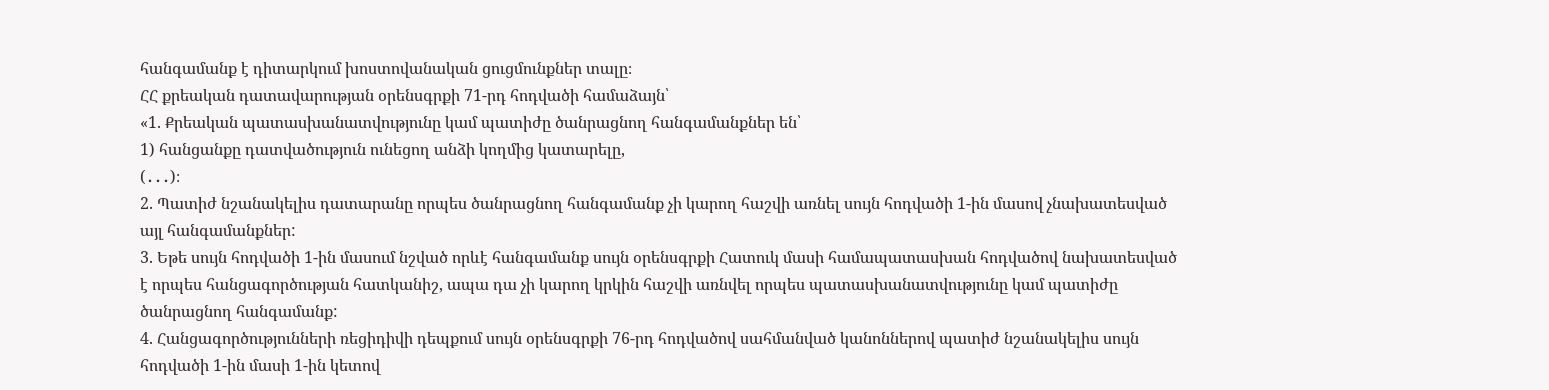հանգամանք է դիտարկում խոստովանական ցուցմունքներ տալը։
ՀՀ քրեական դատավարության օրենսգրքի 71-րդ հոդվածի համաձայն՝
«1. Քրեական պատասխանատվությունը կամ պատիժը ծանրացնող հանգամանքներ են՝
1) հանցանքը դատվածություն ունեցող անձի կողմից կատարելը,
(․․․)։
2. Պատիժ նշանակելիս դատարանը որպես ծանրացնող հանգամանք չի կարող հաշվի առնել սույն հոդվածի 1-ին մասով չնախատեսված այլ հանգամանքներ:
3. Եթե սույն հոդվածի 1-ին մասում նշված որևէ հանգամանք սույն օրենսգրքի Հատուկ մասի համապատասխան հոդվածով նախատեսված է որպես հանցագործության հատկանիշ, ապա դա չի կարող կրկին հաշվի առնվել որպես պատասխանատվությունը կամ պատիժը ծանրացնող հանգամանք:
4. Հանցագործությունների ռեցիդիվի դեպքում սույն օրենսգրքի 76-րդ հոդվածով սահմանված կանոններով պատիժ նշանակելիս սույն հոդվածի 1-ին մասի 1-ին կետով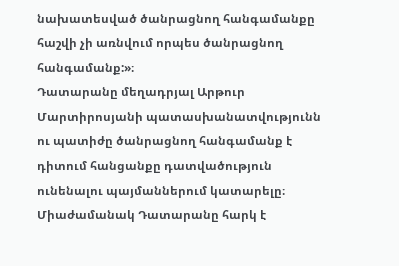նախատեսված ծանրացնող հանգամանքը հաշվի չի առնվում որպես ծանրացնող հանգամանք:»։
Դատարանը մեղադրյալ Արթուր Մարտիրոսյանի պատասխանատվությունն ու պատիժը ծանրացնող հանգամանք է դիտում հանցանքը դատվածություն ունենալու պայմաններում կատարելը։ Միաժամանակ Դատարանը հարկ է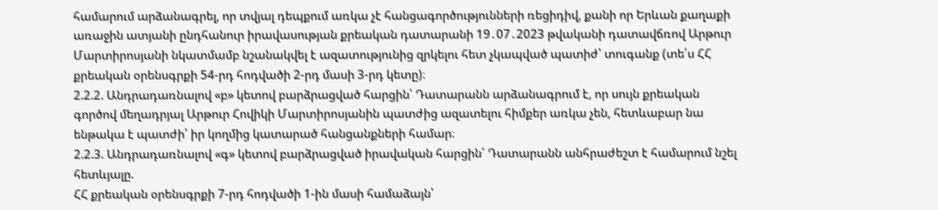համարում արձանագրել, որ տվյալ դեպքում առկա չէ հանցագործությունների ռեցիդիվ, քանի որ Երևան քաղաքի առաջին ատյանի ընդհանուր իրավասության քրեական դատարանի 19․07․2023 թվականի դատավճռով Արթուր Մարտիրոսյանի նկատմամբ նշանակվել է ազատությունից զրկելու հետ չկապված պատիժ՝ տուգանք (տե՛ս ՀՀ քրեական օրենսգրքի 54-րդ հոդվածի 2-րդ մասի 3-րդ կետը)։
2.2.2. Անդրադառնալով «բ» կետով բարձրացված հարցին՝ Դատարանն արձանագրում է, որ սույն քրեական գործով մեղադրյալ Արթուր Հովիկի Մարտիրոսյանին պատժից ազատելու հիմքեր առկա չեն, հետևաբար նա ենթակա է պատժի՝ իր կողմից կատարած հանցանքների համար։
2.2.3. Անդրադառնալով «գ» կետով բարձրացված իրավական հարցին՝ Դատարանն անհրաժեշտ է համարում նշել հետևյալը.
ՀՀ քրեական օրենսգրքի 7-րդ հոդվածի 1-ին մասի համաձայն՝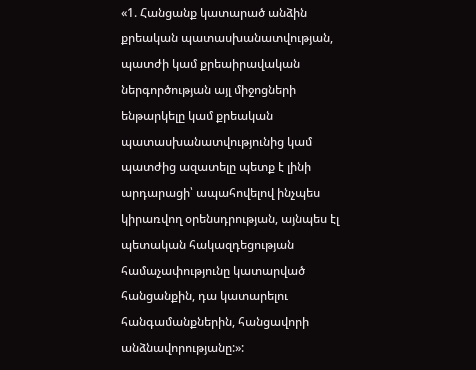«1. Հանցանք կատարած անձին քրեական պատասխանատվության, պատժի կամ քրեաիրավական ներգործության այլ միջոցների ենթարկելը կամ քրեական պատասխանատվությունից կամ պատժից ազատելը պետք է լինի արդարացի՝ ապահովելով ինչպես կիրառվող օրենսդրության, այնպես էլ պետական հակազդեցության համաչափությունը կատարված հանցանքին, դա կատարելու հանգամանքներին, հանցավորի անձնավորությանը:»: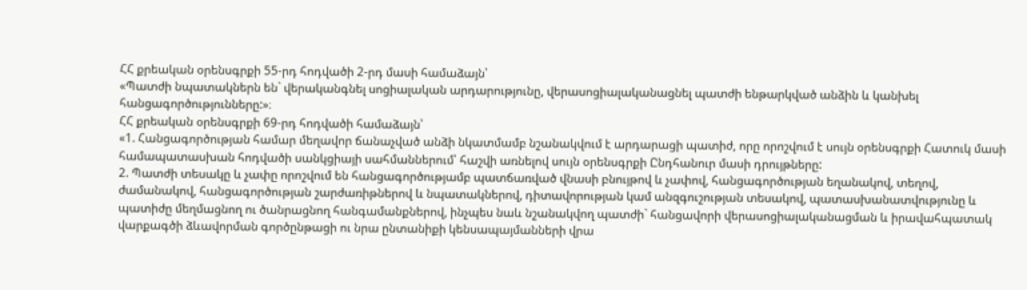ՀՀ քրեական օրենսգրքի 55-րդ հոդվածի 2-րդ մասի համաձայն՝
«Պատժի նպատակներն են` վերականգնել սոցիալական արդարությունը, վերասոցիալականացնել պատժի ենթարկված անձին և կանխել հանցագործությունները:»։
ՀՀ քրեական օրենսգրքի 69-րդ հոդվածի համաձայն՝
«1. Հանցագործության համար մեղավոր ճանաչված անձի նկատմամբ նշանակվում է արդարացի պատիժ, որը որոշվում է սույն օրենսգրքի Հատուկ մասի համապատասխան հոդվածի սանկցիայի սահմաններում՝ հաշվի առնելով սույն օրենսգրքի Ընդհանուր մասի դրույթները:
2. Պատժի տեսակը և չափը որոշվում են հանցագործությամբ պատճառված վնասի բնույթով և չափով, հանցագործության եղանակով, տեղով, ժամանակով, հանցագործության շարժառիթներով և նպատակներով, դիտավորության կամ անզգուշության տեսակով, պատասխանատվությունը և պատիժը մեղմացնող ու ծանրացնող հանգամանքներով, ինչպես նաև նշանակվող պատժի` հանցավորի վերասոցիալականացման և իրավահպատակ վարքագծի ձևավորման գործընթացի ու նրա ընտանիքի կենսապայմանների վրա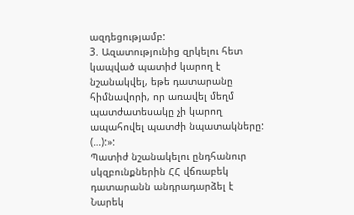ազդեցությամբ:
3. Ազատությունից զրկելու հետ կապված պատիժ կարող է նշանակվել, եթե դատարանը հիմնավորի, որ առավել մեղմ պատժատեսակը չի կարող ապահովել պատժի նպատակները:
(…):»:
Պատիժ նշանակելու ընդհանուր սկզբունքներին ՀՀ վճռաբեկ դատարանն անդրադարձել է Նարեկ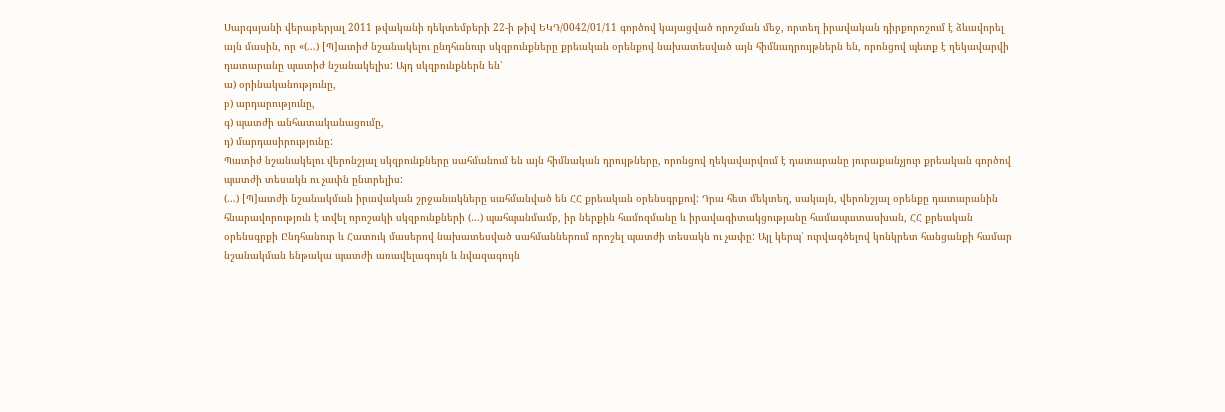Սարգսյանի վերաբերյալ 2011 թվականի դեկտեմբերի 22-ի թիվ ԵԿԴ/0042/01/11 գործով կայացված որոշման մեջ, որտեղ իրավական դիրքորոշում է ձևավորել այն մասին, որ «(...) [Պ]ատիժ նշանակելու ընդհանուր սկզբունքները քրեական օրենքով նախատեսված այն հիմնադրույթներն են, որոնցով պետք է ղեկավարվի դատարանը պատիժ նշանակելիս: Այդ սկզբունքներն են՝
ա) օրինականությունը,
բ) արդարությունը,
գ) պատժի անհատականացումը,
դ) մարդասիրությունը:
Պատիժ նշանակելու վերոնշյալ սկզբունքները սահմանում են այն հիմնական դրույթները, որոնցով ղեկավարվում է դատարանը յուրաքանչյուր քրեական գործով պատժի տեսակն ու չափն ընտրելիս:
(…) [Պ]ատժի նշանակման իրավական շրջանակները սահմանված են ՀՀ քրեական օրենսգրքով: Դրա հետ մեկտեղ, սակայն, վերոնշյալ օրենքը դատարանին հնարավորություն է տվել որոշակի սկզբունքների (…) պահպանմամբ, իր ներքին համոզմանը և իրավագիտակցությանը համապատասխան, ՀՀ քրեական օրենսգրքի Ընդհանուր և Հատուկ մասերով նախատեսված սահմաններում որոշել պատժի տեսակն ու չափը: Այլ կերպ՝ ուրվագծելով կոնկրետ հանցանքի համար նշանակման ենթակա պատժի առավելագույն և նվազագույն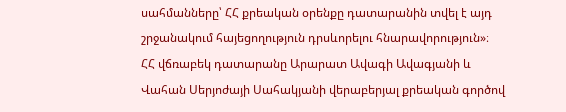սահմանները՝ ՀՀ քրեական օրենքը դատարանին տվել է այդ շրջանակում հայեցողություն դրսևորելու հնարավորություն»։
ՀՀ վճռաբեկ դատարանը Արարատ Ավագի Ավագյանի և Վահան Սերյոժայի Սահակյանի վերաբերյալ քրեական գործով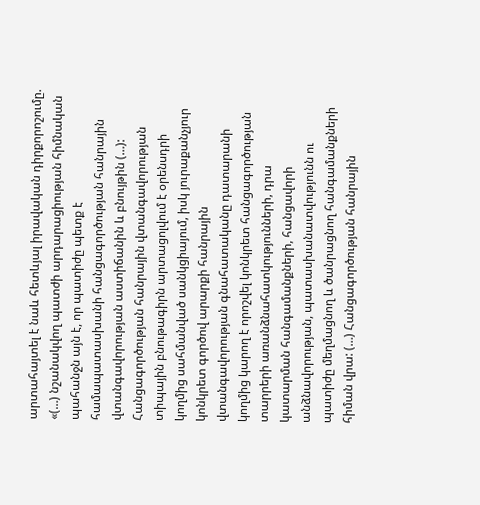արտահայտել է նաև հետևյալ իրավական դիրքորոշումը. «(…) նշանակվող պատժի արդարացիության հիմնական պահանջն այն է, որ պատիժը պետք է համապատասխանի հանցագործության հանրային վտանգավորության աստիճանին և բնույթին (…): Հանցագործության հանրային վտանգավորության տիպային բնութագիրն արտացոլվում է օրենսդրի կողմից սահմանված սանկցիայում, իսկ յուրաքանչյուր կոնկրետ գործով արարքի հանրային վտանգավորության գնահատականը դատարանի կողմից կարող է որոշվել կոնկրետ հանցագործության տարրերի առանձնահատկությունների, դրա կատարման հանգամանքների, հանցավորի անձնավորության, պատասխանատվությունն ու պատիժը մեղմացնող և ծանրացնող հանգամանքների հիման վրա: (…) Հանցագործության հանրային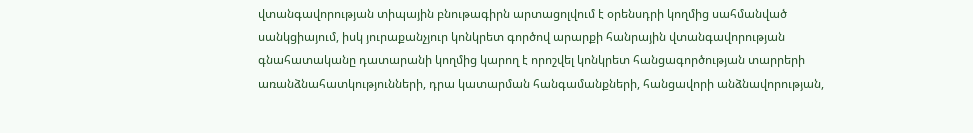վտանգավորության տիպային բնութագիրն արտացոլվում է օրենսդրի կողմից սահմանված սանկցիայում, իսկ յուրաքանչյուր կոնկրետ գործով արարքի հանրային վտանգավորության գնահատականը դատարանի կողմից կարող է որոշվել կոնկրետ հանցագործության տարրերի առանձնահատկությունների, դրա կատարման հանգամանքների, հանցավորի անձնավորության,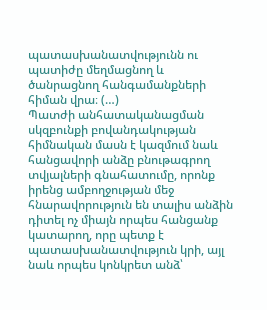պատասխանատվությունն ու պատիժը մեղմացնող և ծանրացնող հանգամանքների հիման վրա։ (…)
Պատժի անհատականացման սկզբունքի բովանդակության հիմնական մասն է կազմում նաև հանցավորի անձը բնութագրող տվյալների գնահատումը, որոնք իրենց ամբողջության մեջ հնարավորություն են տալիս անձին դիտել ոչ միայն որպես հանցանք կատարող, որը պետք է պատասխանատվություն կրի, այլ նաև որպես կոնկրետ անձ՝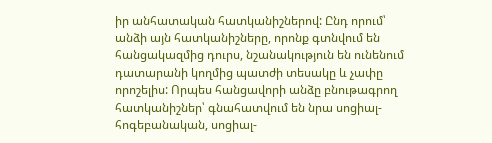իր անհատական հատկանիշներով: Ընդ որում՝ անձի այն հատկանիշները, որոնք գտնվում են հանցակազմից դուրս, նշանակություն են ունենում դատարանի կողմից պատժի տեսակը և չափը որոշելիս: Որպես հանցավորի անձը բնութագրող հատկանիշներ՝ գնահատվում են նրա սոցիալ-հոգեբանական, սոցիալ-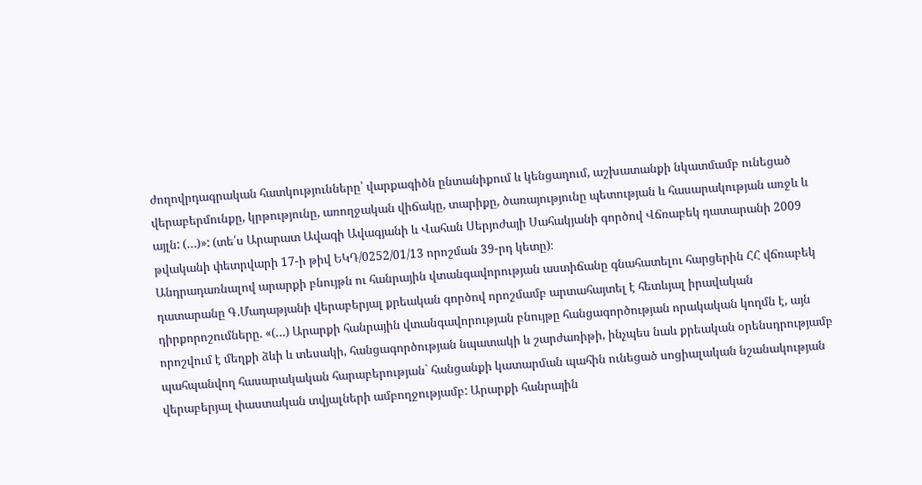ժողովրդագրական հատկությունները՝ վարքագիծն ընտանիքում և կենցաղում, աշխատանքի նկատմամբ ունեցած վերաբերմունքը, կրթությունը, առողջական վիճակը, տարիքը, ծառայությունը պետության և հասարակության առջև և այլն: (…)»: (տե՛ս Արարատ Ավագի Ավագյանի և Վահան Սերյոժայի Սահակյանի գործով Վճռաբեկ դատարանի 2009 թվականի փետրվարի 17-ի թիվ ԵԿԴ/0252/01/13 որոշման 39-րդ կետը)։
Անդրադառնալով արարքի բնույթն ու հանրային վտանգավորության աստիճանը գնահատելու հարցերին ՀՀ վճռաբեկ դատարանը Գ.Մադաթյանի վերաբերյալ քրեական գործով որոշմամբ արտահայտել է հետևյալ իրավական դիրքորոշումները. «(…) Արարքի հանրային վտանգավորության բնույթը հանցագործության որակական կողմն է, այն որոշվում է մեղքի ձևի և տեսակի, հանցագործության նպատակի և շարժառիթի, ինչպես նաև քրեական օրենսդրությամբ պահպանվող հասարակական հարաբերության` հանցանքի կատարման պահին ունեցած սոցիալական նշանակության վերաբերյալ փաստական տվյալների ամբողջությամբ: Արարքի հանրային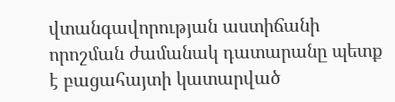վտանգավորության աստիճանի որոշման ժամանակ դատարանը պետք է բացահայտի կատարված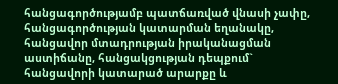հանցագործությամբ պատճառված վնասի չափը, հանցագործության կատարման եղանակը, հանցավոր մտադրության իրականացման աստիճանը, հանցակցության դեպքում` հանցավորի կատարած արարքը և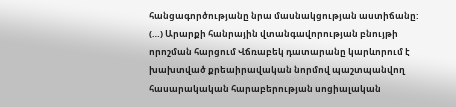հանցագործությանը նրա մասնակցության աստիճանը: (…) Արարքի հանրային վտանգավորության բնույթի որոշման հարցում Վճռաբեկ դատարանը կարևորում է խախտված քրեաիրավական նորմով պաշտպանվող հասարակական հարաբերության սոցիալական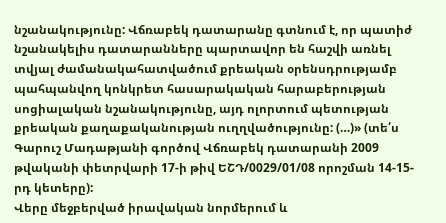նշանակությունը: Վճռաբեկ դատարանը գտնում է, որ պատիժ նշանակելիս դատարանները պարտավոր են հաշվի առնել տվյալ ժամանակահատվածում քրեական օրենսդրությամբ պահպանվող կոնկրետ հասարակական հարաբերության սոցիալական նշանակությունը, այդ ոլորտում պետության քրեական քաղաքականության ուղղվածությունը: (…)» (տե՛ս Գարուշ Մադաթյանի գործով Վճռաբեկ դատարանի 2009 թվականի փետրվարի 17-ի թիվ ԵՇԴ/0029/01/08 որոշման 14-15-րդ կետերը):
Վերը մեջբերված իրավական նորմերում և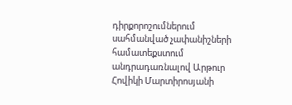դիրքորոշումներում սահմանված չափանիշների համատեքստում անդրադառնալով Արթուր Հովիկի Մարտիրոսյանի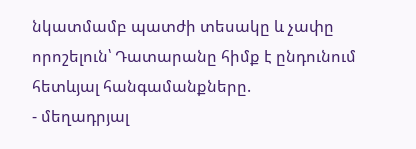նկատմամբ պատժի տեսակը և չափը որոշելուն՝ Դատարանը հիմք է ընդունում հետևյալ հանգամանքները.
- մեղադրյալ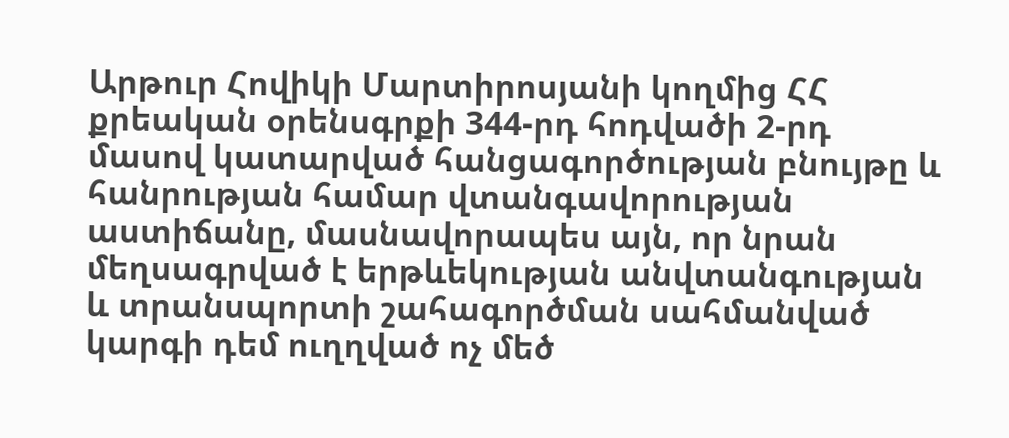Արթուր Հովիկի Մարտիրոսյանի կողմից ՀՀ քրեական օրենսգրքի 344-րդ հոդվածի 2-րդ մասով կատարված հանցագործության բնույթը և հանրության համար վտանգավորության աստիճանը, մասնավորապես այն, որ նրան մեղսագրված է երթևեկության անվտանգության և տրանսպորտի շահագործման սահմանված կարգի դեմ ուղղված ոչ մեծ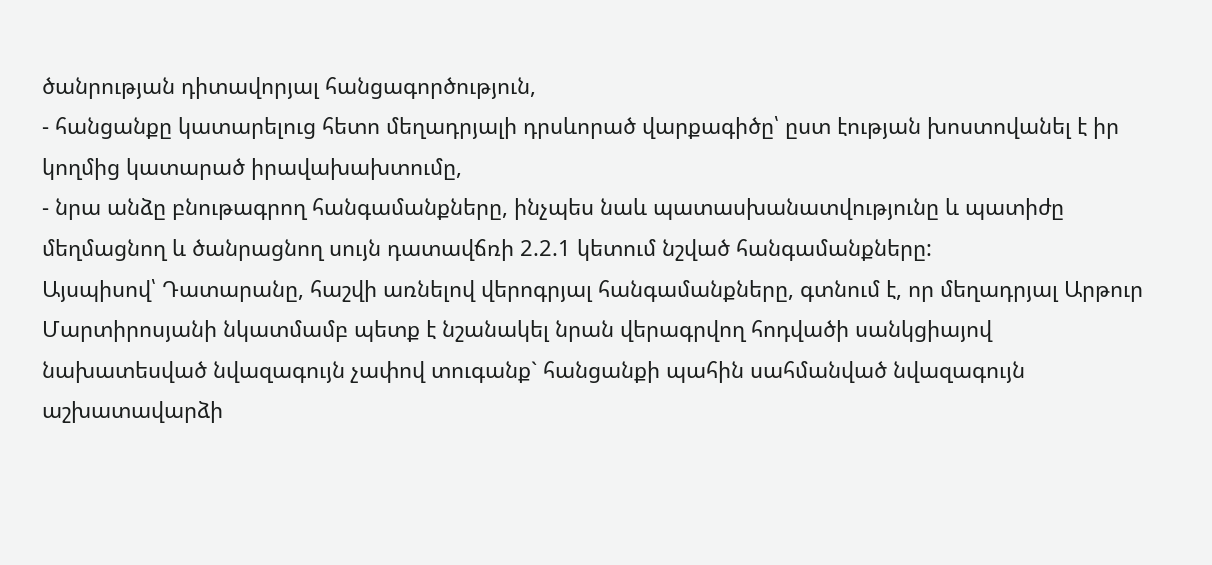ծանրության դիտավորյալ հանցագործություն,
- հանցանքը կատարելուց հետո մեղադրյալի դրսևորած վարքագիծը՝ ըստ էության խոստովանել է իր կողմից կատարած իրավախախտումը,
- նրա անձը բնութագրող հանգամանքները, ինչպես նաև պատասխանատվությունը և պատիժը մեղմացնող և ծանրացնող սույն դատավճռի 2.2.1 կետում նշված հանգամանքները:
Այսպիսով՝ Դատարանը, հաշվի առնելով վերոգրյալ հանգամանքները, գտնում է, որ մեղադրյալ Արթուր Մարտիրոսյանի նկատմամբ պետք է նշանակել նրան վերագրվող հոդվածի սանկցիայով նախատեսված նվազագույն չափով տուգանք` հանցանքի պահին սահմանված նվազագույն աշխատավարձի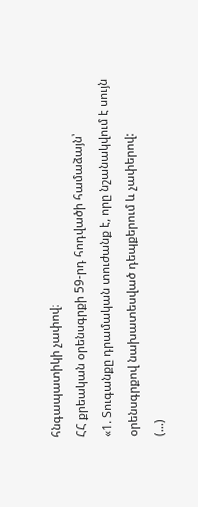հնգապատիկի չափով։
ՀՀ քրեական օրենսգրքի 59-րդ հոդվածի համաձայն՝
«1. Տուգանքը դրամական տուժանք է, որը նշանակվում է սույն օրենսգրքով նախատեսված դեպքերում և չափերով:
(...)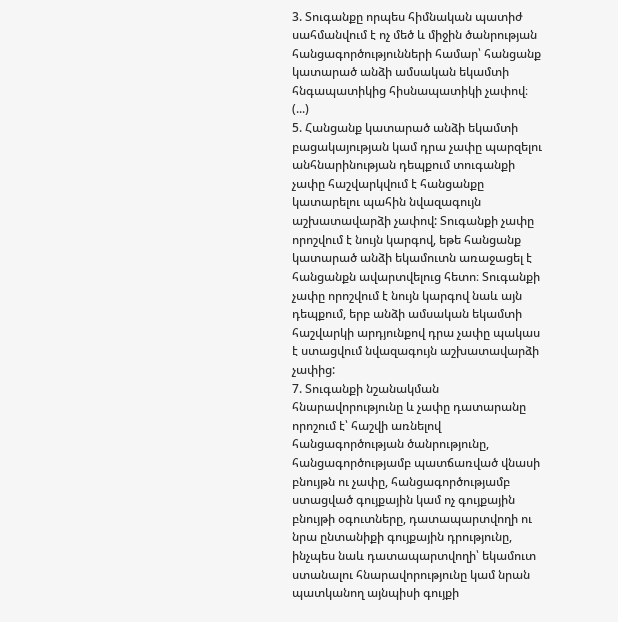3. Տուգանքը որպես հիմնական պատիժ սահմանվում է ոչ մեծ և միջին ծանրության հանցագործությունների համար՝ հանցանք կատարած անձի ամսական եկամտի հնգապատիկից հիսնապատիկի չափով։
(...)
5. Հանցանք կատարած անձի եկամտի բացակայության կամ դրա չափը պարզելու անհնարինության դեպքում տուգանքի չափը հաշվարկվում է հանցանքը կատարելու պահին նվազագույն աշխատավարձի չափով: Տուգանքի չափը որոշվում է նույն կարգով, եթե հանցանք կատարած անձի եկամուտն առաջացել է հանցանքն ավարտվելուց հետո։ Տուգանքի չափը որոշվում է նույն կարգով նաև այն դեպքում, երբ անձի ամսական եկամտի հաշվարկի արդյունքով դրա չափը պակաս է ստացվում նվազագույն աշխատավարձի չափից:
7. Տուգանքի նշանակման հնարավորությունը և չափը դատարանը որոշում է՝ հաշվի առնելով հանցագործության ծանրությունը, հանցագործությամբ պատճառված վնասի բնույթն ու չափը, հանցագործությամբ ստացված գույքային կամ ոչ գույքային բնույթի օգուտները, դատապարտվողի ու նրա ընտանիքի գույքային դրությունը, ինչպես նաև դատապարտվողի՝ եկամուտ ստանալու հնարավորությունը կամ նրան պատկանող այնպիսի գույքի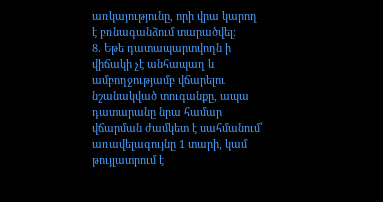առկայությունը, որի վրա կարող է բռնագանձում տարածվել։
8. Եթե դատապարտվողն ի վիճակի չէ անհապաղ և ամբողջությամբ վճարելու նշանակված տուգանքը, ապա դատարանը նրա համար վճարման ժամկետ է սահմանում՝ առավելագույնը 1 տարի, կամ թույլատրում է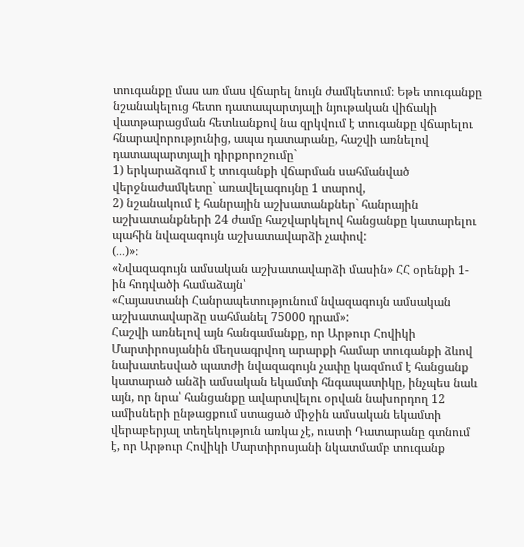տուգանքը մաս առ մաս վճարել նույն ժամկետում։ Եթե տուգանքը նշանակելուց հետո դատապարտյալի նյութական վիճակի վատթարացման հետևանքով նա զրկվում է տուգանքը վճարելու հնարավորությունից, ապա դատարանը, հաշվի առնելով դատապարտյալի դիրքորոշումը`
1) երկարաձգում է տուգանքի վճարման սահմանված վերջնաժամկետը` առավելագույնը 1 տարով,
2) նշանակում է հանրային աշխատանքներ` հանրային աշխատանքների 24 ժամը հաշվարկելով հանցանքը կատարելու պահին նվազագույն աշխատավարձի չափով:
(․․․)»։
«Նվազագույն ամսական աշխատավարձի մասին» ՀՀ օրենքի 1-ին հոդվածի համաձայն՝
«Հայաստանի Հանրապետությունում նվազագույն ամսական աշխատավարձը սահմանել 75000 դրամ»:
Հաշվի առնելով այն հանգամանքը, որ Արթուր Հովիկի Մարտիրոսյանին մեղսագրվող արարքի համար տուգանքի ձևով նախատեսված պատժի նվազագույն չափը կազմում է հանցանք կատարած անձի ամսական եկամտի հնգապատիկը, ինչպես նաև այն, որ նրա՝ հանցանքը ավարտվելու օրվան նախորդող 12 ամիսների ընթացքում ստացած միջին ամսական եկամտի վերաբերյալ տեղեկություն առկա չէ, ուստի Դատարանը գտնում է, որ Արթուր Հովիկի Մարտիրոսյանի նկատմամբ տուգանք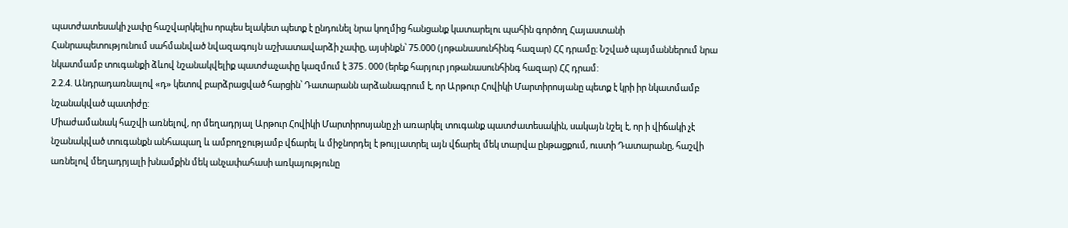պատժատեսակի չափը հաշվարկելիս որպես ելակետ պետք է ընդունել նրա կողմից հանցանք կատարելու պահին գործող Հայաստանի Հանրապետությունում սահմանված նվազագույն աշխատավարձի չափը, այսինքն՝ 75.000 (յոթանասունհինգ հազար) ՀՀ դրամը։ Նշված պայմաններում նրա նկատմամբ տուգանքի ձևով նշանակվելիք պատժաչափը կազմում է 375․000 (երեք հարյուր յոթանասունհինգ հազար) ՀՀ դրամ:
2.2.4. Անդրադառնալով «դ» կետով բարձրացված հարցին՝ Դատարանն արձանագրում է, որ Արթուր Հովիկի Մարտիրոսյանը պետք է կրի իր նկատմամբ նշանակված պատիժը:
Միաժամանակ հաշվի առնելով, որ մեղադրյալ Արթուր Հովիկի Մարտիրոսյանը չի առարկել տուգանք պատժատեսակին, սակայն նշել է, որ ի վիճակի չէ նշանակված տուգանքն անհապաղ և ամբողջությամբ վճարել և միջնորդել է թույլատրել այն վճարել մեկ տարվա ընթացքում, ուստի Դատարանը, հաշվի առնելով մեղադրյալի խնամքին մեկ անչափահասի առկայությունը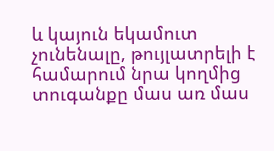և կայուն եկամուտ չունենալը, թույլատրելի է համարում նրա կողմից տուգանքը մաս առ մաս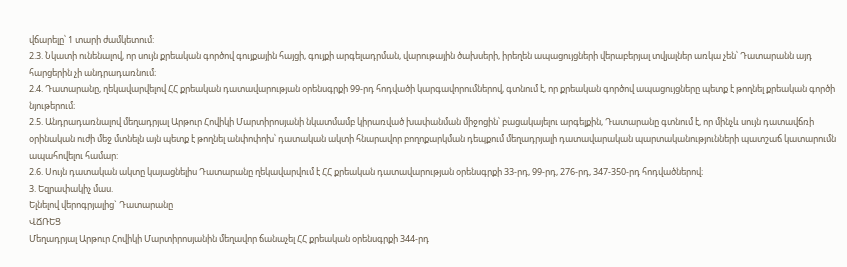վճարելը՝ 1 տարի ժամկետում:
2.3. Նկատի ունենալով, որ սույն քրեական գործով գույքային հայցի, գույքի արգելադրման, վարութային ծախսերի, իրեղեն ապացույցների վերաբերյալ տվյալներ առկա չեն՝ Դատարանն այդ հարցերին չի անդրադառնում։
2.4. Դատարանը, ղեկավարվելով ՀՀ քրեական դատավարության օրենսգրքի 99-րդ հոդվածի կարգավորումներով, գտնում է, որ քրեական գործով ապացույցները պետք է թողնել քրեական գործի նյութերում։
2.5. Անդրադառնալով մեղադրյալ Արթուր Հովիկի Մարտիրոսյանի նկատմամբ կիրառված խափանման միջոցին՝ բացակայելու արգելքին, Դատարանը գտնում է, որ մինչև սույն դատավճռի օրինական ուժի մեջ մտնելն այն պետք է թողնել անփոփոխ՝ դատական ակտի հնարավոր բողոքարկման դեպքում մեղադրյալի դատավարական պարտականությունների պատշաճ կատարումն ապահովելու համար:
2.6. Սույն դատական ակտը կայացնելիս Դատարանը ղեկավարվում է ՀՀ քրեական դատավարության օրենսգրքի 33-րդ, 99-րդ, 276-րդ, 347-350-րդ հոդվածներով։
3. Եզրափակիչ մաս.
Ելնելով վերոգրյալից` Դատարանը
ՎՃՌԵՑ
Մեղադրյալ Արթուր Հովիկի Մարտիրոսյանին մեղավոր ճանաչել ՀՀ քրեական օրենսգրքի 344-րդ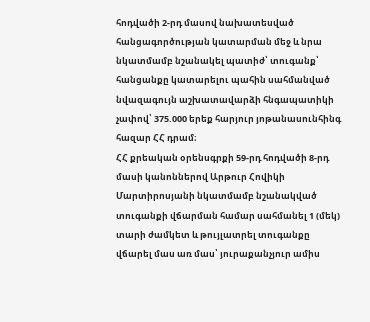հոդվածի 2-րդ մասով նախատեսված հանցագործության կատարման մեջ և նրա նկատմամբ նշանակել պատիժ՝ տուգանք՝ հանցանքը կատարելու պահին սահմանված նվազագույն աշխատավարձի հնգապատիկի չափով՝ 375.000 երեք հարյուր յոթանասունհինգ հազար ՀՀ դրամ։
ՀՀ քրեական օրենսգրքի 59-րդ հոդվածի 8-րդ մասի կանոններով Արթուր Հովիկի Մարտիրոսյանի նկատմամբ նշանակված տուգանքի վճարման համար սահմանել 1 (մեկ) տարի ժամկետ և թույլատրել տուգանքը վճարել մաս առ մաս՝ յուրաքանչյուր ամիս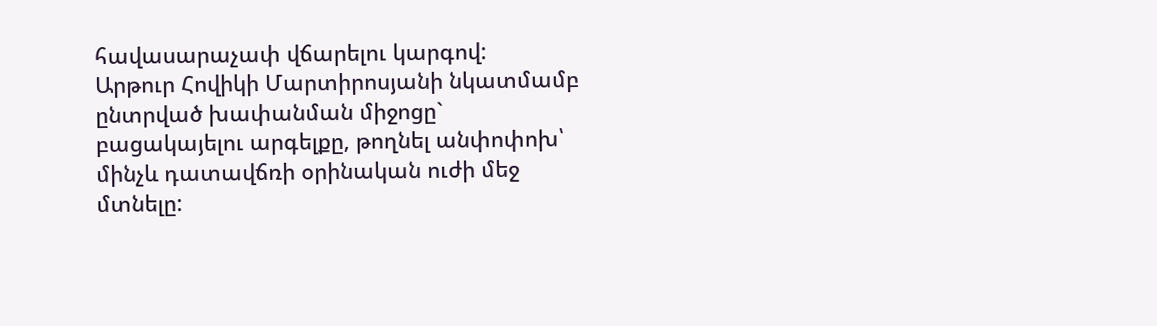հավասարաչափ վճարելու կարգով:
Արթուր Հովիկի Մարտիրոսյանի նկատմամբ ընտրված խափանման միջոցը` բացակայելու արգելքը, թողնել անփոփոխ՝ մինչև դատավճռի օրինական ուժի մեջ մտնելը: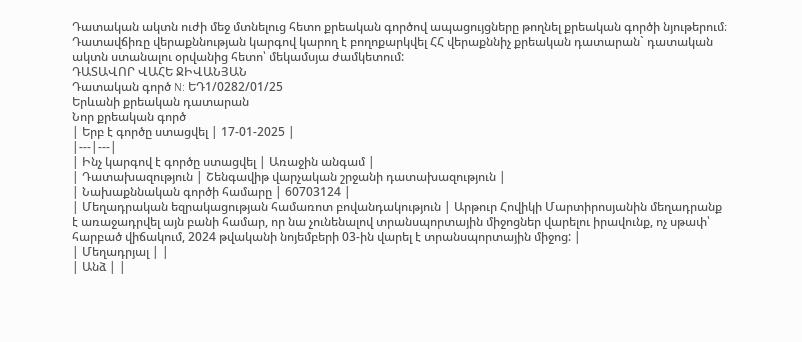Դատական ակտն ուժի մեջ մտնելուց հետո քրեական գործով ապացույցները թողնել քրեական գործի նյութերում։
Դատավճիռը վերաքննության կարգով կարող է բողոքարկվել ՀՀ վերաքննիչ քրեական դատարան` դատական ակտն ստանալու օրվանից հետո՝ մեկամսյա ժամկետում:
ԴԱՏԱՎՈՐ ՎԱՀԵ ՋԻՎԱՆՅԱՆ
Դատական գործ N: ԵԴ1/0282/01/25
Երևանի քրեական դատարան
Նոր քրեական գործ
| Երբ է գործը ստացվել | 17-01-2025 |
|---|---|
| Ինչ կարգով է գործը ստացվել | Առաջին անգամ |
| Դատախազություն | Շենգավիթ վարչական շրջանի դատախազություն |
| Նախաքննական գործի համարը | 60703124 |
| Մեղադրական եզրակացության համառոտ բովանդակություն | Արթուր Հովիկի Մարտիրոսյանին մեղադրանք է առաջադրվել այն բանի համար, որ նա չունենալով տրանսպորտային միջոցներ վարելու իրավունք, ոչ սթափ՝ հարբած վիճակում, 2024 թվականի նոյեմբերի 03-ին վարել է տրանսպորտային միջոց: |
| Մեղադրյալ | |
| Անձ | |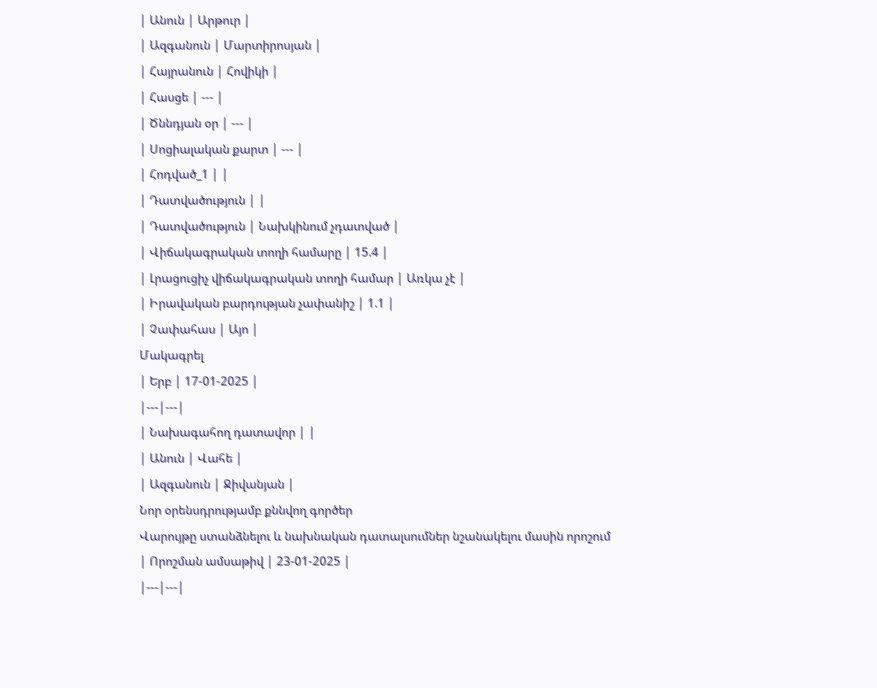| Անուն | Արթուր |
| Ազգանուն | Մարտիրոսյան |
| Հայրանուն | Հովիկի |
| Հասցե | --- |
| Ծննդյան օր | --- |
| Սոցիալական քարտ | --- |
| Հոդված_1 | |
| Դատվածություն | |
| Դատվածություն | Նախկինում չդատված |
| Վիճակագրական տողի համարը | 15.4 |
| Լրացուցիչ վիճակագրական տողի համար | Առկա չէ |
| Իրավական բարդության չափանիշ | 1.1 |
| Չափահաս | Այո |
Մակագրել
| Երբ | 17-01-2025 |
|---|---|
| Նախագահող դատավոր | |
| Անուն | Վահե |
| Ազգանուն | Ջիվանյան |
Նոր օրենսդրությամբ քննվող գործեր
Վարույթը ստանձնելու և նախնական դատալսումներ նշանակելու մասին որոշում
| Որոշման ամսաթիվ | 23-01-2025 |
|---|---|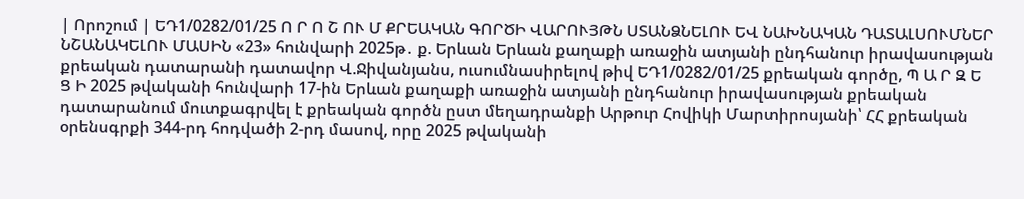| Որոշում | ԵԴ1/0282/01/25 Ո Ր Ո Շ ՈՒ Մ ՔՐԵԱԿԱՆ ԳՈՐԾԻ ՎԱՐՈՒՅԹՆ ՍՏԱՆՁՆԵԼՈՒ ԵՎ ՆԱԽՆԱԿԱՆ ԴԱՏԱԼՍՈՒՄՆԵՐ ՆՇԱՆԱԿԵԼՈՒ ՄԱՍԻՆ «23» հունվարի 2025թ․ ք. Երևան Երևան քաղաքի առաջին ատյանի ընդհանուր իրավասության քրեական դատարանի դատավոր Վ.Ջիվանյանս, ուսումնասիրելով թիվ ԵԴ1/0282/01/25 քրեական գործը, Պ Ա Ր Զ Ե Ց Ի 2025 թվականի հունվարի 17-ին Երևան քաղաքի առաջին ատյանի ընդհանուր իրավասության քրեական դատարանում մուտքագրվել է քրեական գործն ըստ մեղադրանքի Արթուր Հովիկի Մարտիրոսյանի՝ ՀՀ քրեական օրենսգրքի 344-րդ հոդվածի 2-րդ մասով, որը 2025 թվականի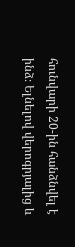հունվարի 20-ին հանձնվել է ինձ։ Ելնելով վերոգրյալից և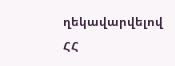ղեկավարվելով ՀՀ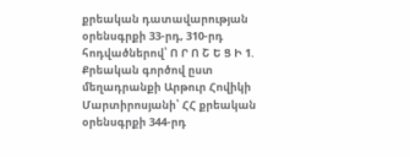քրեական դատավարության օրենսգրքի 33-րդ, 310-րդ հոդվածներով՝ Ո Ր Ո Շ Ե Ց Ի 1. Քրեական գործով ըստ մեղադրանքի Արթուր Հովիկի Մարտիրոսյանի՝ ՀՀ քրեական օրենսգրքի 344-րդ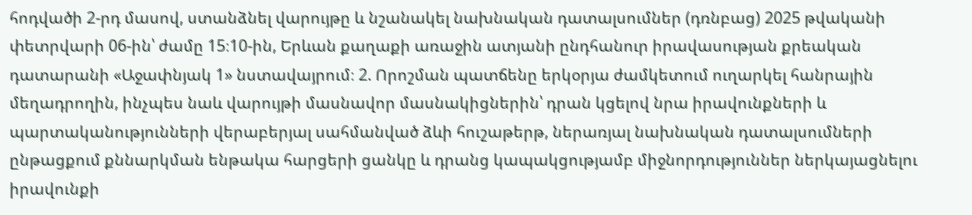հոդվածի 2-րդ մասով, ստանձնել վարույթը և նշանակել նախնական դատալսումներ (դռնբաց) 2025 թվականի փետրվարի 06-ին՝ ժամը 15։10-ին, Երևան քաղաքի առաջին ատյանի ընդհանուր իրավասության քրեական դատարանի «Աջափնյակ 1» նստավայրում։ 2. Որոշման պատճենը երկօրյա ժամկետում ուղարկել հանրային մեղադրողին, ինչպես նաև վարույթի մասնավոր մասնակիցներին՝ դրան կցելով նրա իրավունքների և պարտականությունների վերաբերյալ սահմանված ձևի հուշաթերթ, ներառյալ նախնական դատալսումների ընթացքում քննարկման ենթակա հարցերի ցանկը և դրանց կապակցությամբ միջնորդություններ ներկայացնելու իրավունքի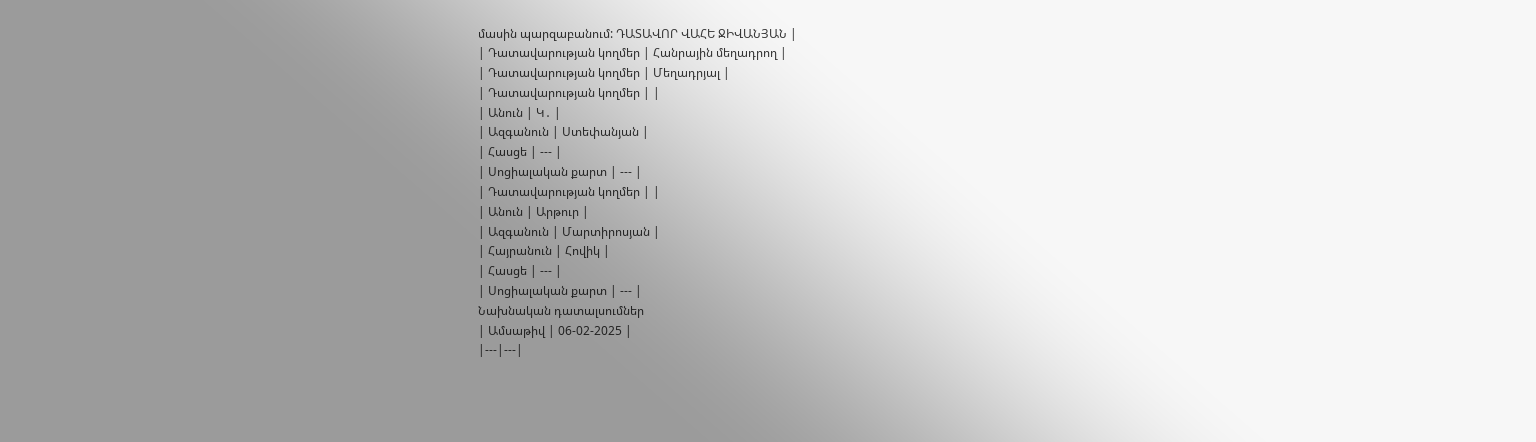մասին պարզաբանում: ԴԱՏԱՎՈՐ ՎԱՀԵ ՋԻՎԱՆՅԱՆ |
| Դատավարության կողմեր | Հանրային մեղադրող |
| Դատավարության կողմեր | Մեղադրյալ |
| Դատավարության կողմեր | |
| Անուն | Կ․ |
| Ազգանուն | Ստեփանյան |
| Հասցե | --- |
| Սոցիալական քարտ | --- |
| Դատավարության կողմեր | |
| Անուն | Արթուր |
| Ազգանուն | Մարտիրոսյան |
| Հայրանուն | Հովիկ |
| Հասցե | --- |
| Սոցիալական քարտ | --- |
Նախնական դատալսումներ
| Ամսաթիվ | 06-02-2025 |
|---|---|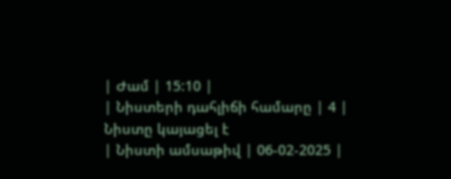| Ժամ | 15:10 |
| Նիստերի դահլիճի համարը | 4 |
Նիստը կայացել է
| Նիստի ամսաթիվ | 06-02-2025 |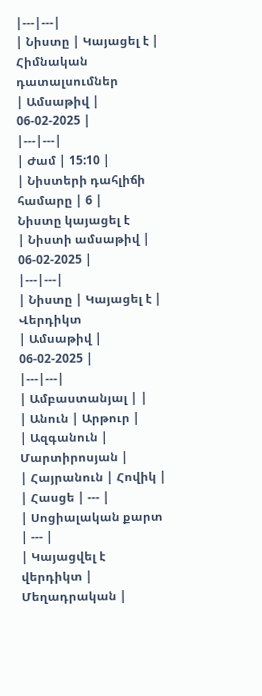|---|---|
| Նիստը | Կայացել է |
Հիմնական դատալսումներ
| Ամսաթիվ | 06-02-2025 |
|---|---|
| Ժամ | 15:10 |
| Նիստերի դահլիճի համարը | 6 |
Նիստը կայացել է
| Նիստի ամսաթիվ | 06-02-2025 |
|---|---|
| Նիստը | Կայացել է |
Վերդիկտ
| Ամսաթիվ | 06-02-2025 |
|---|---|
| Ամբաստանյալ | |
| Անուն | Արթուր |
| Ազգանուն | Մարտիրոսյան |
| Հայրանուն | Հովիկ |
| Հասցե | --- |
| Սոցիալական քարտ | --- |
| Կայացվել է վերդիկտ | Մեղադրական |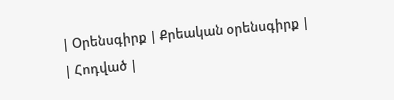| Օրենսգիրք | Քրեական օրենսգիրք |
| Հոդված |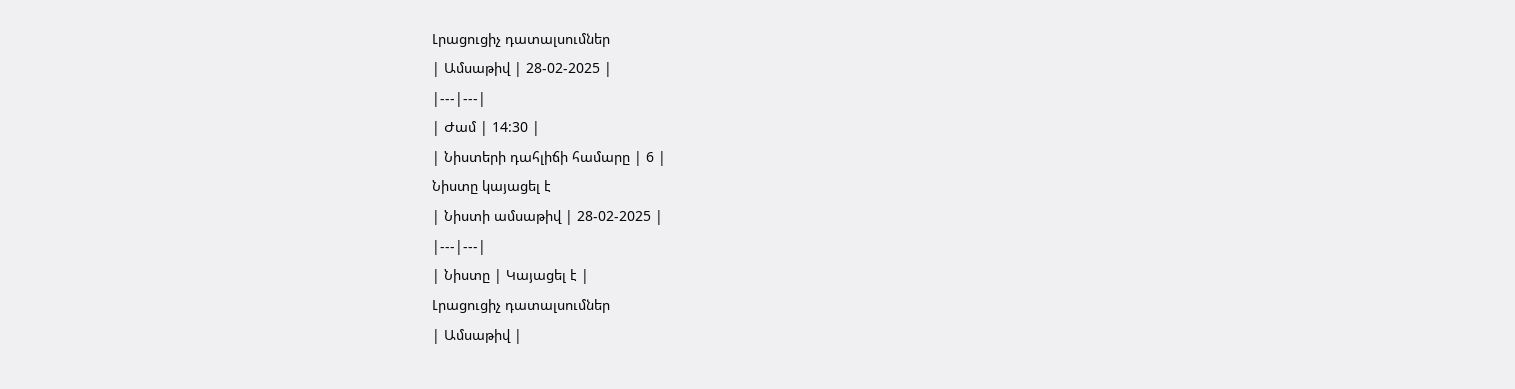Լրացուցիչ դատալսումներ
| Ամսաթիվ | 28-02-2025 |
|---|---|
| Ժամ | 14:30 |
| Նիստերի դահլիճի համարը | 6 |
Նիստը կայացել է
| Նիստի ամսաթիվ | 28-02-2025 |
|---|---|
| Նիստը | Կայացել է |
Լրացուցիչ դատալսումներ
| Ամսաթիվ |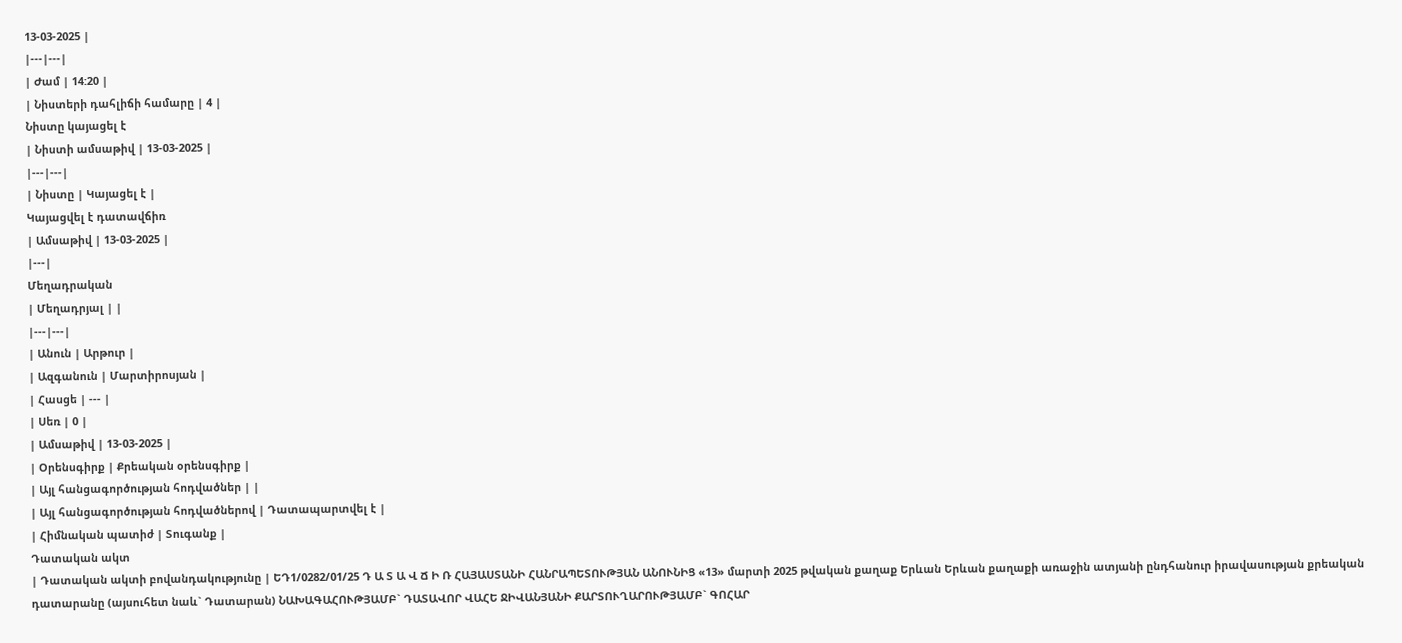13-03-2025 |
|---|---|
| Ժամ | 14:20 |
| Նիստերի դահլիճի համարը | 4 |
Նիստը կայացել է
| Նիստի ամսաթիվ | 13-03-2025 |
|---|---|
| Նիստը | Կայացել է |
Կայացվել է դատավճիռ
| Ամսաթիվ | 13-03-2025 |
|---|
Մեղադրական
| Մեղադրյալ | |
|---|---|
| Անուն | Արթուր |
| Ազգանուն | Մարտիրոսյան |
| Հասցե | --- |
| Սեռ | 0 |
| Ամսաթիվ | 13-03-2025 |
| Օրենսգիրք | Քրեական օրենսգիրք |
| Այլ հանցագործության հոդվածներ | |
| Այլ հանցագործության հոդվածներով | Դատապարտվել է |
| Հիմնական պատիժ | Տուգանք |
Դատական ակտ
| Դատական ակտի բովանդակությունը | ԵԴ1/0282/01/25 Դ Ա Տ Ա Վ Ճ Ի Ռ ՀԱՅԱՍՏԱՆԻ ՀԱՆՐԱՊԵՏՈՒԹՅԱՆ ԱՆՈՒՆԻՑ «13» մարտի 2025 թվական քաղաք Երևան Երևան քաղաքի առաջին ատյանի ընդհանուր իրավասության քրեական դատարանը (այսուհետ նաև` Դատարան) ՆԱԽԱԳԱՀՈՒԹՅԱՄԲ` ԴԱՏԱՎՈՐ ՎԱՀԵ ՋԻՎԱՆՅԱՆԻ ՔԱՐՏՈՒՂԱՐՈՒԹՅԱՄԲ` ԳՈՀԱՐ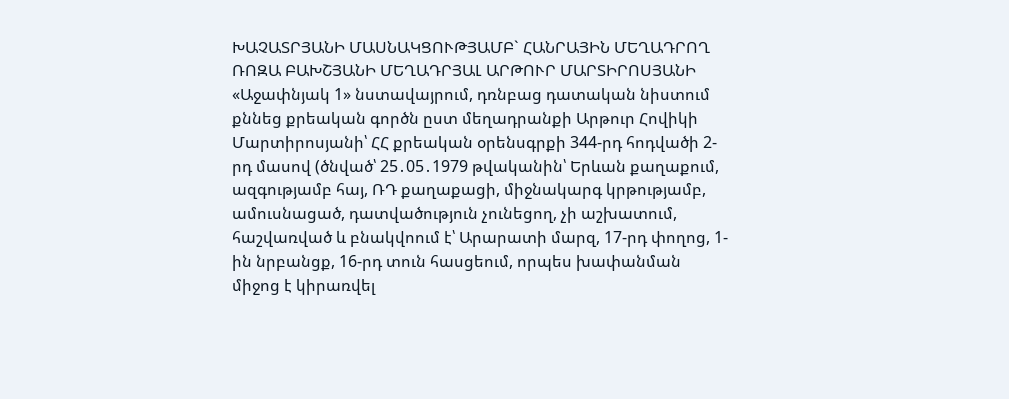ԽԱՉԱՏՐՅԱՆԻ ՄԱՍՆԱԿՑՈՒԹՅԱՄԲ` ՀԱՆՐԱՅԻՆ ՄԵՂԱԴՐՈՂ ՌՈԶԱ ԲԱԽՇՅԱՆԻ ՄԵՂԱԴՐՅԱԼ ԱՐԹՈՒՐ ՄԱՐՏԻՐՈՍՅԱՆԻ «Աջափնյակ 1» նստավայրում, դռնբաց դատական նիստում քննեց քրեական գործն ըստ մեղադրանքի Արթուր Հովիկի Մարտիրոսյանի՝ ՀՀ քրեական օրենսգրքի 344-րդ հոդվածի 2-րդ մասով (ծնված՝ 25․05․1979 թվականին՝ Երևան քաղաքում, ազգությամբ հայ, ՌԴ քաղաքացի, միջնակարգ կրթությամբ, ամուսնացած, դատվածություն չունեցող, չի աշխատում, հաշվառված և բնակվոում է՝ Արարատի մարզ, 17-րդ փողոց, 1-ին նրբանցք, 16-րդ տուն հասցեում, որպես խափանման միջոց է կիրառվել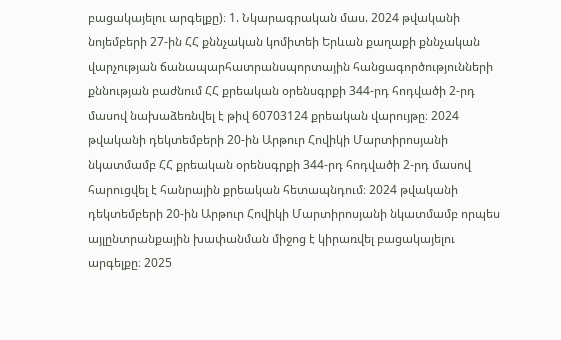բացակայելու արգելքը)։ 1. Նկարագրական մաս. 2024 թվականի նոյեմբերի 27-ին ՀՀ քննչական կոմիտեի Երևան քաղաքի քննչական վարչության ճանապարհատրանսպորտային հանցագործությունների քննության բաժնում ՀՀ քրեական օրենսգրքի 344-րդ հոդվածի 2-րդ մասով նախաձեռնվել է թիվ 60703124 քրեական վարույթը։ 2024 թվականի դեկտեմբերի 20-ին Արթուր Հովիկի Մարտիրոսյանի նկատմամբ ՀՀ քրեական օրենսգրքի 344-րդ հոդվածի 2-րդ մասով հարուցվել է հանրային քրեական հետապնդում։ 2024 թվականի դեկտեմբերի 20-ին Արթուր Հովիկի Մարտիրոսյանի նկատմամբ որպես այլընտրանքային խափանման միջոց է կիրառվել բացակայելու արգելքը։ 2025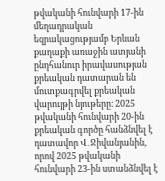թվականի հունվարի 17-ին մեղադրական եզրակացությամբ Երևան քաղաքի առաջին ատյանի ընդհանուր իրավասության քրեական դատարան են մուտքագրվել քրեական վարույթի նյութերը։ 2025 թվականի հունվարի 20-ին քրեական գործը հանձնվել է դատավոր Վ․Ջիվանյանին, որով 2025 թվականի հունվարի 23-ին ստանձնվել է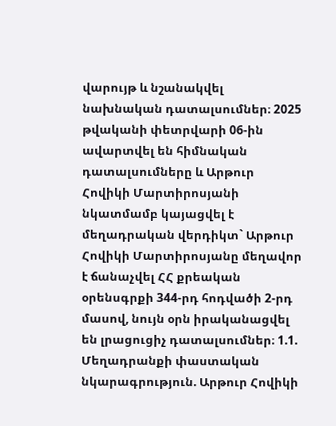վարույթ և նշանակվել նախնական դատալսումներ։ 2025 թվականի փետրվարի 06-ին ավարտվել են հիմնական դատալսումները և Արթուր Հովիկի Մարտիրոսյանի նկատմամբ կայացվել է մեղադրական վերդիկտ` Արթուր Հովիկի Մարտիրոսյանը մեղավոր է ճանաչվել ՀՀ քրեական օրենսգրքի 344-րդ հոդվածի 2-րդ մասով, նույն օրն իրականացվել են լրացուցիչ դատալսումներ։ 1.1. Մեղադրանքի փաստական նկարագրություն. Արթուր Հովիկի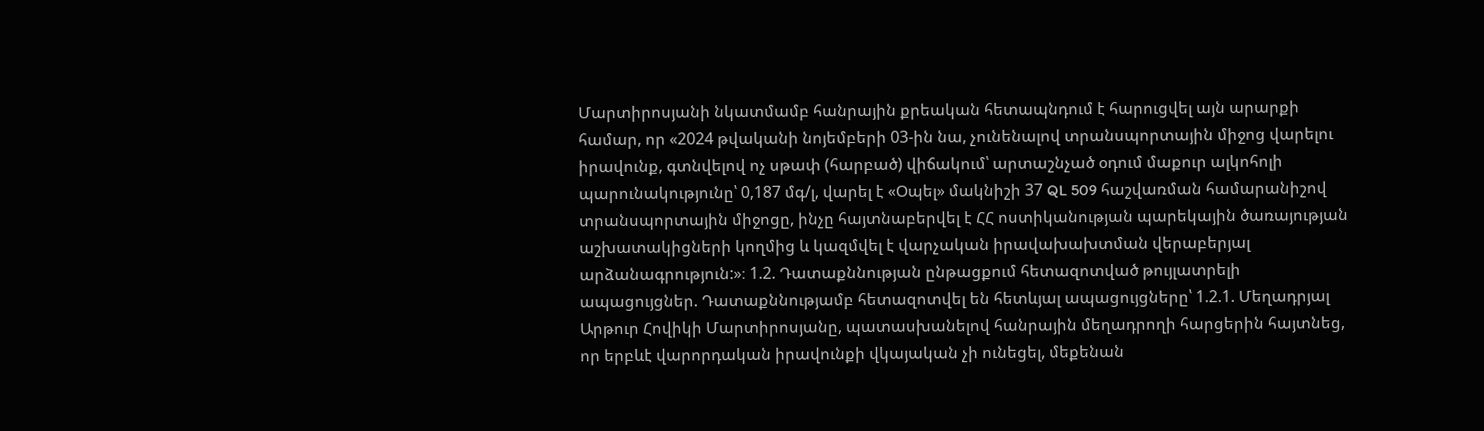Մարտիրոսյանի նկատմամբ հանրային քրեական հետապնդում է հարուցվել այն արարքի համար, որ «2024 թվականի նոյեմբերի 03-ին նա, չունենալով տրանսպորտային միջոց վարելու իրավունք, գտնվելով ոչ սթափ (հարբած) վիճակում՝ արտաշնչած օդում մաքուր ալկոհոլի պարունակությունը՝ 0,187 մգ/լ, վարել է «Օպել» մակնիշի 37 QL 509 հաշվառման համարանիշով տրանսպորտային միջոցը, ինչը հայտնաբերվել է ՀՀ ոստիկանության պարեկային ծառայության աշխատակիցների կողմից և կազմվել է վարչական իրավախախտման վերաբերյալ արձանագրություն:»։ 1.2. Դատաքննության ընթացքում հետազոտված թույլատրելի ապացույցներ. Դատաքննությամբ հետազոտվել են հետևյալ ապացույցները՝ 1.2.1. Մեղադրյալ Արթուր Հովիկի Մարտիրոսյանը, պատասխանելով հանրային մեղադրողի հարցերին հայտնեց, որ երբևէ վարորդական իրավունքի վկայական չի ունեցել, մեքենան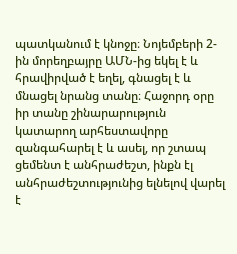պատկանում է կնոջը։ Նոյեմբերի 2-ին մորեղբայրը ԱՄՆ-ից եկել է և հրավիրված է եղել, գնացել է և մնացել նրանց տանը։ Հաջորդ օրը իր տանը շինարարություն կատարող արհեստավորը զանգահարել է և ասել, որ շտապ ցեմենտ է անհրաժեշտ, ինքն էլ անհրաժեշտությունից ելնելով վարել է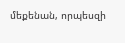մեքենան, որպեսզի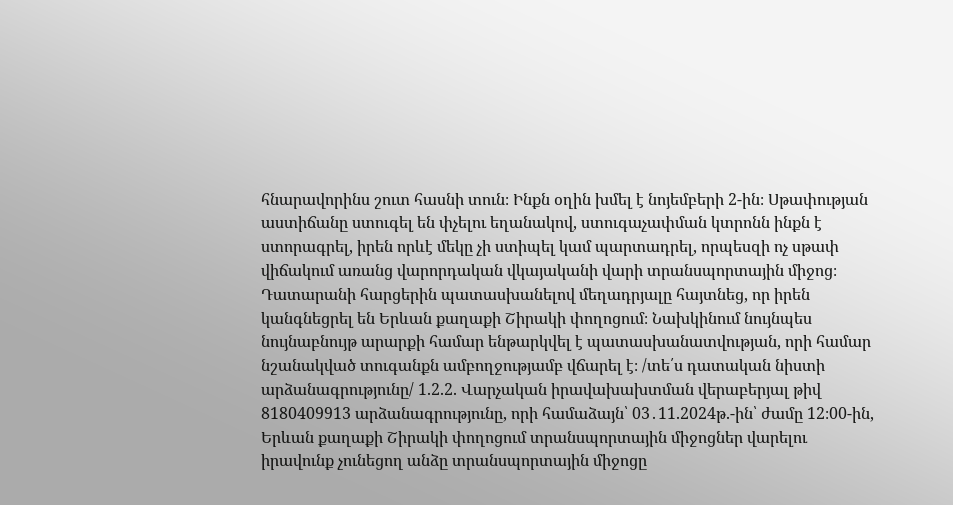հնարավորինս շուտ հասնի տուն։ Ինքն օղին խմել է նոյեմբերի 2-ին։ Սթափության աստիճանը ստուգել են փչելու եղանակով, ստուգաչափման կտրոնն ինքն է ստորագրել, իրեն որևէ մեկը չի ստիպել կամ պարտադրել, որպեսզի ոչ սթափ վիճակում առանց վարորդական վկայականի վարի տրանսպորտային միջոց։ Դատարանի հարցերին պատասխանելով մեղադրյալը հայտնեց, որ իրեն կանգնեցրել են Երևան քաղաքի Շիրակի փողոցում։ Նախկինում նույնպես նույնաբնույթ արարքի համար ենթարկվել է պատասխանատվության, որի համար նշանակված տուգանքն ամբողջությամբ վճարել է։ /տե՛ս դատական նիստի արձանագրությունը/ 1.2.2. Վարչական իրավախախտման վերաբերյալ թիվ 8180409913 արձանագրությունը, որի համաձայն՝ 03․11.2024թ.-ին՝ ժամը 12։00-ին, Երևան քաղաքի Շիրակի փողոցում տրանսպորտային միջոցներ վարելու իրավունք չունեցող անձը տրանսպորտային միջոցը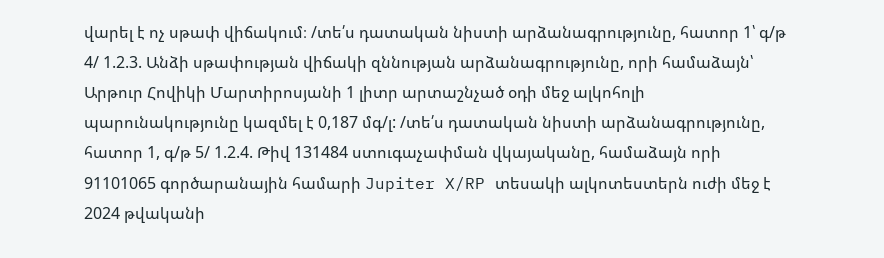վարել է ոչ սթափ վիճակում։ /տե՛ս դատական նիստի արձանագրությունը, հատոր 1՝ գ/թ 4/ 1.2.3. Անձի սթափության վիճակի զննության արձանագրությունը, որի համաձայն՝ Արթուր Հովիկի Մարտիրոսյանի 1 լիտր արտաշնչած օդի մեջ ալկոհոլի պարունակությունը կազմել է 0,187 մգ/լ: /տե՛ս դատական նիստի արձանագրությունը, հատոր 1, գ/թ 5/ 1.2.4. Թիվ 131484 ստուգաչափման վկայականը, համաձայն որի 91101065 գործարանային համարի Jupiter X/RP տեսակի ալկոտեստերն ուժի մեջ է 2024 թվականի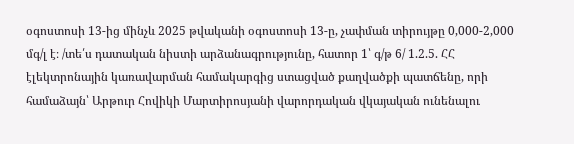օգոստոսի 13-ից մինչև 2025 թվականի օգոստոսի 13-ը, չափման տիրույթը 0,000-2,000 մգ/լ է։ /տե՛ս դատական նիստի արձանագրությունը, հատոր 1՝ գ/թ 6/ 1.2.5. ՀՀ էլեկտրոնային կառավարման համակարգից ստացված քաղվածքի պատճենը, որի համաձայն՝ Արթուր Հովիկի Մարտիրոսյանի վարորդական վկայական ունենալու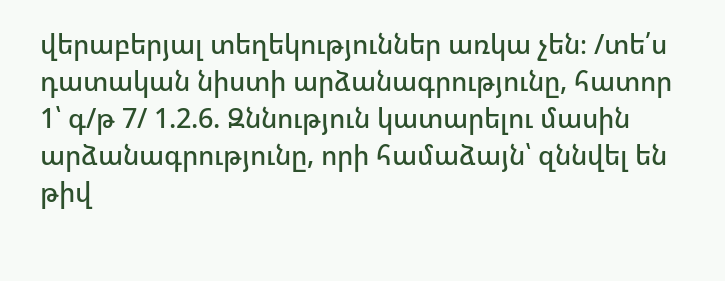վերաբերյալ տեղեկություններ առկա չեն։ /տե՛ս դատական նիստի արձանագրությունը, հատոր 1՝ գ/թ 7/ 1.2.6. Զննություն կատարելու մասին արձանագրությունը, որի համաձայն՝ զննվել են թիվ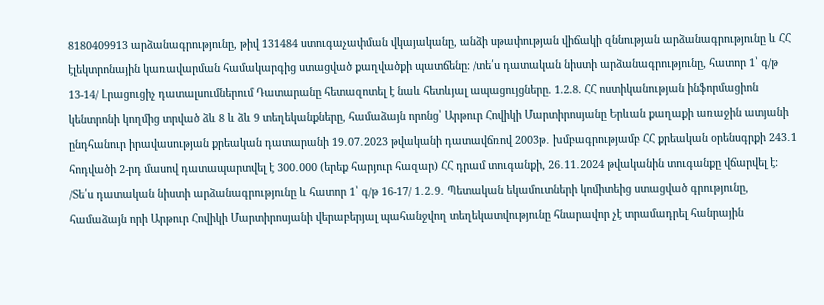8180409913 արձանագրությունը, թիվ 131484 ստուգաչափման վկայականը, անձի սթափության վիճակի զննության արձանագրությունը և ՀՀ էլեկտրոնային կառավարման համակարգից ստացված քաղվածքի պատճենը։ /տե՛ս դատական նիստի արձանագրությունը, հատոր 1՝ գ/թ 13-14/ Լրացուցիչ դատալսումներում Դատարանը հետազոտել է նաև հետևյալ ապացույցները. 1.2.8. ՀՀ ոստիկանության ինֆորմացիոն կենտրոնի կողմից տրված ձև 8 և ձև 9 տեղեկանքները, համաձայն որոնց՝ Արթուր Հովիկի Մարտիրոսյանը Երևան քաղաքի առաջին ատյանի ընդհանուր իրավասության քրեական դատարանի 19․07․2023 թվականի դատավճռով 2003թ․ խմբագրությամբ ՀՀ քրեական օրենսգրքի 243․1 հոդվածի 2-րդ մասով դատապարտվել է 300․000 (երեք հարյուր հազար) ՀՀ դրամ տուգանքի, 26․11․2024 թվականին տուգանքը վճարվել է։ /Տե՛ս դատական նիստի արձանագրությունը և հատոր 1՝ գ/թ 16-17/ 1․2․9․ Պետական եկամուտների կոմիտեից ստացված գրությունը, համաձայն որի Արթուր Հովիկի Մարտիրոսյանի վերաբերյալ պահանջվող տեղեկատվությունը հնարավոր չէ տրամադրել հանրային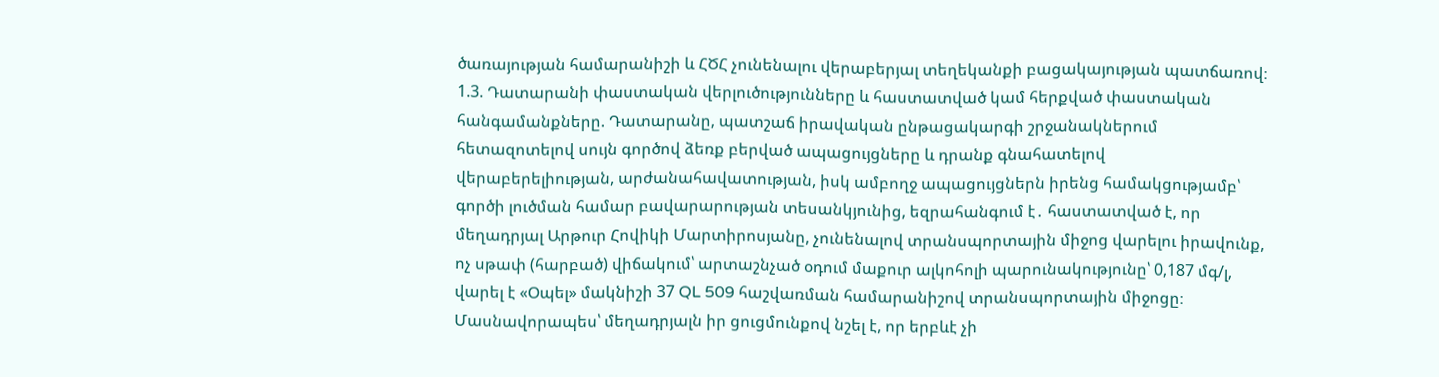ծառայության համարանիշի և ՀԾՀ չունենալու վերաբերյալ տեղեկանքի բացակայության պատճառով։ 1.3. Դատարանի փաստական վերլուծությունները և հաստատված կամ հերքված փաստական հանգամանքները. Դատարանը, պատշաճ իրավական ընթացակարգի շրջանակներում հետազոտելով սույն գործով ձեռք բերված ապացույցները և դրանք գնահատելով վերաբերելիության, արժանահավատության, իսկ ամբողջ ապացույցներն իրենց համակցությամբ՝ գործի լուծման համար բավարարության տեսանկյունից, եզրահանգում է․ հաստատված է, որ մեղադրյալ Արթուր Հովիկի Մարտիրոսյանը, չունենալով տրանսպորտային միջոց վարելու իրավունք, ոչ սթափ (հարբած) վիճակում՝ արտաշնչած օդում մաքուր ալկոհոլի պարունակությունը՝ 0,187 մգ/լ, վարել է «Օպել» մակնիշի 37 QL 509 հաշվառման համարանիշով տրանսպորտային միջոցը։ Մասնավորապես՝ մեղադրյալն իր ցուցմունքով նշել է, որ երբևէ չի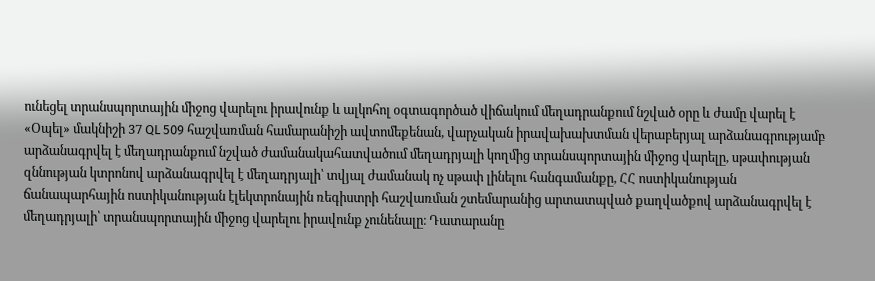ունեցել տրանսպորտային միջոց վարելու իրավունք և ալկոհոլ օգտագործած վիճակում մեղադրանքում նշված օրը և ժամը վարել է «Օպել» մակնիշի 37 QL 509 հաշվառման համարանիշի ավտոմեքենան, վարչական իրավախախտման վերաբերյալ արձանագրությամբ արձանագրվել է մեղադրանքում նշված ժամանակահատվածում մեղադրյալի կողմից տրանսպորտային միջոց վարելը, սթափության զննության կտրոնով արձանագրվել է մեղադրյալի՝ տվյալ ժամանակ ոչ սթափ լինելու հանգամանքը, ՀՀ ոստիկանության ճանապարհային ոստիկանության էլեկտրոնային ռեգիստրի հաշվառման շտեմարանից արտատպված քաղվածքով արձանագրվել է մեղադրյալի՝ տրանսպորտային միջոց վարելու իրավունք չունենալը։ Դատարանը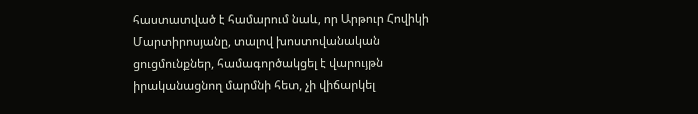հաստատված է համարում նաև, որ Արթուր Հովիկի Մարտիրոսյանը, տալով խոստովանական ցուցմունքներ, համագործակցել է վարույթն իրականացնող մարմնի հետ, չի վիճարկել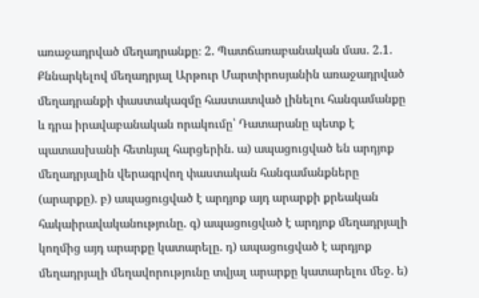առաջադրված մեղադրանքը։ 2. Պատճառաբանական մաս. 2.1. Քննարկելով մեղադրյալ Արթուր Մարտիրոսյանին առաջադրված մեղադրանքի փաստակազմը հաստատված լինելու հանգամանքը և դրա իրավաբանական որակումը՝ Դատարանը պետք է պատասխանի հետևյալ հարցերին. ա) ապացուցված են արդյոք մեղադրյալին վերագրվող փաստական հանգամանքները (արարքը). բ) ապացուցված է արդյոք այդ արարքի քրեական հակաիրավականությունը. գ) ապացուցված է արդյոք մեղադրյալի կողմից այդ արարքը կատարելը. դ) ապացուցված է արդյոք մեղադրյալի մեղավորությունը տվյալ արարքը կատարելու մեջ. ե)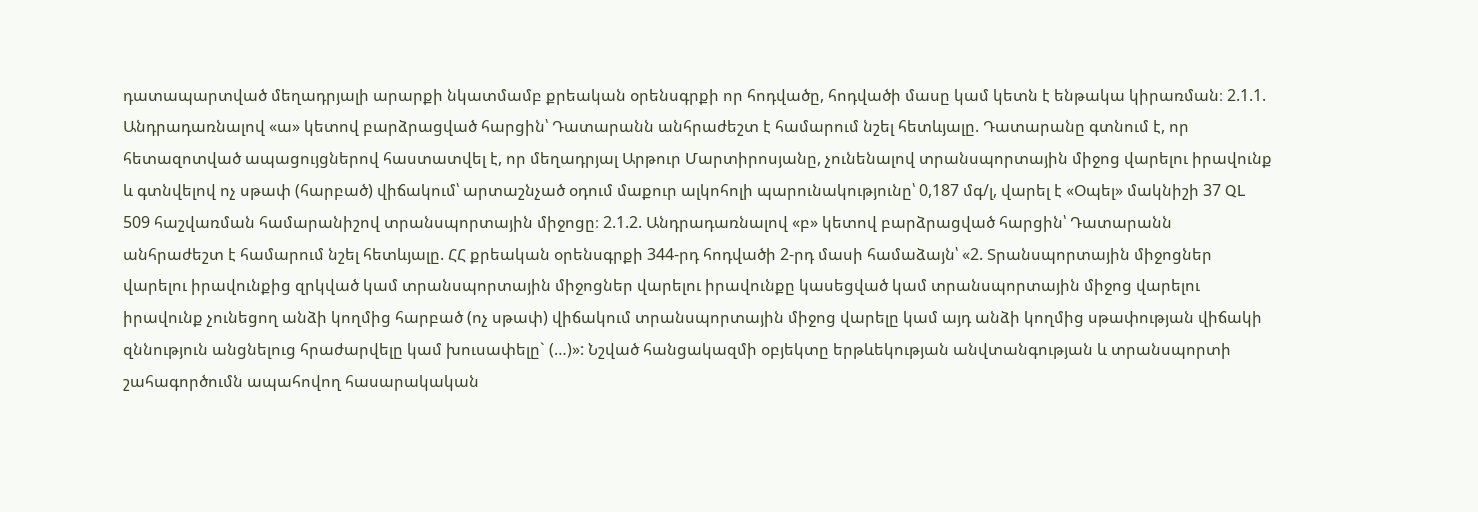դատապարտված մեղադրյալի արարքի նկատմամբ քրեական օրենսգրքի որ հոդվածը, հոդվածի մասը կամ կետն է ենթակա կիրառման։ 2.1.1. Անդրադառնալով «ա» կետով բարձրացված հարցին՝ Դատարանն անհրաժեշտ է համարում նշել հետևյալը. Դատարանը գտնում է, որ հետազոտված ապացույցներով հաստատվել է, որ մեղադրյալ Արթուր Մարտիրոսյանը, չունենալով տրանսպորտային միջոց վարելու իրավունք և գտնվելով ոչ սթափ (հարբած) վիճակում՝ արտաշնչած օդում մաքուր ալկոհոլի պարունակությունը՝ 0,187 մգ/լ, վարել է «Օպել» մակնիշի 37 QL 509 հաշվառման համարանիշով տրանսպորտային միջոցը։ 2.1.2. Անդրադառնալով «բ» կետով բարձրացված հարցին՝ Դատարանն անհրաժեշտ է համարում նշել հետևյալը. ՀՀ քրեական օրենսգրքի 344-րդ հոդվածի 2-րդ մասի համաձայն՝ «2. Տրանսպորտային միջոցներ վարելու իրավունքից զրկված կամ տրանսպորտային միջոցներ վարելու իրավունքը կասեցված կամ տրանսպորտային միջոց վարելու իրավունք չունեցող անձի կողմից հարբած (ոչ սթափ) վիճակում տրանսպորտային միջոց վարելը կամ այդ անձի կողմից սթափության վիճակի զննություն անցնելուց հրաժարվելը կամ խուսափելը` (…)»: Նշված հանցակազմի օբյեկտը երթևեկության անվտանգության և տրանսպորտի շահագործումն ապահովող հասարակական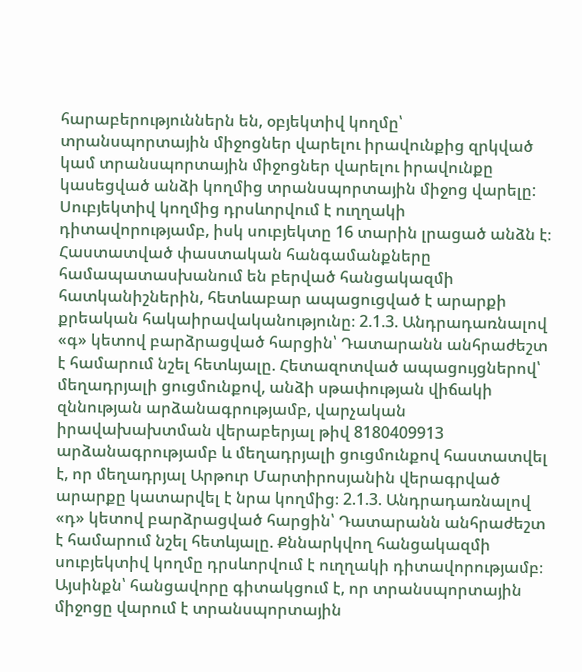հարաբերություններն են, օբյեկտիվ կողմը՝ տրանսպորտային միջոցներ վարելու իրավունքից զրկված կամ տրանսպորտային միջոցներ վարելու իրավունքը կասեցված անձի կողմից տրանսպորտային միջոց վարելը: Սուբյեկտիվ կողմից դրսևորվում է ուղղակի դիտավորությամբ, իսկ սուբյեկտը 16 տարին լրացած անձն է։ Հաստատված փաստական հանգամանքները համապատասխանում են բերված հանցակազմի հատկանիշներին, հետևաբար ապացուցված է արարքի քրեական հակաիրավականությունը։ 2.1.3. Անդրադառնալով «գ» կետով բարձրացված հարցին՝ Դատարանն անհրաժեշտ է համարում նշել հետևյալը. Հետազոտված ապացույցներով՝ մեղադրյալի ցուցմունքով, անձի սթափության վիճակի զննության արձանագրությամբ, վարչական իրավախախտման վերաբերյալ թիվ 8180409913 արձանագրությամբ և մեղադրյալի ցուցմունքով հաստատվել է, որ մեղադրյալ Արթուր Մարտիրոսյանին վերագրված արարքը կատարվել է նրա կողմից։ 2.1.3. Անդրադառնալով «դ» կետով բարձրացված հարցին՝ Դատարանն անհրաժեշտ է համարում նշել հետևյալը. Քննարկվող հանցակազմի սուբյեկտիվ կողմը դրսևորվում է ուղղակի դիտավորությամբ։ Այսինքն՝ հանցավորը գիտակցում է, որ տրանսպորտային միջոցը վարում է տրանսպորտային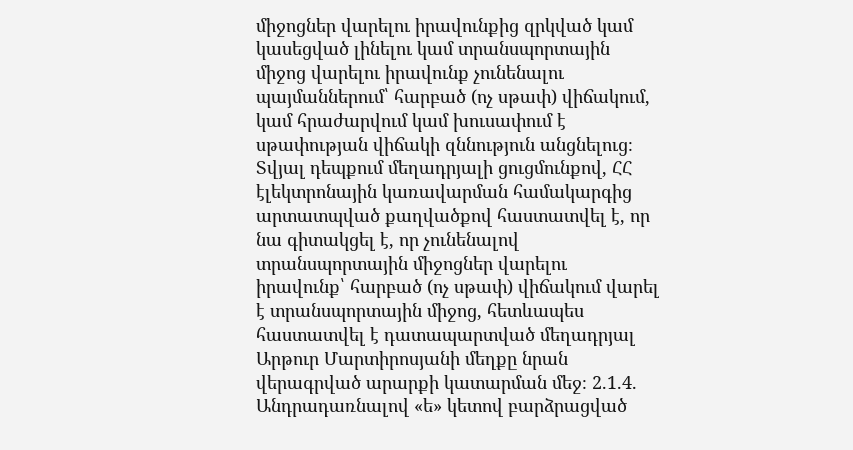միջոցներ վարելու իրավունքից զրկված կամ կասեցված լինելու կամ տրանսպորտային միջոց վարելու իրավունք չունենալու պայմաններում՝ հարբած (ոչ սթափ) վիճակում, կամ հրաժարվում կամ խուսափում է սթափության վիճակի զննություն անցնելուց։ Տվյալ դեպքում մեղադրյալի ցուցմունքով, ՀՀ էլեկտրոնային կառավարման համակարգից արտատպված քաղվածքով հաստատվել է, որ նա գիտակցել է, որ չունենալով տրանսպորտային միջոցներ վարելու իրավունք՝ հարբած (ոչ սթափ) վիճակում վարել է տրանսպորտային միջոց, հետևապես հաստատվել է դատապարտված մեղադրյալ Արթուր Մարտիրոսյանի մեղքը նրան վերագրված արարքի կատարման մեջ։ 2.1.4. Անդրադառնալով «ե» կետով բարձրացված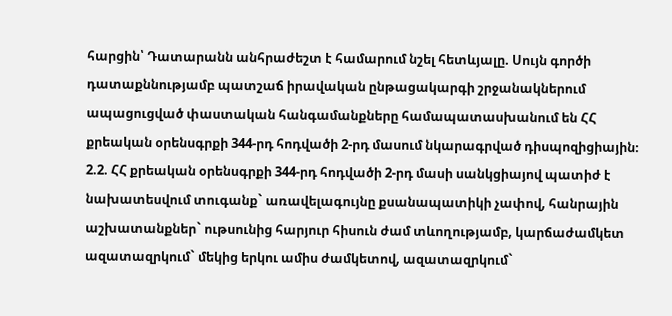հարցին՝ Դատարանն անհրաժեշտ է համարում նշել հետևյալը. Սույն գործի դատաքննությամբ պատշաճ իրավական ընթացակարգի շրջանակներում ապացուցված փաստական հանգամանքները համապատասխանում են ՀՀ քրեական օրենսգրքի 344-րդ հոդվածի 2-րդ մասում նկարագրված դիսպոզիցիային։ 2.2. ՀՀ քրեական օրենսգրքի 344-րդ հոդվածի 2-րդ մասի սանկցիայով պատիժ է նախատեսվում տուգանք` առավելագույնը քսանապատիկի չափով, հանրային աշխատանքներ` ութսունից հարյուր հիսուն ժամ տևողությամբ, կարճաժամկետ ազատազրկում` մեկից երկու ամիս ժամկետով, ազատազրկում`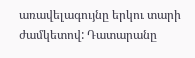առավելագույնը երկու տարի ժամկետով: Դատարանը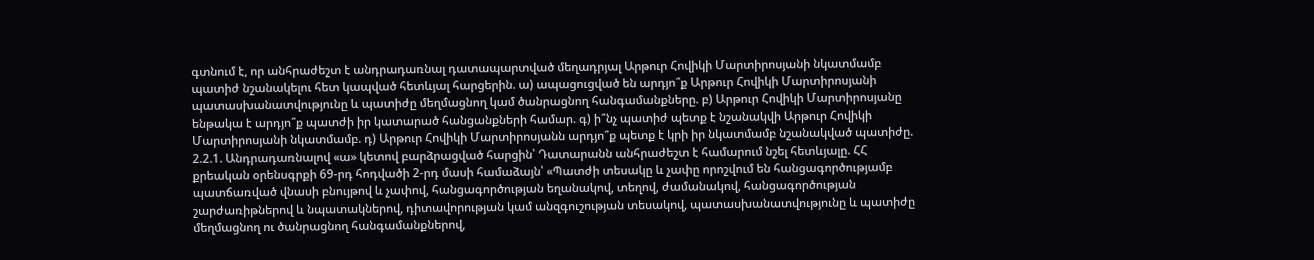գտնում է, որ անհրաժեշտ է անդրադառնալ դատապարտված մեղադրյալ Արթուր Հովիկի Մարտիրոսյանի նկատմամբ պատիժ նշանակելու հետ կապված հետևյալ հարցերին. ա) ապացուցված են արդյո՞ք Արթուր Հովիկի Մարտիրոսյանի պատասխանատվությունը և պատիժը մեղմացնող կամ ծանրացնող հանգամանքները. բ) Արթուր Հովիկի Մարտիրոսյանը ենթակա է արդյո՞ք պատժի իր կատարած հանցանքների համար. գ) ի՞նչ պատիժ պետք է նշանակվի Արթուր Հովիկի Մարտիրոսյանի նկատմամբ. դ) Արթուր Հովիկի Մարտիրոսյանն արդյո՞ք պետք է կրի իր նկատմամբ նշանակված պատիժը. 2.2.1. Անդրադառնալով «ա» կետով բարձրացված հարցին՝ Դատարանն անհրաժեշտ է համարում նշել հետևյալը. ՀՀ քրեական օրենսգրքի 69-րդ հոդվածի 2-րդ մասի համաձայն՝ «Պատժի տեսակը և չափը որոշվում են հանցագործությամբ պատճառված վնասի բնույթով և չափով, հանցագործության եղանակով, տեղով, ժամանակով, հանցագործության շարժառիթներով և նպատակներով, դիտավորության կամ անզգուշության տեսակով, պատասխանատվությունը և պատիժը մեղմացնող ու ծանրացնող հանգամանքներով,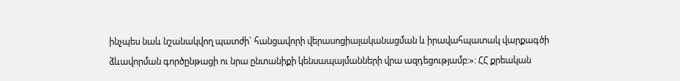ինչպես նաև նշանակվող պատժի` հանցավորի վերասոցիալականացման և իրավահպատակ վարքագծի ձևավորման գործընթացի ու նրա ընտանիքի կենսապայմանների վրա ազդեցությամբ:»: ՀՀ քրեական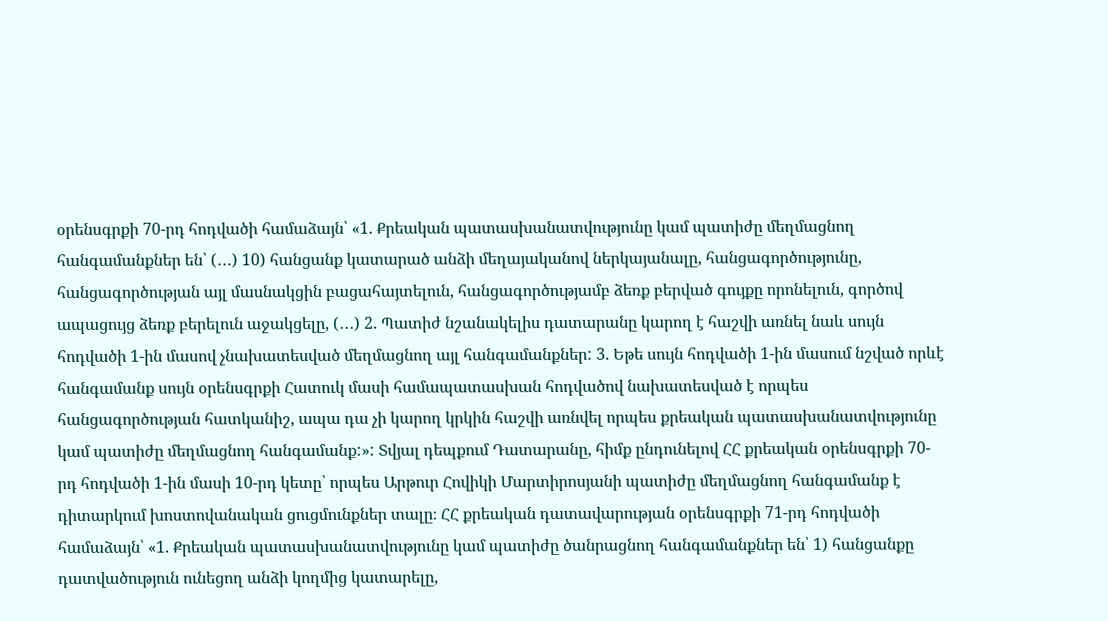օրենսգրքի 70-րդ հոդվածի համաձայն՝ «1. Քրեական պատասխանատվությունը կամ պատիժը մեղմացնող հանգամանքներ են՝ (․․․) 10) հանցանք կատարած անձի մեղայականով ներկայանալը, հանցագործությունը, հանցագործության այլ մասնակցին բացահայտելուն, հանցագործությամբ ձեռք բերված գույքը որոնելուն, գործով ապացույց ձեռք բերելուն աջակցելը, (․․․) 2. Պատիժ նշանակելիս դատարանը կարող է հաշվի առնել նաև սույն հոդվածի 1-ին մասով չնախատեսված մեղմացնող այլ հանգամանքներ: 3. Եթե սույն հոդվածի 1-ին մասում նշված որևէ հանգամանք սույն օրենսգրքի Հատուկ մասի համապատասխան հոդվածով նախատեսված է որպես հանցագործության հատկանիշ, ապա դա չի կարող կրկին հաշվի առնվել որպես քրեական պատասխանատվությունը կամ պատիժը մեղմացնող հանգամանք:»: Տվյալ դեպքում Դատարանը, հիմք ընդունելով ՀՀ քրեական օրենսգրքի 70-րդ հոդվածի 1-ին մասի 10-րդ կետը՝ որպես Արթուր Հովիկի Մարտիրոսյանի պատիժը մեղմացնող հանգամանք է դիտարկում խոստովանական ցուցմունքներ տալը։ ՀՀ քրեական դատավարության օրենսգրքի 71-րդ հոդվածի համաձայն՝ «1. Քրեական պատասխանատվությունը կամ պատիժը ծանրացնող հանգամանքներ են՝ 1) հանցանքը դատվածություն ունեցող անձի կողմից կատարելը,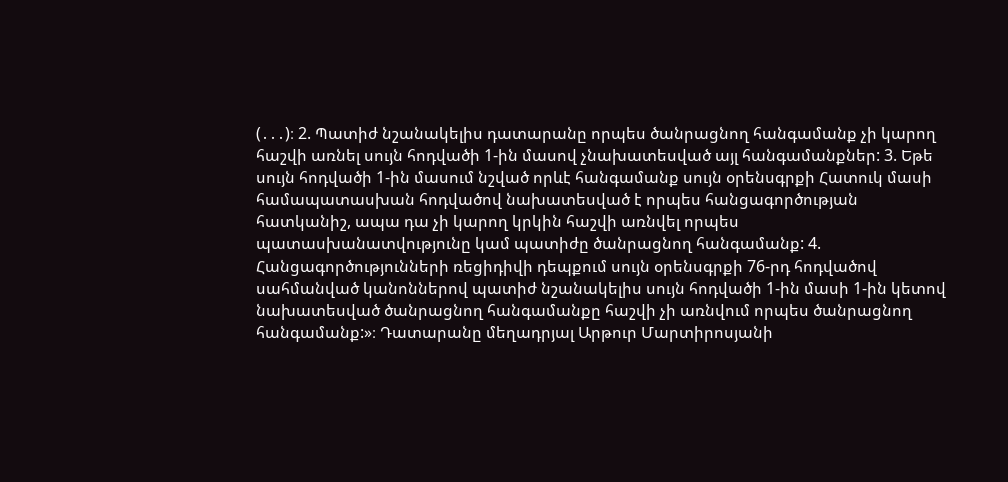(․․․)։ 2. Պատիժ նշանակելիս դատարանը որպես ծանրացնող հանգամանք չի կարող հաշվի առնել սույն հոդվածի 1-ին մասով չնախատեսված այլ հանգամանքներ: 3. Եթե սույն հոդվածի 1-ին մասում նշված որևէ հանգամանք սույն օրենսգրքի Հատուկ մասի համապատասխան հոդվածով նախատեսված է որպես հանցագործության հատկանիշ, ապա դա չի կարող կրկին հաշվի առնվել որպես պատասխանատվությունը կամ պատիժը ծանրացնող հանգամանք: 4. Հանցագործությունների ռեցիդիվի դեպքում սույն օրենսգրքի 76-րդ հոդվածով սահմանված կանոններով պատիժ նշանակելիս սույն հոդվածի 1-ին մասի 1-ին կետով նախատեսված ծանրացնող հանգամանքը հաշվի չի առնվում որպես ծանրացնող հանգամանք:»։ Դատարանը մեղադրյալ Արթուր Մարտիրոսյանի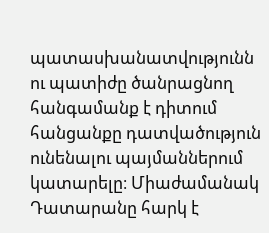պատասխանատվությունն ու պատիժը ծանրացնող հանգամանք է դիտում հանցանքը դատվածություն ունենալու պայմաններում կատարելը։ Միաժամանակ Դատարանը հարկ է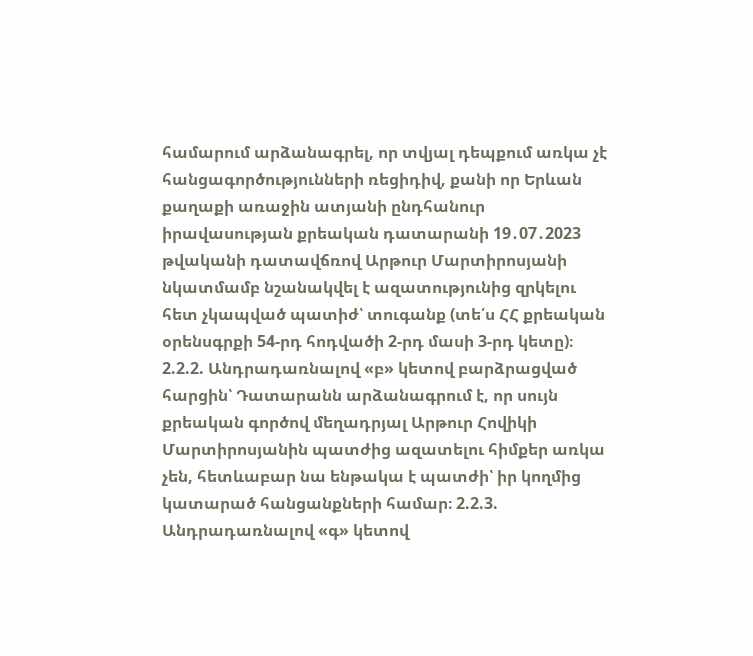համարում արձանագրել, որ տվյալ դեպքում առկա չէ հանցագործությունների ռեցիդիվ, քանի որ Երևան քաղաքի առաջին ատյանի ընդհանուր իրավասության քրեական դատարանի 19․07․2023 թվականի դատավճռով Արթուր Մարտիրոսյանի նկատմամբ նշանակվել է ազատությունից զրկելու հետ չկապված պատիժ՝ տուգանք (տե՛ս ՀՀ քրեական օրենսգրքի 54-րդ հոդվածի 2-րդ մասի 3-րդ կետը)։ 2.2.2. Անդրադառնալով «բ» կետով բարձրացված հարցին՝ Դատարանն արձանագրում է, որ սույն քրեական գործով մեղադրյալ Արթուր Հովիկի Մարտիրոսյանին պատժից ազատելու հիմքեր առկա չեն, հետևաբար նա ենթակա է պատժի՝ իր կողմից կատարած հանցանքների համար։ 2.2.3. Անդրադառնալով «գ» կետով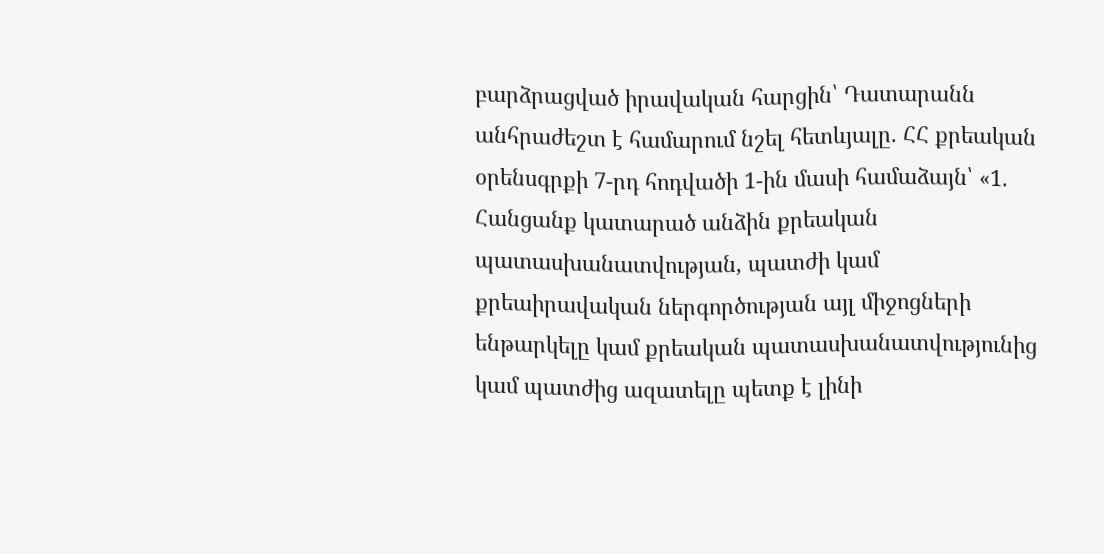բարձրացված իրավական հարցին՝ Դատարանն անհրաժեշտ է համարում նշել հետևյալը. ՀՀ քրեական օրենսգրքի 7-րդ հոդվածի 1-ին մասի համաձայն՝ «1. Հանցանք կատարած անձին քրեական պատասխանատվության, պատժի կամ քրեաիրավական ներգործության այլ միջոցների ենթարկելը կամ քրեական պատասխանատվությունից կամ պատժից ազատելը պետք է լինի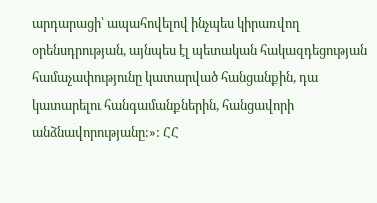արդարացի՝ ապահովելով ինչպես կիրառվող օրենսդրության, այնպես էլ պետական հակազդեցության համաչափությունը կատարված հանցանքին, դա կատարելու հանգամանքներին, հանցավորի անձնավորությանը:»: ՀՀ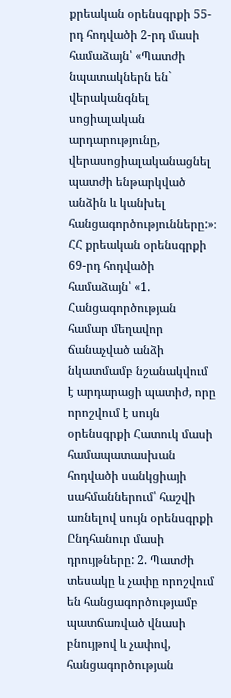քրեական օրենսգրքի 55-րդ հոդվածի 2-րդ մասի համաձայն՝ «Պատժի նպատակներն են` վերականգնել սոցիալական արդարությունը, վերասոցիալականացնել պատժի ենթարկված անձին և կանխել հանցագործությունները:»։ ՀՀ քրեական օրենսգրքի 69-րդ հոդվածի համաձայն՝ «1. Հանցագործության համար մեղավոր ճանաչված անձի նկատմամբ նշանակվում է արդարացի պատիժ, որը որոշվում է սույն օրենսգրքի Հատուկ մասի համապատասխան հոդվածի սանկցիայի սահմաններում՝ հաշվի առնելով սույն օրենսգրքի Ընդհանուր մասի դրույթները: 2. Պատժի տեսակը և չափը որոշվում են հանցագործությամբ պատճառված վնասի բնույթով և չափով, հանցագործության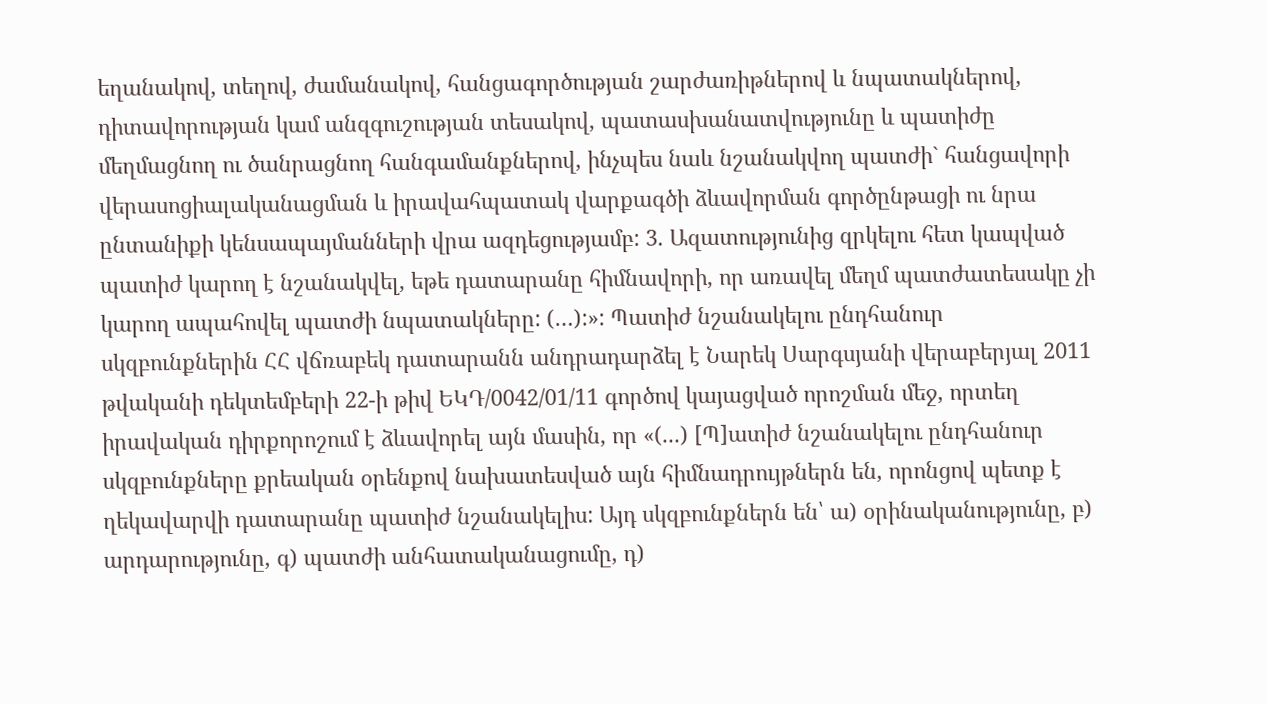եղանակով, տեղով, ժամանակով, հանցագործության շարժառիթներով և նպատակներով, դիտավորության կամ անզգուշության տեսակով, պատասխանատվությունը և պատիժը մեղմացնող ու ծանրացնող հանգամանքներով, ինչպես նաև նշանակվող պատժի` հանցավորի վերասոցիալականացման և իրավահպատակ վարքագծի ձևավորման գործընթացի ու նրա ընտանիքի կենսապայմանների վրա ազդեցությամբ: 3. Ազատությունից զրկելու հետ կապված պատիժ կարող է նշանակվել, եթե դատարանը հիմնավորի, որ առավել մեղմ պատժատեսակը չի կարող ապահովել պատժի նպատակները: (…):»: Պատիժ նշանակելու ընդհանուր սկզբունքներին ՀՀ վճռաբեկ դատարանն անդրադարձել է Նարեկ Սարգսյանի վերաբերյալ 2011 թվականի դեկտեմբերի 22-ի թիվ ԵԿԴ/0042/01/11 գործով կայացված որոշման մեջ, որտեղ իրավական դիրքորոշում է ձևավորել այն մասին, որ «(...) [Պ]ատիժ նշանակելու ընդհանուր սկզբունքները քրեական օրենքով նախատեսված այն հիմնադրույթներն են, որոնցով պետք է ղեկավարվի դատարանը պատիժ նշանակելիս: Այդ սկզբունքներն են՝ ա) օրինականությունը, բ) արդարությունը, գ) պատժի անհատականացումը, դ)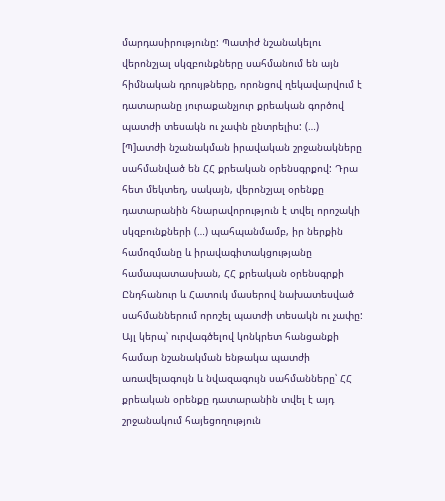մարդասիրությունը: Պատիժ նշանակելու վերոնշյալ սկզբունքները սահմանում են այն հիմնական դրույթները, որոնցով ղեկավարվում է դատարանը յուրաքանչյուր քրեական գործով պատժի տեսակն ու չափն ընտրելիս: (…) [Պ]ատժի նշանակման իրավական շրջանակները սահմանված են ՀՀ քրեական օրենսգրքով: Դրա հետ մեկտեղ, սակայն, վերոնշյալ օրենքը դատարանին հնարավորություն է տվել որոշակի սկզբունքների (…) պահպանմամբ, իր ներքին համոզմանը և իրավագիտակցությանը համապատասխան, ՀՀ քրեական օրենսգրքի Ընդհանուր և Հատուկ մասերով նախատեսված սահմաններում որոշել պատժի տեսակն ու չափը: Այլ կերպ՝ ուրվագծելով կոնկրետ հանցանքի համար նշանակման ենթակա պատժի առավելագույն և նվազագույն սահմանները՝ ՀՀ քրեական օրենքը դատարանին տվել է այդ շրջանակում հայեցողություն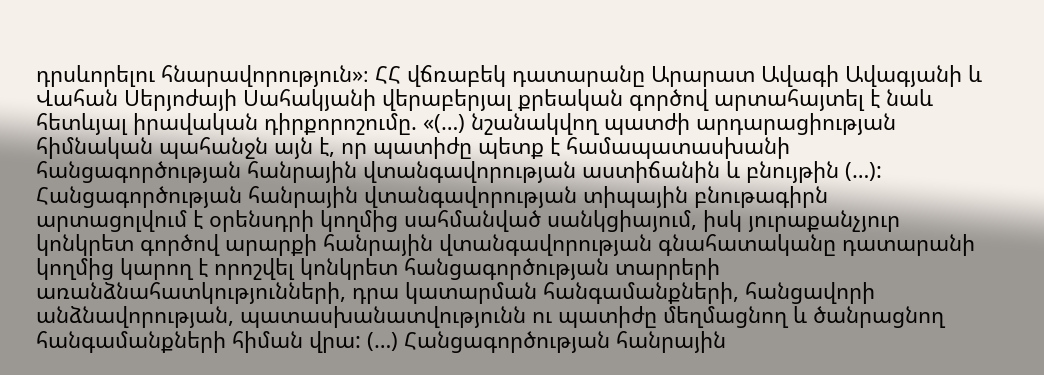դրսևորելու հնարավորություն»։ ՀՀ վճռաբեկ դատարանը Արարատ Ավագի Ավագյանի և Վահան Սերյոժայի Սահակյանի վերաբերյալ քրեական գործով արտահայտել է նաև հետևյալ իրավական դիրքորոշումը. «(…) նշանակվող պատժի արդարացիության հիմնական պահանջն այն է, որ պատիժը պետք է համապատասխանի հանցագործության հանրային վտանգավորության աստիճանին և բնույթին (…): Հանցագործության հանրային վտանգավորության տիպային բնութագիրն արտացոլվում է օրենսդրի կողմից սահմանված սանկցիայում, իսկ յուրաքանչյուր կոնկրետ գործով արարքի հանրային վտանգավորության գնահատականը դատարանի կողմից կարող է որոշվել կոնկրետ հանցագործության տարրերի առանձնահատկությունների, դրա կատարման հանգամանքների, հանցավորի անձնավորության, պատասխանատվությունն ու պատիժը մեղմացնող և ծանրացնող հանգամանքների հիման վրա: (…) Հանցագործության հանրային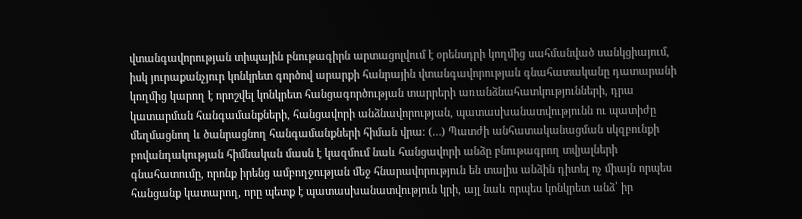վտանգավորության տիպային բնութագիրն արտացոլվում է օրենսդրի կողմից սահմանված սանկցիայում, իսկ յուրաքանչյուր կոնկրետ գործով արարքի հանրային վտանգավորության գնահատականը դատարանի կողմից կարող է որոշվել կոնկրետ հանցագործության տարրերի առանձնահատկությունների, դրա կատարման հանգամանքների, հանցավորի անձնավորության, պատասխանատվությունն ու պատիժը մեղմացնող և ծանրացնող հանգամանքների հիման վրա։ (…) Պատժի անհատականացման սկզբունքի բովանդակության հիմնական մասն է կազմում նաև հանցավորի անձը բնութագրող տվյալների գնահատումը, որոնք իրենց ամբողջության մեջ հնարավորություն են տալիս անձին դիտել ոչ միայն որպես հանցանք կատարող, որը պետք է պատասխանատվություն կրի, այլ նաև որպես կոնկրետ անձ՝ իր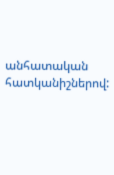անհատական հատկանիշներով: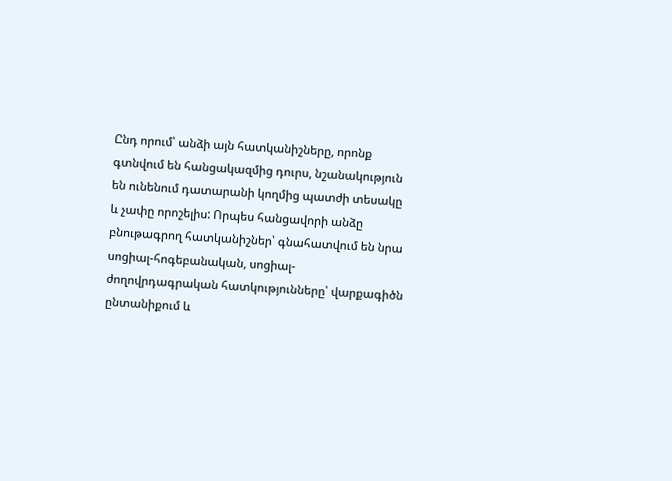Ընդ որում՝ անձի այն հատկանիշները, որոնք գտնվում են հանցակազմից դուրս, նշանակություն են ունենում դատարանի կողմից պատժի տեսակը և չափը որոշելիս: Որպես հանցավորի անձը բնութագրող հատկանիշներ՝ գնահատվում են նրա սոցիալ-հոգեբանական, սոցիալ-ժողովրդագրական հատկությունները՝ վարքագիծն ընտանիքում և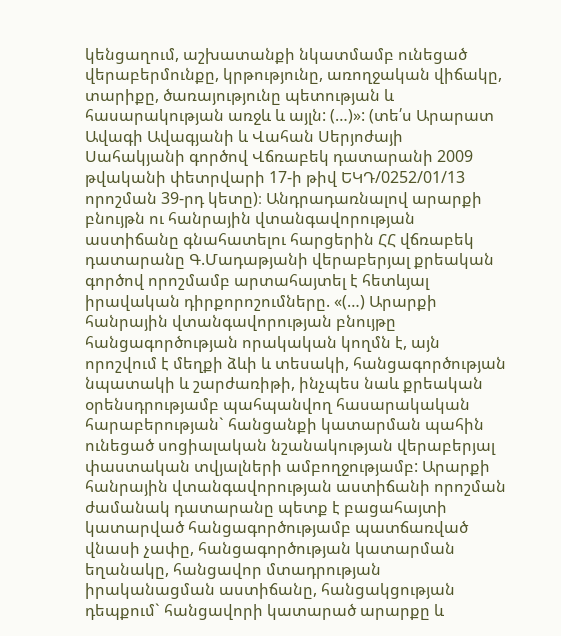կենցաղում, աշխատանքի նկատմամբ ունեցած վերաբերմունքը, կրթությունը, առողջական վիճակը, տարիքը, ծառայությունը պետության և հասարակության առջև և այլն: (…)»: (տե՛ս Արարատ Ավագի Ավագյանի և Վահան Սերյոժայի Սահակյանի գործով Վճռաբեկ դատարանի 2009 թվականի փետրվարի 17-ի թիվ ԵԿԴ/0252/01/13 որոշման 39-րդ կետը)։ Անդրադառնալով արարքի բնույթն ու հանրային վտանգավորության աստիճանը գնահատելու հարցերին ՀՀ վճռաբեկ դատարանը Գ.Մադաթյանի վերաբերյալ քրեական գործով որոշմամբ արտահայտել է հետևյալ իրավական դիրքորոշումները. «(…) Արարքի հանրային վտանգավորության բնույթը հանցագործության որակական կողմն է, այն որոշվում է մեղքի ձևի և տեսակի, հանցագործության նպատակի և շարժառիթի, ինչպես նաև քրեական օրենսդրությամբ պահպանվող հասարակական հարաբերության` հանցանքի կատարման պահին ունեցած սոցիալական նշանակության վերաբերյալ փաստական տվյալների ամբողջությամբ: Արարքի հանրային վտանգավորության աստիճանի որոշման ժամանակ դատարանը պետք է բացահայտի կատարված հանցագործությամբ պատճառված վնասի չափը, հանցագործության կատարման եղանակը, հանցավոր մտադրության իրականացման աստիճանը, հանցակցության դեպքում` հանցավորի կատարած արարքը և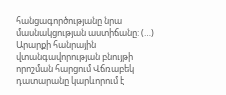հանցագործությանը նրա մասնակցության աստիճանը: (…) Արարքի հանրային վտանգավորության բնույթի որոշման հարցում Վճռաբեկ դատարանը կարևորում է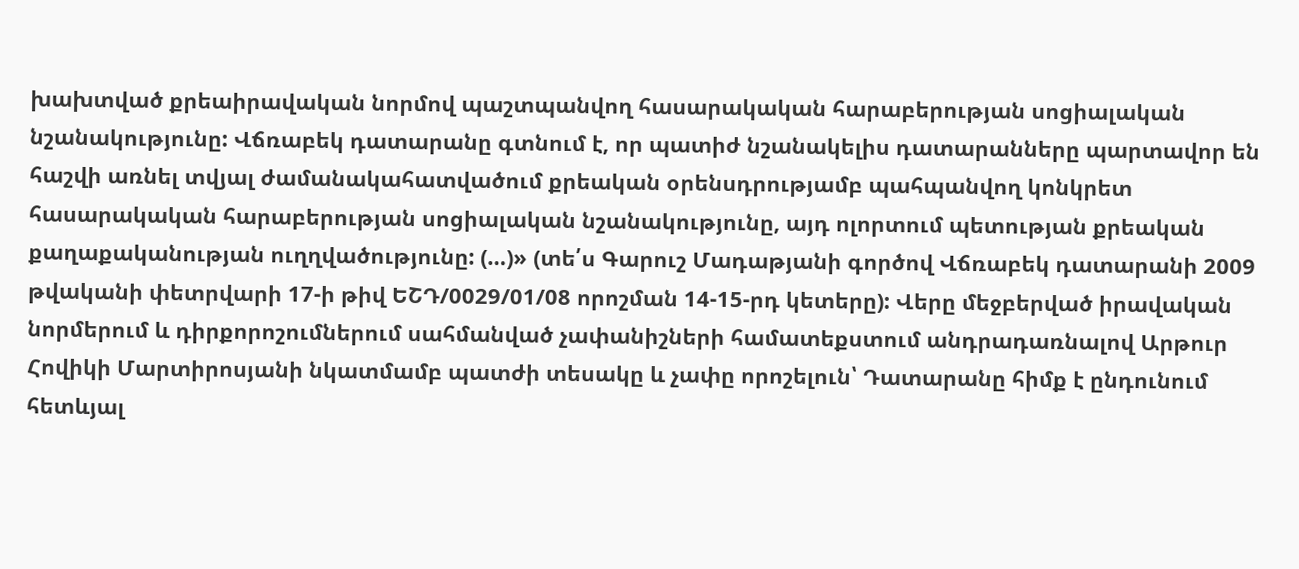խախտված քրեաիրավական նորմով պաշտպանվող հասարակական հարաբերության սոցիալական նշանակությունը: Վճռաբեկ դատարանը գտնում է, որ պատիժ նշանակելիս դատարանները պարտավոր են հաշվի առնել տվյալ ժամանակահատվածում քրեական օրենսդրությամբ պահպանվող կոնկրետ հասարակական հարաբերության սոցիալական նշանակությունը, այդ ոլորտում պետության քրեական քաղաքականության ուղղվածությունը: (…)» (տե՛ս Գարուշ Մադաթյանի գործով Վճռաբեկ դատարանի 2009 թվականի փետրվարի 17-ի թիվ ԵՇԴ/0029/01/08 որոշման 14-15-րդ կետերը): Վերը մեջբերված իրավական նորմերում և դիրքորոշումներում սահմանված չափանիշների համատեքստում անդրադառնալով Արթուր Հովիկի Մարտիրոսյանի նկատմամբ պատժի տեսակը և չափը որոշելուն՝ Դատարանը հիմք է ընդունում հետևյալ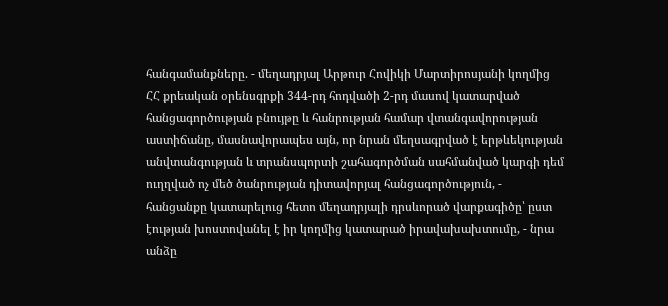հանգամանքները. - մեղադրյալ Արթուր Հովիկի Մարտիրոսյանի կողմից ՀՀ քրեական օրենսգրքի 344-րդ հոդվածի 2-րդ մասով կատարված հանցագործության բնույթը և հանրության համար վտանգավորության աստիճանը, մասնավորապես այն, որ նրան մեղսագրված է երթևեկության անվտանգության և տրանսպորտի շահագործման սահմանված կարգի դեմ ուղղված ոչ մեծ ծանրության դիտավորյալ հանցագործություն, - հանցանքը կատարելուց հետո մեղադրյալի դրսևորած վարքագիծը՝ ըստ էության խոստովանել է իր կողմից կատարած իրավախախտումը, - նրա անձը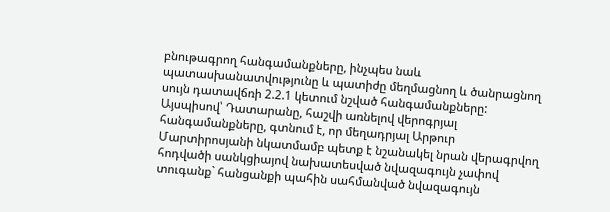բնութագրող հանգամանքները, ինչպես նաև պատասխանատվությունը և պատիժը մեղմացնող և ծանրացնող սույն դատավճռի 2.2.1 կետում նշված հանգամանքները: Այսպիսով՝ Դատարանը, հաշվի առնելով վերոգրյալ հանգամանքները, գտնում է, որ մեղադրյալ Արթուր Մարտիրոսյանի նկատմամբ պետք է նշանակել նրան վերագրվող հոդվածի սանկցիայով նախատեսված նվազագույն չափով տուգանք` հանցանքի պահին սահմանված նվազագույն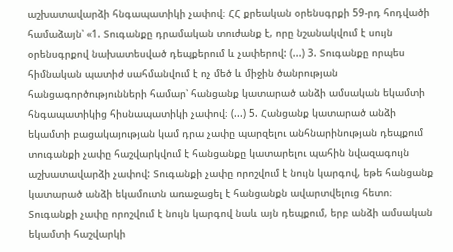աշխատավարձի հնգապատիկի չափով։ ՀՀ քրեական օրենսգրքի 59-րդ հոդվածի համաձայն՝ «1. Տուգանքը դրամական տուժանք է, որը նշանակվում է սույն օրենսգրքով նախատեսված դեպքերում և չափերով: (...) 3. Տուգանքը որպես հիմնական պատիժ սահմանվում է ոչ մեծ և միջին ծանրության հանցագործությունների համար՝ հանցանք կատարած անձի ամսական եկամտի հնգապատիկից հիսնապատիկի չափով։ (...) 5. Հանցանք կատարած անձի եկամտի բացակայության կամ դրա չափը պարզելու անհնարինության դեպքում տուգանքի չափը հաշվարկվում է հանցանքը կատարելու պահին նվազագույն աշխատավարձի չափով: Տուգանքի չափը որոշվում է նույն կարգով, եթե հանցանք կատարած անձի եկամուտն առաջացել է հանցանքն ավարտվելուց հետո։ Տուգանքի չափը որոշվում է նույն կարգով նաև այն դեպքում, երբ անձի ամսական եկամտի հաշվարկի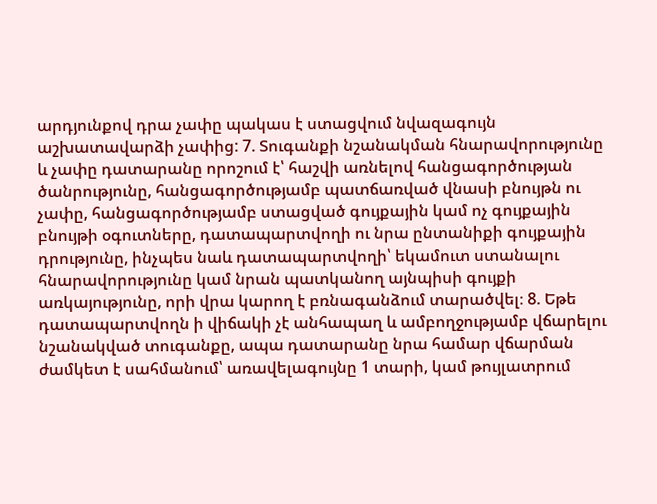արդյունքով դրա չափը պակաս է ստացվում նվազագույն աշխատավարձի չափից: 7. Տուգանքի նշանակման հնարավորությունը և չափը դատարանը որոշում է՝ հաշվի առնելով հանցագործության ծանրությունը, հանցագործությամբ պատճառված վնասի բնույթն ու չափը, հանցագործությամբ ստացված գույքային կամ ոչ գույքային բնույթի օգուտները, դատապարտվողի ու նրա ընտանիքի գույքային դրությունը, ինչպես նաև դատապարտվողի՝ եկամուտ ստանալու հնարավորությունը կամ նրան պատկանող այնպիսի գույքի առկայությունը, որի վրա կարող է բռնագանձում տարածվել։ 8. Եթե դատապարտվողն ի վիճակի չէ անհապաղ և ամբողջությամբ վճարելու նշանակված տուգանքը, ապա դատարանը նրա համար վճարման ժամկետ է սահմանում՝ առավելագույնը 1 տարի, կամ թույլատրում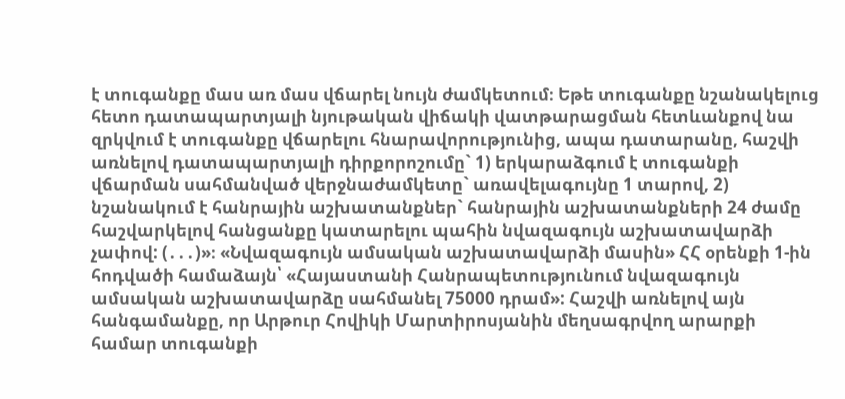է տուգանքը մաս առ մաս վճարել նույն ժամկետում։ Եթե տուգանքը նշանակելուց հետո դատապարտյալի նյութական վիճակի վատթարացման հետևանքով նա զրկվում է տուգանքը վճարելու հնարավորությունից, ապա դատարանը, հաշվի առնելով դատապարտյալի դիրքորոշումը` 1) երկարաձգում է տուգանքի վճարման սահմանված վերջնաժամկետը` առավելագույնը 1 տարով, 2) նշանակում է հանրային աշխատանքներ` հանրային աշխատանքների 24 ժամը հաշվարկելով հանցանքը կատարելու պահին նվազագույն աշխատավարձի չափով: (․․․)»։ «Նվազագույն ամսական աշխատավարձի մասին» ՀՀ օրենքի 1-ին հոդվածի համաձայն՝ «Հայաստանի Հանրապետությունում նվազագույն ամսական աշխատավարձը սահմանել 75000 դրամ»: Հաշվի առնելով այն հանգամանքը, որ Արթուր Հովիկի Մարտիրոսյանին մեղսագրվող արարքի համար տուգանքի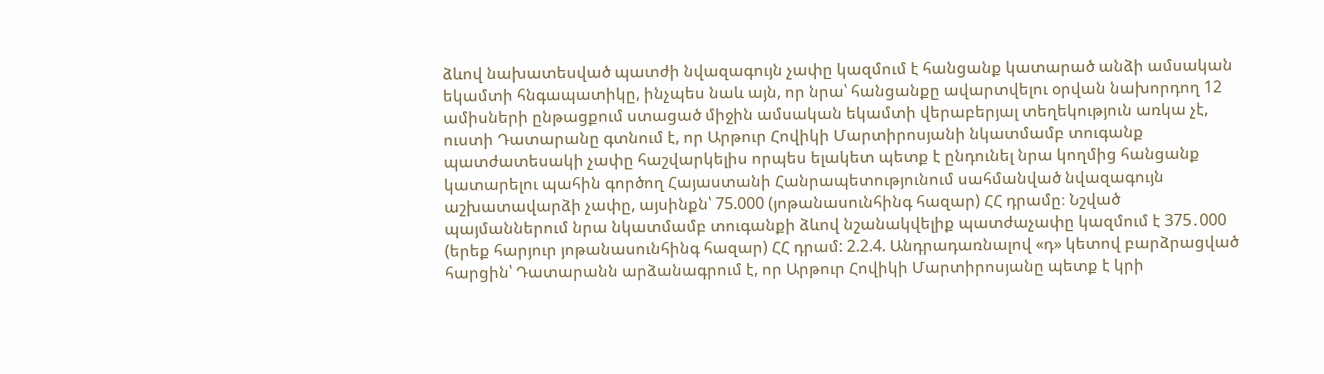ձևով նախատեսված պատժի նվազագույն չափը կազմում է հանցանք կատարած անձի ամսական եկամտի հնգապատիկը, ինչպես նաև այն, որ նրա՝ հանցանքը ավարտվելու օրվան նախորդող 12 ամիսների ընթացքում ստացած միջին ամսական եկամտի վերաբերյալ տեղեկություն առկա չէ, ուստի Դատարանը գտնում է, որ Արթուր Հովիկի Մարտիրոսյանի նկատմամբ տուգանք պատժատեսակի չափը հաշվարկելիս որպես ելակետ պետք է ընդունել նրա կողմից հանցանք կատարելու պահին գործող Հայաստանի Հանրապետությունում սահմանված նվազագույն աշխատավարձի չափը, այսինքն՝ 75.000 (յոթանասունհինգ հազար) ՀՀ դրամը։ Նշված պայմաններում նրա նկատմամբ տուգանքի ձևով նշանակվելիք պատժաչափը կազմում է 375․000 (երեք հարյուր յոթանասունհինգ հազար) ՀՀ դրամ: 2.2.4. Անդրադառնալով «դ» կետով բարձրացված հարցին՝ Դատարանն արձանագրում է, որ Արթուր Հովիկի Մարտիրոսյանը պետք է կրի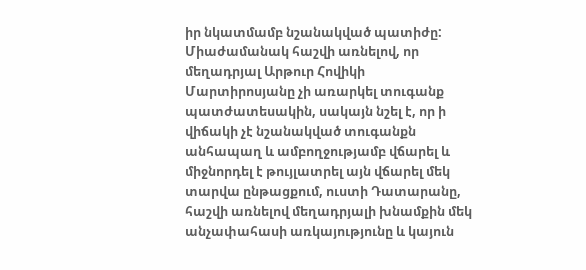իր նկատմամբ նշանակված պատիժը: Միաժամանակ հաշվի առնելով, որ մեղադրյալ Արթուր Հովիկի Մարտիրոսյանը չի առարկել տուգանք պատժատեսակին, սակայն նշել է, որ ի վիճակի չէ նշանակված տուգանքն անհապաղ և ամբողջությամբ վճարել և միջնորդել է թույլատրել այն վճարել մեկ տարվա ընթացքում, ուստի Դատարանը, հաշվի առնելով մեղադրյալի խնամքին մեկ անչափահասի առկայությունը և կայուն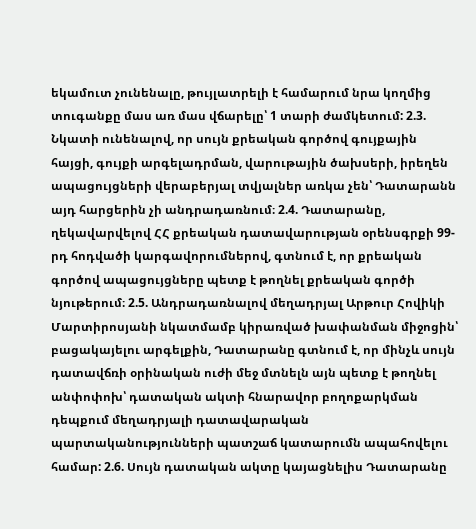եկամուտ չունենալը, թույլատրելի է համարում նրա կողմից տուգանքը մաս առ մաս վճարելը՝ 1 տարի ժամկետում: 2.3. Նկատի ունենալով, որ սույն քրեական գործով գույքային հայցի, գույքի արգելադրման, վարութային ծախսերի, իրեղեն ապացույցների վերաբերյալ տվյալներ առկա չեն՝ Դատարանն այդ հարցերին չի անդրադառնում։ 2.4. Դատարանը, ղեկավարվելով ՀՀ քրեական դատավարության օրենսգրքի 99-րդ հոդվածի կարգավորումներով, գտնում է, որ քրեական գործով ապացույցները պետք է թողնել քրեական գործի նյութերում։ 2.5. Անդրադառնալով մեղադրյալ Արթուր Հովիկի Մարտիրոսյանի նկատմամբ կիրառված խափանման միջոցին՝ բացակայելու արգելքին, Դատարանը գտնում է, որ մինչև սույն դատավճռի օրինական ուժի մեջ մտնելն այն պետք է թողնել անփոփոխ՝ դատական ակտի հնարավոր բողոքարկման դեպքում մեղադրյալի դատավարական պարտականությունների պատշաճ կատարումն ապահովելու համար: 2.6. Սույն դատական ակտը կայացնելիս Դատարանը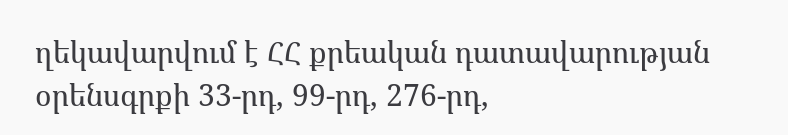ղեկավարվում է ՀՀ քրեական դատավարության օրենսգրքի 33-րդ, 99-րդ, 276-րդ,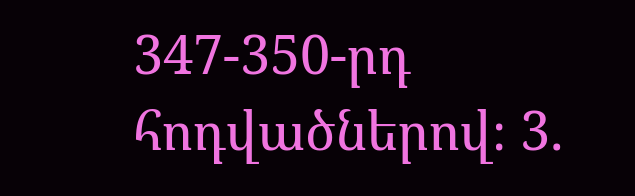347-350-րդ հոդվածներով։ 3.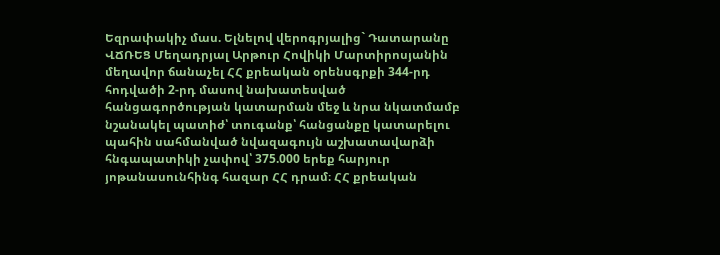Եզրափակիչ մաս. Ելնելով վերոգրյալից` Դատարանը ՎՃՌԵՑ Մեղադրյալ Արթուր Հովիկի Մարտիրոսյանին մեղավոր ճանաչել ՀՀ քրեական օրենսգրքի 344-րդ հոդվածի 2-րդ մասով նախատեսված հանցագործության կատարման մեջ և նրա նկատմամբ նշանակել պատիժ՝ տուգանք՝ հանցանքը կատարելու պահին սահմանված նվազագույն աշխատավարձի հնգապատիկի չափով՝ 375.000 երեք հարյուր յոթանասունհինգ հազար ՀՀ դրամ։ ՀՀ քրեական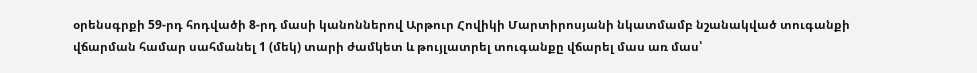օրենսգրքի 59-րդ հոդվածի 8-րդ մասի կանոններով Արթուր Հովիկի Մարտիրոսյանի նկատմամբ նշանակված տուգանքի վճարման համար սահմանել 1 (մեկ) տարի ժամկետ և թույլատրել տուգանքը վճարել մաս առ մաս՝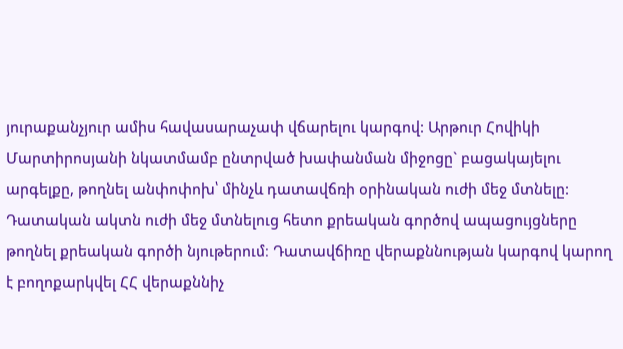յուրաքանչյուր ամիս հավասարաչափ վճարելու կարգով: Արթուր Հովիկի Մարտիրոսյանի նկատմամբ ընտրված խափանման միջոցը` բացակայելու արգելքը, թողնել անփոփոխ՝ մինչև դատավճռի օրինական ուժի մեջ մտնելը: Դատական ակտն ուժի մեջ մտնելուց հետո քրեական գործով ապացույցները թողնել քրեական գործի նյութերում։ Դատավճիռը վերաքննության կարգով կարող է բողոքարկվել ՀՀ վերաքննիչ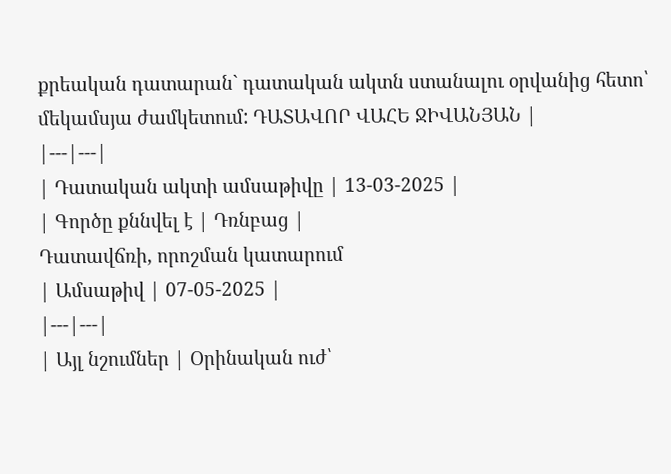քրեական դատարան` դատական ակտն ստանալու օրվանից հետո՝ մեկամսյա ժամկետում: ԴԱՏԱՎՈՐ ՎԱՀԵ ՋԻՎԱՆՅԱՆ |
|---|---|
| Դատական ակտի ամսաթիվը | 13-03-2025 |
| Գործը քննվել է | Դռնբաց |
Դատավճռի, որոշման կատարում
| Ամսաթիվ | 07-05-2025 |
|---|---|
| Այլ նշումներ | Օրինական ուժ՝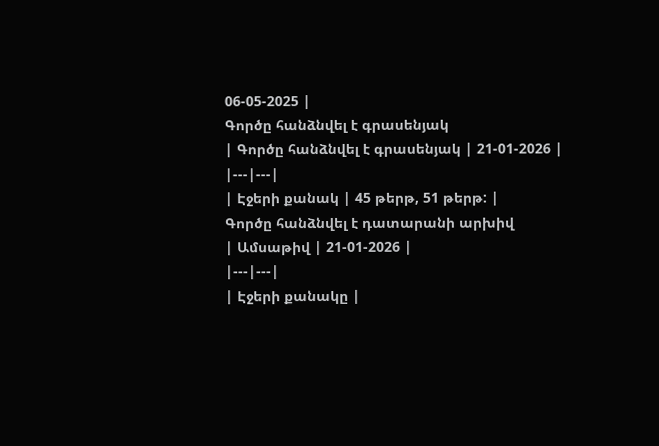06-05-2025 |
Գործը հանձնվել է գրասենյակ
| Գործը հանձնվել է գրասենյակ | 21-01-2026 |
|---|---|
| Էջերի քանակ | 45 թերթ, 51 թերթ: |
Գործը հանձնվել է դատարանի արխիվ
| Ամսաթիվ | 21-01-2026 |
|---|---|
| Էջերի քանակը |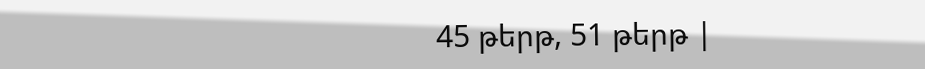45 թերթ, 51 թերթ |